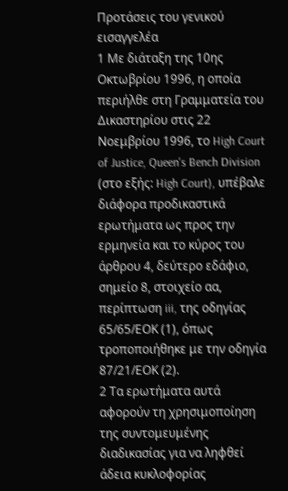Προτάσεις του γενικού εισαγγελέα
1 Με διάταξη της 10ης Οκτωβρίου 1996, η οποία περιήλθε στη Γραμματεία του Δικαστηρίου στις 22 Νοεμβρίου 1996, το High Court of Justice, Queen's Bench Division (στο εξής: High Court), υπέβαλε διάφορα προδικαστικά ερωτήματα ως προς την ερμηνεία και το κύρος του άρθρου 4, δεύτερο εδάφιο, σημείο 8, στοιχείο αα, περίπτωση iii, της οδηγίας 65/65/ΕΟΚ (1), όπως τροποποιήθηκε με την οδηγία 87/21/ΕΟΚ (2).
2 Τα ερωτήματα αυτά αφορούν τη χρησιμοποίηση της συντομευμένης διαδικασίας για να ληφθεί άδεια κυκλοφορίας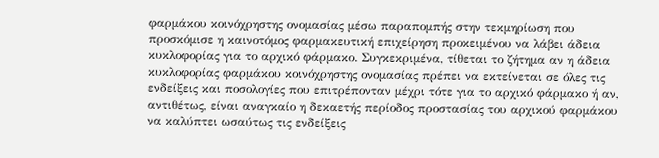φαρμάκου κοινόχρηστης ονομασίας μέσω παραπομπής στην τεκμηρίωση που προσκόμισε η καινοτόμος φαρμακευτική επιχείρηση προκειμένου να λάβει άδεια κυκλοφορίας για το αρχικό φάρμακο. Συγκεκριμένα, τίθεται το ζήτημα αν η άδεια κυκλοφορίας φαρμάκου κοινόχρηστης ονομασίας πρέπει να εκτείνεται σε όλες τις ενδείξεις και ποσολογίες που επιτρέπονταν μέχρι τότε για το αρχικό φάρμακο ή αν, αντιθέτως, είναι αναγκαίο η δεκαετής περίοδος προστασίας του αρχικού φαρμάκου να καλύπτει ωσαύτως τις ενδείξεις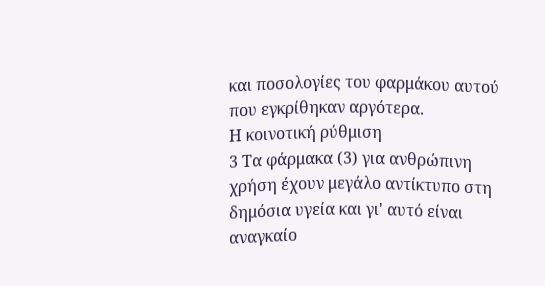και ποσολογίες του φαρμάκου αυτού που εγκρίθηκαν αργότερα.
Η κοινοτική ρύθμιση
3 Τα φάρμακα (3) για ανθρώπινη χρήση έχουν μεγάλο αντίκτυπο στη δημόσια υγεία και γι' αυτό είναι αναγκαίο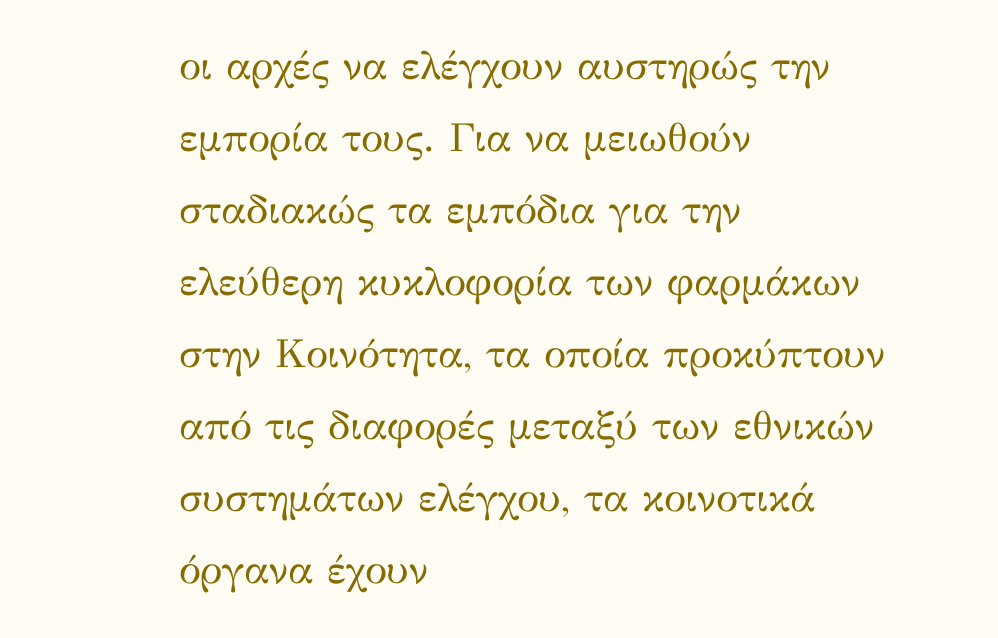οι αρχές να ελέγχουν αυστηρώς την εμπορία τους. Για να μειωθούν σταδιακώς τα εμπόδια για την ελεύθερη κυκλοφορία των φαρμάκων στην Κοινότητα, τα οποία προκύπτουν από τις διαφορές μεταξύ των εθνικών συστημάτων ελέγχου, τα κοινοτικά όργανα έχουν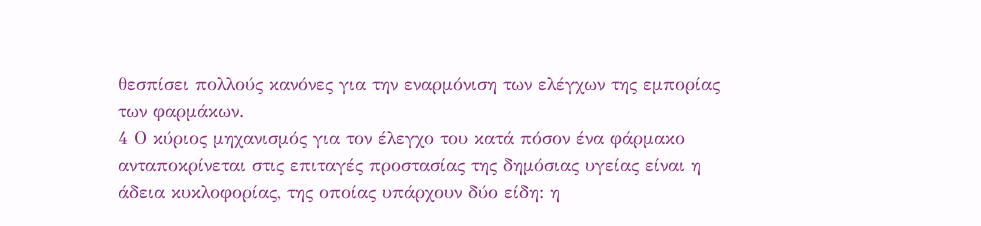θεσπίσει πολλούς κανόνες για την εναρμόνιση των ελέγχων της εμπορίας των φαρμάκων.
4 Ο κύριος μηχανισμός για τον έλεγχο του κατά πόσον ένα φάρμακο ανταποκρίνεται στις επιταγές προστασίας της δημόσιας υγείας είναι η άδεια κυκλοφορίας, της οποίας υπάρχουν δύο είδη: η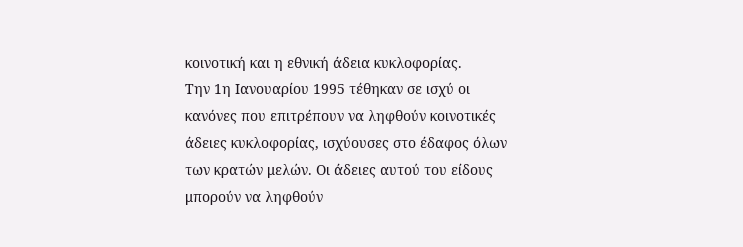κοινοτική και η εθνική άδεια κυκλοφορίας.
Την 1η Ιανουαρίου 1995 τέθηκαν σε ισχύ οι κανόνες που επιτρέπουν να ληφθούν κοινοτικές άδειες κυκλοφορίας, ισχύουσες στο έδαφος όλων των κρατών μελών. Οι άδειες αυτού του είδους μπορούν να ληφθούν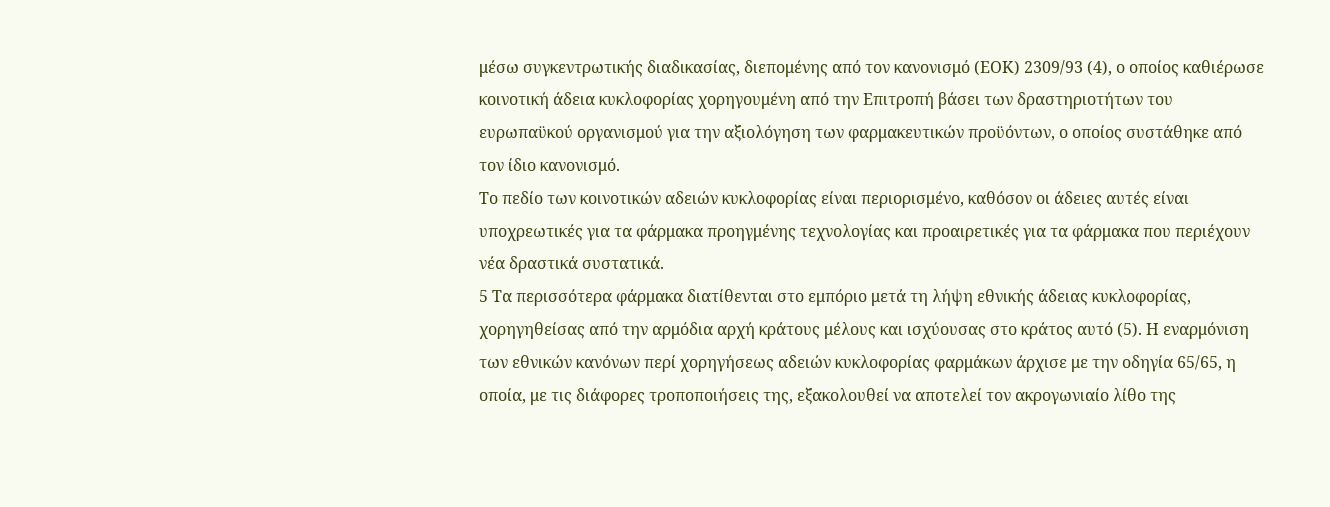μέσω συγκεντρωτικής διαδικασίας, διεπομένης από τον κανονισμό (ΕΟΚ) 2309/93 (4), ο οποίος καθιέρωσε κοινοτική άδεια κυκλοφορίας χορηγουμένη από την Επιτροπή βάσει των δραστηριοτήτων του ευρωπαϋκού οργανισμού για την αξιολόγηση των φαρμακευτικών προϋόντων, ο οποίος συστάθηκε από τον ίδιο κανονισμό.
Το πεδίο των κοινοτικών αδειών κυκλοφορίας είναι περιορισμένο, καθόσον οι άδειες αυτές είναι υποχρεωτικές για τα φάρμακα προηγμένης τεχνολογίας και προαιρετικές για τα φάρμακα που περιέχουν νέα δραστικά συστατικά.
5 Τα περισσότερα φάρμακα διατίθενται στο εμπόριο μετά τη λήψη εθνικής άδειας κυκλοφορίας, χορηγηθείσας από την αρμόδια αρχή κράτους μέλους και ισχύουσας στο κράτος αυτό (5). Η εναρμόνιση των εθνικών κανόνων περί χορηγήσεως αδειών κυκλοφορίας φαρμάκων άρχισε με την οδηγία 65/65, η οποία, με τις διάφορες τροποποιήσεις της, εξακολουθεί να αποτελεί τον ακρογωνιαίο λίθο της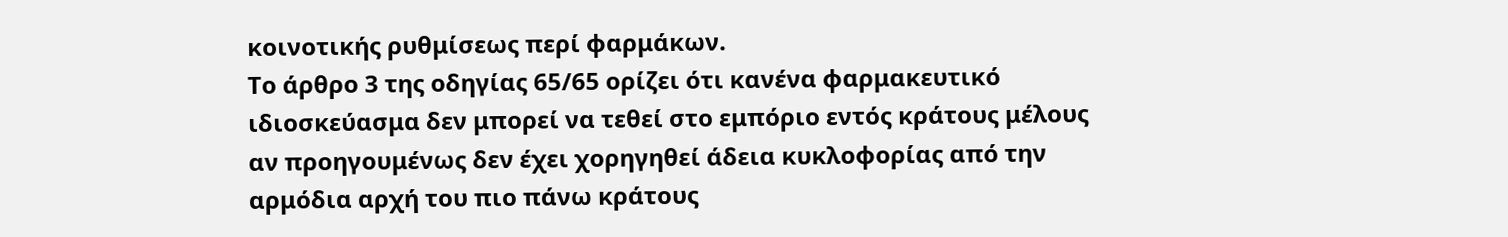κοινοτικής ρυθμίσεως περί φαρμάκων.
Το άρθρο 3 της οδηγίας 65/65 ορίζει ότι κανένα φαρμακευτικό ιδιοσκεύασμα δεν μπορεί να τεθεί στο εμπόριο εντός κράτους μέλους αν προηγουμένως δεν έχει χορηγηθεί άδεια κυκλοφορίας από την αρμόδια αρχή του πιο πάνω κράτους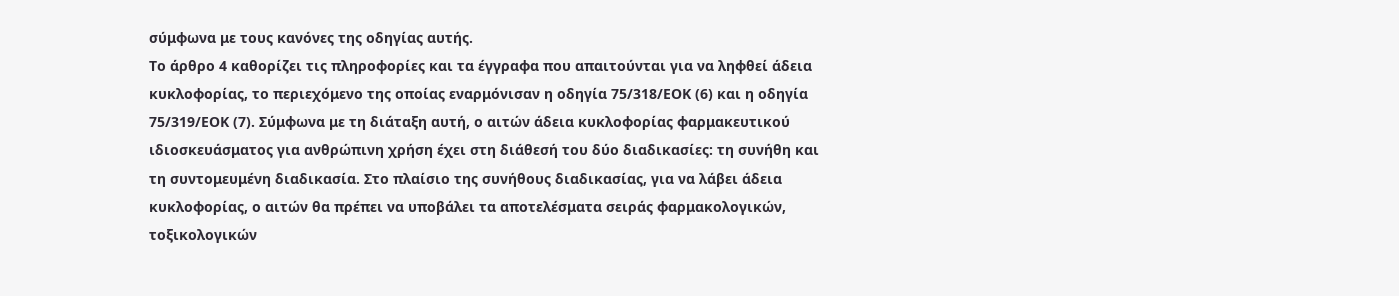σύμφωνα με τους κανόνες της οδηγίας αυτής.
Το άρθρο 4 καθορίζει τις πληροφορίες και τα έγγραφα που απαιτούνται για να ληφθεί άδεια κυκλοφορίας, το περιεχόμενο της οποίας εναρμόνισαν η οδηγία 75/318/ΕΟΚ (6) και η οδηγία 75/319/ΕΟΚ (7). Σύμφωνα με τη διάταξη αυτή, ο αιτών άδεια κυκλοφορίας φαρμακευτικού ιδιοσκευάσματος για ανθρώπινη χρήση έχει στη διάθεσή του δύο διαδικασίες: τη συνήθη και τη συντομευμένη διαδικασία. Στο πλαίσιο της συνήθους διαδικασίας, για να λάβει άδεια κυκλοφορίας, ο αιτών θα πρέπει να υποβάλει τα αποτελέσματα σειράς φαρμακολογικών, τοξικολογικών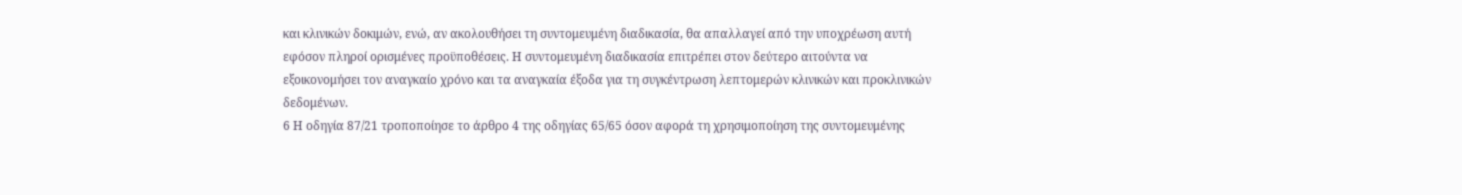και κλινικών δοκιμών, ενώ, αν ακολουθήσει τη συντομευμένη διαδικασία, θα απαλλαγεί από την υποχρέωση αυτή εφόσον πληροί ορισμένες προϋποθέσεις. Η συντομευμένη διαδικασία επιτρέπει στον δεύτερο αιτούντα να εξοικονομήσει τον αναγκαίο χρόνο και τα αναγκαία έξοδα για τη συγκέντρωση λεπτομερών κλινικών και προκλινικών δεδομένων.
6 Η οδηγία 87/21 τροποποίησε το άρθρο 4 της οδηγίας 65/65 όσον αφορά τη χρησιμοποίηση της συντομευμένης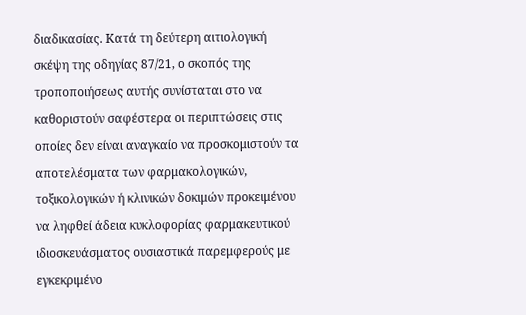διαδικασίας. Κατά τη δεύτερη αιτιολογική σκέψη της οδηγίας 87/21, ο σκοπός της τροποποιήσεως αυτής συνίσταται στο να καθοριστούν σαφέστερα οι περιπτώσεις στις οποίες δεν είναι αναγκαίο να προσκομιστούν τα αποτελέσματα των φαρμακολογικών, τοξικολογικών ή κλινικών δοκιμών προκειμένου να ληφθεί άδεια κυκλοφορίας φαρμακευτικού ιδιοσκευάσματος ουσιαστικά παρεμφερούς με εγκεκριμένο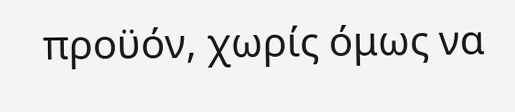προϋόν, χωρίς όμως να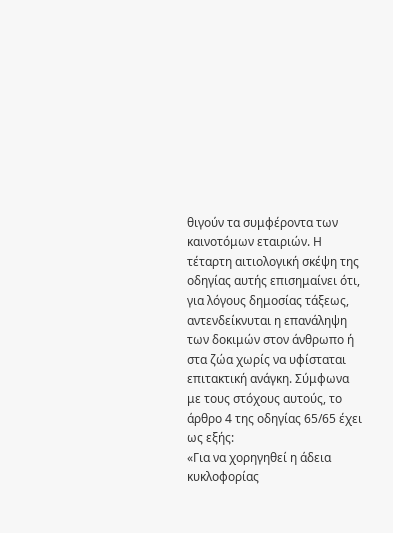θιγούν τα συμφέροντα των καινοτόμων εταιριών. Η τέταρτη αιτιολογική σκέψη της οδηγίας αυτής επισημαίνει ότι, για λόγους δημοσίας τάξεως, αντενδείκνυται η επανάληψη των δοκιμών στον άνθρωπο ή στα ζώα χωρίς να υφίσταται επιτακτική ανάγκη. Σύμφωνα με τους στόχους αυτούς, το άρθρο 4 της οδηγίας 65/65 έχει ως εξής:
«Για να χορηγηθεί η άδεια κυκλοφορίας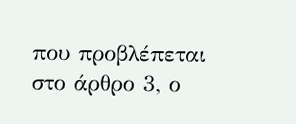που προβλέπεται στο άρθρο 3, ο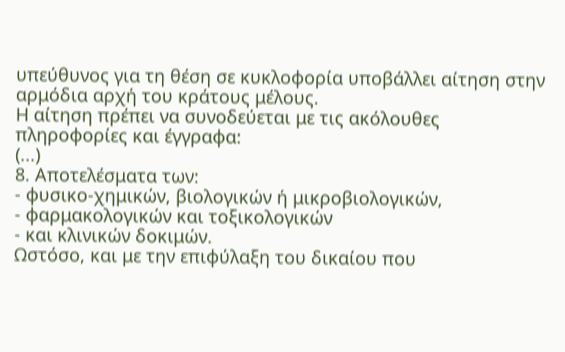υπεύθυνος για τη θέση σε κυκλοφορία υποβάλλει αίτηση στην αρμόδια αρχή του κράτους μέλους.
Η αίτηση πρέπει να συνοδεύεται με τις ακόλουθες πληροφορίες και έγγραφα:
(...)
8. Αποτελέσματα των:
- φυσικο-χημικών, βιολογικών ή μικροβιολογικών,
- φαρμακολογικών και τοξικολογικών
- και κλινικών δοκιμών.
Ωστόσο, και με την επιφύλαξη του δικαίου που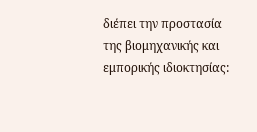διέπει την προστασία της βιομηχανικής και εμπορικής ιδιοκτησίας: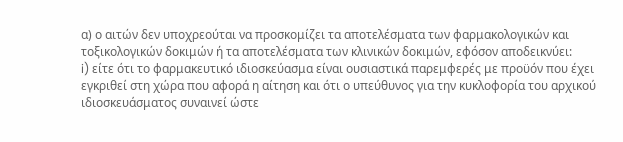α) ο αιτών δεν υποχρεούται να προσκομίζει τα αποτελέσματα των φαρμακολογικών και τοξικολογικών δοκιμών ή τα αποτελέσματα των κλινικών δοκιμών, εφόσον αποδεικνύει:
i) είτε ότι το φαρμακευτικό ιδιοσκεύασμα είναι ουσιαστικά παρεμφερές με προϋόν που έχει εγκριθεί στη χώρα που αφορά η αίτηση και ότι ο υπεύθυνος για την κυκλοφορία του αρχικού ιδιοσκευάσματος συναινεί ώστε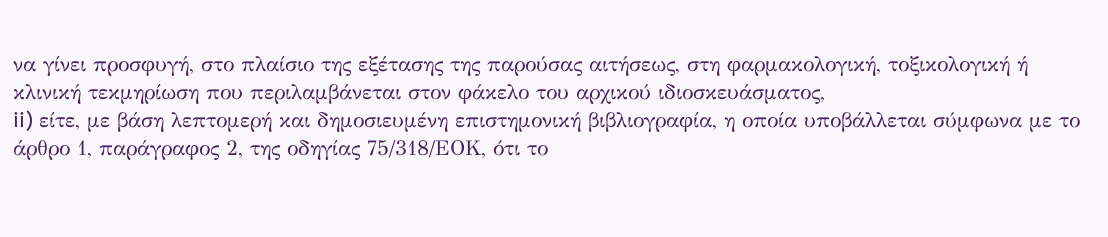να γίνει προσφυγή, στο πλαίσιο της εξέτασης της παρούσας αιτήσεως, στη φαρμακολογική, τοξικολογική ή κλινική τεκμηρίωση που περιλαμβάνεται στον φάκελο του αρχικού ιδιοσκευάσματος,
ii) είτε, με βάση λεπτομερή και δημοσιευμένη επιστημονική βιβλιογραφία, η οποία υποβάλλεται σύμφωνα με το άρθρο 1, παράγραφος 2, της οδηγίας 75/318/ΕΟΚ, ότι το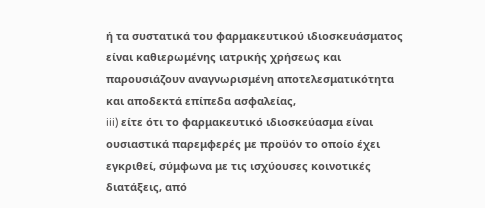ή τα συστατικά του φαρμακευτικού ιδιοσκευάσματος είναι καθιερωμένης ιατρικής χρήσεως και παρουσιάζουν αναγνωρισμένη αποτελεσματικότητα και αποδεκτά επίπεδα ασφαλείας,
iii) είτε ότι το φαρμακευτικό ιδιοσκεύασμα είναι ουσιαστικά παρεμφερές με προϋόν το οποίο έχει εγκριθεί, σύμφωνα με τις ισχύουσες κοινοτικές διατάξεις, από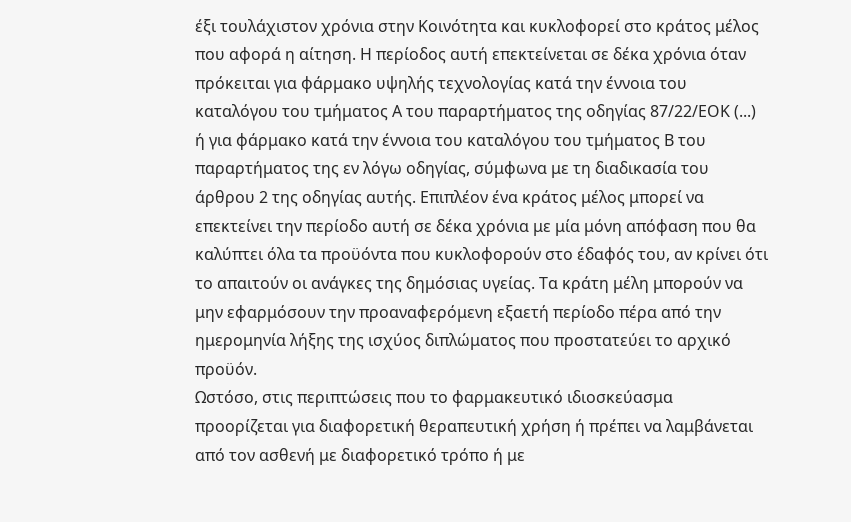έξι τουλάχιστον χρόνια στην Κοινότητα και κυκλοφορεί στο κράτος μέλος που αφορά η αίτηση. Η περίοδος αυτή επεκτείνεται σε δέκα χρόνια όταν πρόκειται για φάρμακο υψηλής τεχνολογίας κατά την έννοια του καταλόγου του τμήματος Α του παραρτήματος της οδηγίας 87/22/ΕΟΚ (...) ή για φάρμακο κατά την έννοια του καταλόγου του τμήματος Β του παραρτήματος της εν λόγω οδηγίας, σύμφωνα με τη διαδικασία του άρθρου 2 της οδηγίας αυτής. Επιπλέον ένα κράτος μέλος μπορεί να επεκτείνει την περίοδο αυτή σε δέκα χρόνια με μία μόνη απόφαση που θα καλύπτει όλα τα προϋόντα που κυκλοφορούν στο έδαφός του, αν κρίνει ότι το απαιτούν οι ανάγκες της δημόσιας υγείας. Τα κράτη μέλη μπορούν να μην εφαρμόσουν την προαναφερόμενη εξαετή περίοδο πέρα από την ημερομηνία λήξης της ισχύος διπλώματος που προστατεύει το αρχικό προϋόν.
Ωστόσο, στις περιπτώσεις που το φαρμακευτικό ιδιοσκεύασμα προορίζεται για διαφορετική θεραπευτική χρήση ή πρέπει να λαμβάνεται από τον ασθενή με διαφορετικό τρόπο ή με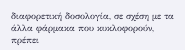διαφορετική δοσολογία, σε σχέση με τα άλλα φάρμακα που κυκλοφορούν, πρέπει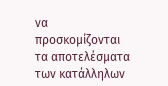να προσκομίζονται τα αποτελέσματα των κατάλληλων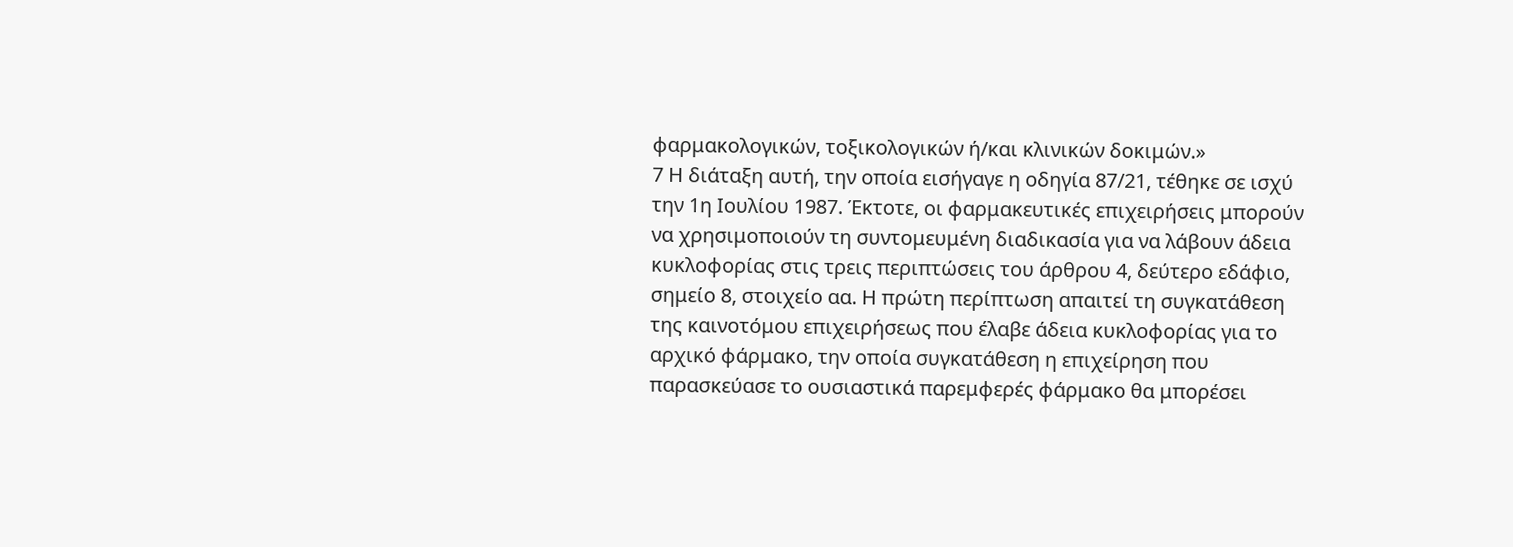φαρμακολογικών, τοξικολογικών ή/και κλινικών δοκιμών.»
7 Η διάταξη αυτή, την οποία εισήγαγε η οδηγία 87/21, τέθηκε σε ισχύ την 1η Ιουλίου 1987. Έκτοτε, οι φαρμακευτικές επιχειρήσεις μπορούν να χρησιμοποιούν τη συντομευμένη διαδικασία για να λάβουν άδεια κυκλοφορίας στις τρεις περιπτώσεις του άρθρου 4, δεύτερο εδάφιο, σημείο 8, στοιχείο αα. Η πρώτη περίπτωση απαιτεί τη συγκατάθεση της καινοτόμου επιχειρήσεως που έλαβε άδεια κυκλοφορίας για το αρχικό φάρμακο, την οποία συγκατάθεση η επιχείρηση που παρασκεύασε το ουσιαστικά παρεμφερές φάρμακο θα μπορέσει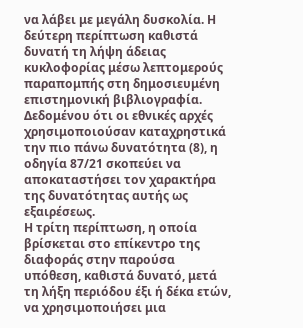να λάβει με μεγάλη δυσκολία. Η δεύτερη περίπτωση καθιστά δυνατή τη λήψη άδειας κυκλοφορίας μέσω λεπτομερούς παραπομπής στη δημοσιευμένη επιστημονική βιβλιογραφία. Δεδομένου ότι οι εθνικές αρχές χρησιμοποιούσαν καταχρηστικά την πιο πάνω δυνατότητα (8), η οδηγία 87/21 σκοπεύει να αποκαταστήσει τον χαρακτήρα της δυνατότητας αυτής ως εξαιρέσεως.
Η τρίτη περίπτωση, η οποία βρίσκεται στο επίκεντρο της διαφοράς στην παρούσα υπόθεση, καθιστά δυνατό, μετά τη λήξη περιόδου έξι ή δέκα ετών, να χρησιμοποιήσει μια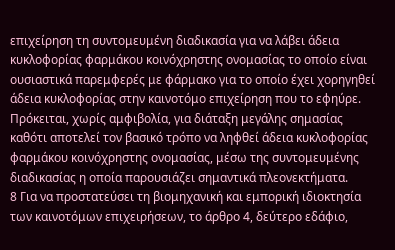επιχείρηση τη συντομευμένη διαδικασία για να λάβει άδεια κυκλοφορίας φαρμάκου κοινόχρηστης ονομασίας το οποίο είναι ουσιαστικά παρεμφερές με φάρμακο για το οποίο έχει χορηγηθεί άδεια κυκλοφορίας στην καινοτόμο επιχείρηση που το εφηύρε. Πρόκειται, χωρίς αμφιβολία, για διάταξη μεγάλης σημασίας καθότι αποτελεί τον βασικό τρόπο να ληφθεί άδεια κυκλοφορίας φαρμάκου κοινόχρηστης ονομασίας, μέσω της συντομευμένης διαδικασίας η οποία παρουσιάζει σημαντικά πλεονεκτήματα.
8 Για να προστατεύσει τη βιομηχανική και εμπορική ιδιοκτησία των καινοτόμων επιχειρήσεων, το άρθρο 4, δεύτερο εδάφιο,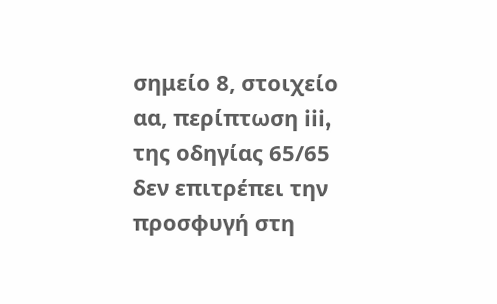σημείο 8, στοιχείο αα, περίπτωση iii, της οδηγίας 65/65 δεν επιτρέπει την προσφυγή στη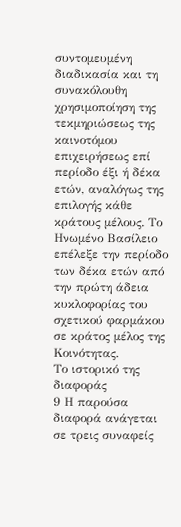συντομευμένη διαδικασία και τη συνακόλουθη χρησιμοποίηση της τεκμηριώσεως της καινοτόμου επιχειρήσεως επί περίοδο έξι ή δέκα ετών, αναλόγως της επιλογής κάθε κράτους μέλους. Το Ηνωμένο Βασίλειο επέλεξε την περίοδο των δέκα ετών από την πρώτη άδεια κυκλοφορίας του σχετικού φαρμάκου σε κράτος μέλος της Κοινότητας.
Το ιστορικό της διαφοράς
9 Η παρούσα διαφορά ανάγεται σε τρεις συναφείς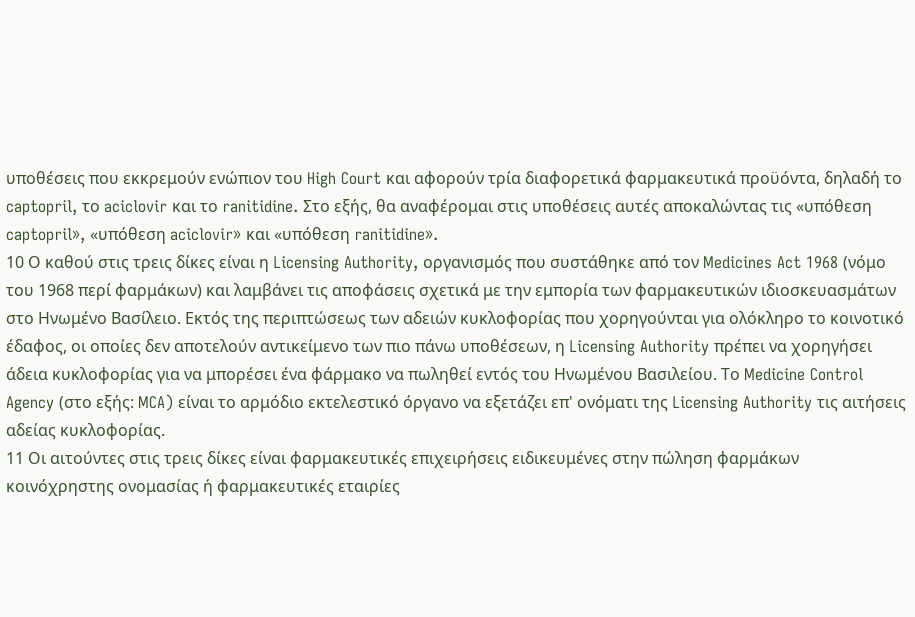υποθέσεις που εκκρεμούν ενώπιον του High Court και αφορούν τρία διαφορετικά φαρμακευτικά προϋόντα, δηλαδή το captopril, το aciclovir και το ranitidine. Στο εξής, θα αναφέρομαι στις υποθέσεις αυτές αποκαλώντας τις «υπόθεση captopril», «υπόθεση aciclovir» και «υπόθεση ranitidine».
10 Ο καθού στις τρεις δίκες είναι η Licensing Authority, οργανισμός που συστάθηκε από τον Medicines Act 1968 (νόμο του 1968 περί φαρμάκων) και λαμβάνει τις αποφάσεις σχετικά με την εμπορία των φαρμακευτικών ιδιοσκευασμάτων στο Ηνωμένο Βασίλειο. Εκτός της περιπτώσεως των αδειών κυκλοφορίας που χορηγούνται για ολόκληρο το κοινοτικό έδαφος, οι οποίες δεν αποτελούν αντικείμενο των πιο πάνω υποθέσεων, η Licensing Authority πρέπει να χορηγήσει άδεια κυκλοφορίας για να μπορέσει ένα φάρμακο να πωληθεί εντός του Ηνωμένου Βασιλείου. Το Medicine Control Agency (στο εξής: MCA) είναι το αρμόδιο εκτελεστικό όργανο να εξετάζει επ' ονόματι της Licensing Authority τις αιτήσεις αδείας κυκλοφορίας.
11 Οι αιτούντες στις τρεις δίκες είναι φαρμακευτικές επιχειρήσεις ειδικευμένες στην πώληση φαρμάκων κοινόχρηστης ονομασίας ή φαρμακευτικές εταιρίες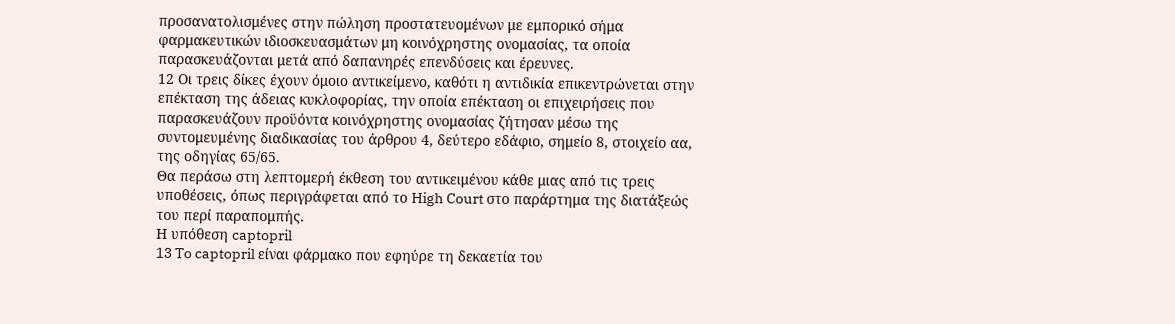προσανατολισμένες στην πώληση προστατευομένων με εμπορικό σήμα φαρμακευτικών ιδιοσκευασμάτων μη κοινόχρηστης ονομασίας, τα οποία παρασκευάζονται μετά από δαπανηρές επενδύσεις και έρευνες.
12 Οι τρεις δίκες έχουν όμοιο αντικείμενο, καθότι η αντιδικία επικεντρώνεται στην επέκταση της άδειας κυκλοφορίας, την οποία επέκταση οι επιχειρήσεις που παρασκευάζουν προϋόντα κοινόχρηστης ονομασίας ζήτησαν μέσω της συντομευμένης διαδικασίας του άρθρου 4, δεύτερο εδάφιο, σημείο 8, στοιχείο αα, της οδηγίας 65/65.
Θα περάσω στη λεπτομερή έκθεση του αντικειμένου κάθε μιας από τις τρεις υποθέσεις, όπως περιγράφεται από το High Court στο παράρτημα της διατάξεώς του περί παραπομπής.
Η υπόθεση captopril
13 To captopril είναι φάρμακο που εφηύρε τη δεκαετία του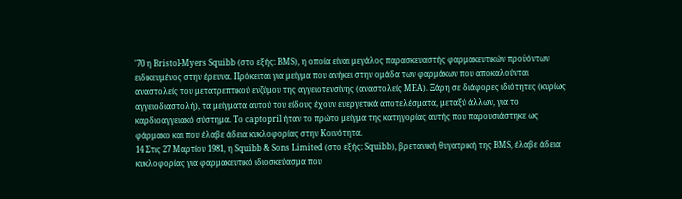'70 η Bristol-Myers Squibb (στο εξής: BMS), η οποία είναι μεγάλος παρασκευαστής φαρμακευτικών προϋόντων ειδικευμένος στην έρευνα. Πρόκειται για μείγμα που ανήκει στην ομάδα των φαρμάκων που αποκαλούνται αναστολείς του μετατρεπτικού ενζύμου της αγγειοτενσίνης (αναστολείς ΜΕΑ). Ξάρη σε διάφορες ιδιότητες (κυρίως αγγειοδιαστολή), τα μείγματα αυτού του είδους έχουν ευεργετικά αποτελέσματα, μεταξύ άλλων, για το καρδιοαγγειακό σύστημα. Το captopril ήταν το πρώτο μείγμα της κατηγορίας αυτής που παρουσιάστηκε ως φάρμακο και που έλαβε άδεια κυκλοφορίας στην Κοινότητα.
14 Στις 27 Μαρτίου 1981, η Squibb & Sons Limited (στο εξής: Squibb), βρετανική θυγατρική της BMS, έλαβε άδεια κυκλοφορίας για φαρμακευτικό ιδιοσκεύασμα που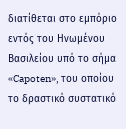διατίθεται στο εμπόριο εντός του Ηνωμένου Βασιλείου υπό το σήμα «Capoten», του οποίου το δραστικό συστατικό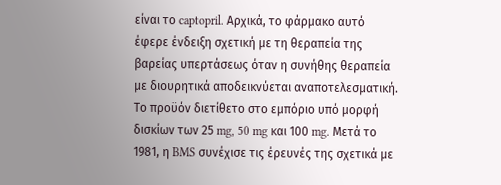είναι το captopril. Αρχικά, το φάρμακο αυτό έφερε ένδειξη σχετική με τη θεραπεία της βαρείας υπερτάσεως όταν η συνήθης θεραπεία με διουρητικά αποδεικνύεται αναποτελεσματική. Το προϋόν διετίθετο στο εμπόριο υπό μορφή δισκίων των 25 mg, 50 mg και 100 mg. Μετά το 1981, η BMS συνέχισε τις έρευνές της σχετικά με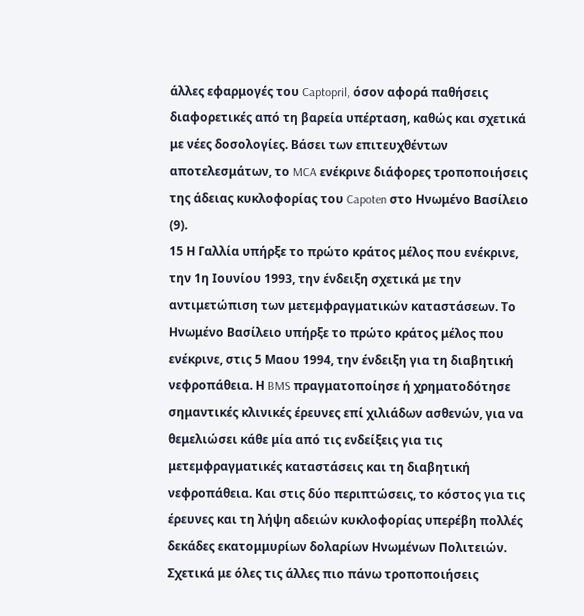άλλες εφαρμογές του Captopril, όσον αφορά παθήσεις διαφορετικές από τη βαρεία υπέρταση, καθώς και σχετικά με νέες δοσολογίες. Βάσει των επιτευχθέντων αποτελεσμάτων, το MCA ενέκρινε διάφορες τροποποιήσεις της άδειας κυκλοφορίας του Capoten στο Ηνωμένο Βασίλειο (9).
15 Η Γαλλία υπήρξε το πρώτο κράτος μέλος που ενέκρινε, την 1η Ιουνίου 1993, την ένδειξη σχετικά με την αντιμετώπιση των μετεμφραγματικών καταστάσεων. Το Ηνωμένο Βασίλειο υπήρξε το πρώτο κράτος μέλος που ενέκρινε, στις 5 Μαου 1994, την ένδειξη για τη διαβητική νεφροπάθεια. Η BMS πραγματοποίησε ή χρηματοδότησε σημαντικές κλινικές έρευνες επί χιλιάδων ασθενών, για να θεμελιώσει κάθε μία από τις ενδείξεις για τις μετεμφραγματικές καταστάσεις και τη διαβητική νεφροπάθεια. Και στις δύο περιπτώσεις, το κόστος για τις έρευνες και τη λήψη αδειών κυκλοφορίας υπερέβη πολλές δεκάδες εκατομμυρίων δολαρίων Ηνωμένων Πολιτειών. Σχετικά με όλες τις άλλες πιο πάνω τροποποιήσεις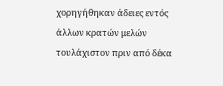χορηγήθηκαν άδειες εντός άλλων κρατών μελών τουλάχιστον πριν από δέκα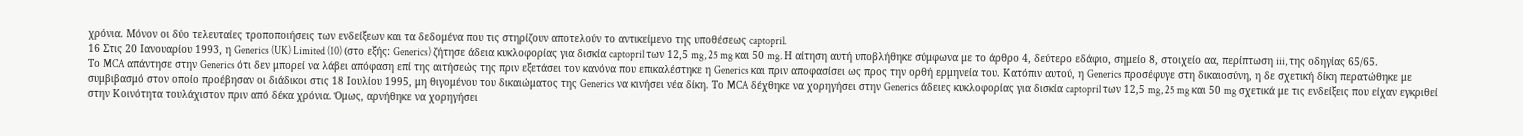χρόνια. Μόνον οι δύο τελευταίες τροποποιήσεις των ενδείξεων και τα δεδομένα που τις στηρίζουν αποτελούν το αντικείμενο της υποθέσεως captopril.
16 Στις 20 Ιανουαρίου 1993, η Generics (UK) Limited (10) (στο εξής: Generics) ζήτησε άδεια κυκλοφορίας για δισκία captopril των 12,5 mg, 25 mg και 50 mg. Η αίτηση αυτή υποβλήθηκε σύμφωνα με το άρθρο 4, δεύτερο εδάφιο, σημείο 8, στοιχείο αα, περίπτωση iii, της οδηγίας 65/65.
Το MCA απάντησε στην Generics ότι δεν μπορεί να λάβει απόφαση επί της αιτήσεώς της πριν εξετάσει τον κανόνα που επικαλέστηκε η Generics και πριν αποφασίσει ως προς την ορθή ερμηνεία του. Κατόπιν αυτού, η Generics προσέφυγε στη δικαιοσύνη, η δε σχετική δίκη περατώθηκε με συμβιβασμό στον οποίο προέβησαν οι διάδικοι στις 18 Ιουλίου 1995, μη θιγομένου του δικαιώματος της Generics να κινήσει νέα δίκη. Το MCA δέχθηκε να χορηγήσει στην Generics άδειες κυκλοφορίας για δισκία captopril των 12,5 mg, 25 mg και 50 mg σχετικά με τις ενδείξεις που είχαν εγκριθεί στην Κοινότητα τουλάχιστον πριν από δέκα χρόνια. Όμως, αρνήθηκε να χορηγήσει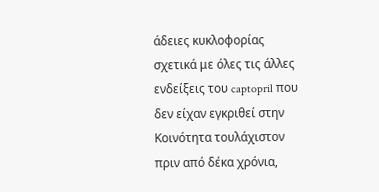άδειες κυκλοφορίας σχετικά με όλες τις άλλες ενδείξεις του captopril που δεν είχαν εγκριθεί στην Κοινότητα τουλάχιστον πριν από δέκα χρόνια,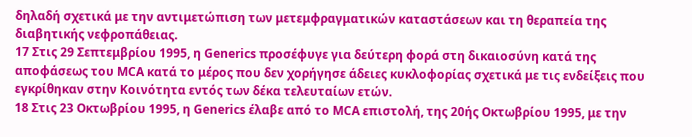δηλαδή σχετικά με την αντιμετώπιση των μετεμφραγματικών καταστάσεων και τη θεραπεία της διαβητικής νεφροπάθειας.
17 Στις 29 Σεπτεμβρίου 1995, η Generics προσέφυγε για δεύτερη φορά στη δικαιοσύνη κατά της αποφάσεως του MCA κατά το μέρος που δεν χορήγησε άδειες κυκλοφορίας σχετικά με τις ενδείξεις που εγκρίθηκαν στην Κοινότητα εντός των δέκα τελευταίων ετών.
18 Στις 23 Οκτωβρίου 1995, η Generics έλαβε από το MCA επιστολή, της 20ής Οκτωβρίου 1995, με την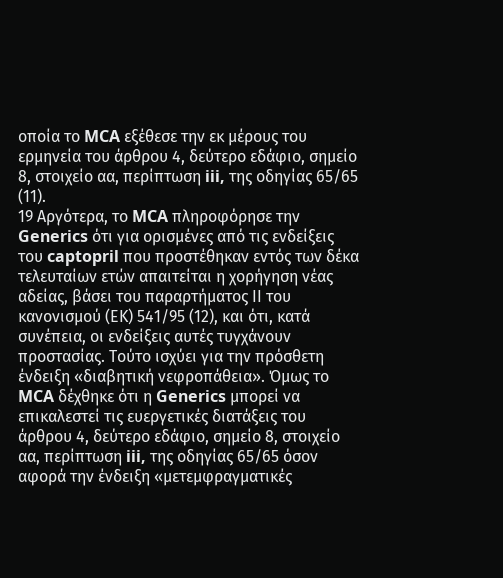οποία το MCA εξέθεσε την εκ μέρους του ερμηνεία του άρθρου 4, δεύτερο εδάφιο, σημείο 8, στοιχείο αα, περίπτωση iii, της οδηγίας 65/65 (11).
19 Αργότερα, το MCA πληροφόρησε την Generics ότι για ορισμένες από τις ενδείξεις του captopril που προστέθηκαν εντός των δέκα τελευταίων ετών απαιτείται η χορήγηση νέας αδείας, βάσει του παραρτήματος ΙΙ του κανονισμού (ΕΚ) 541/95 (12), και ότι, κατά συνέπεια, οι ενδείξεις αυτές τυγχάνουν προστασίας. Τούτο ισχύει για την πρόσθετη ένδειξη «διαβητική νεφροπάθεια». Όμως το MCA δέχθηκε ότι η Generics μπορεί να επικαλεστεί τις ευεργετικές διατάξεις του άρθρου 4, δεύτερο εδάφιο, σημείο 8, στοιχείο αα, περίπτωση iii, της οδηγίας 65/65 όσον αφορά την ένδειξη «μετεμφραγματικές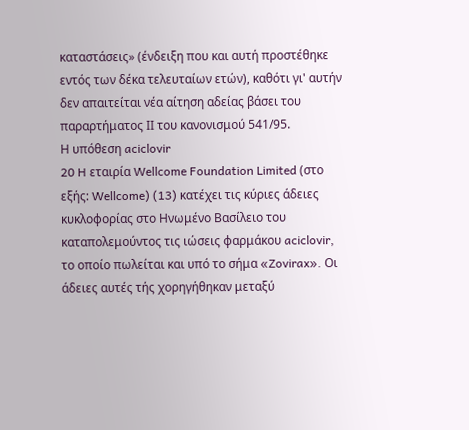καταστάσεις» (ένδειξη που και αυτή προστέθηκε εντός των δέκα τελευταίων ετών), καθότι γι' αυτήν δεν απαιτείται νέα αίτηση αδείας βάσει του παραρτήματος ΙΙ του κανονισμού 541/95.
Η υπόθεση aciclovir
20 H εταιρία Wellcome Foundation Limited (στο εξής: Wellcome) (13) κατέχει τις κύριες άδειες κυκλοφορίας στο Ηνωμένο Βασίλειο του καταπολεμούντος τις ιώσεις φαρμάκου aciclovir, το οποίο πωλείται και υπό το σήμα «Zovirax». Οι άδειες αυτές τής χορηγήθηκαν μεταξύ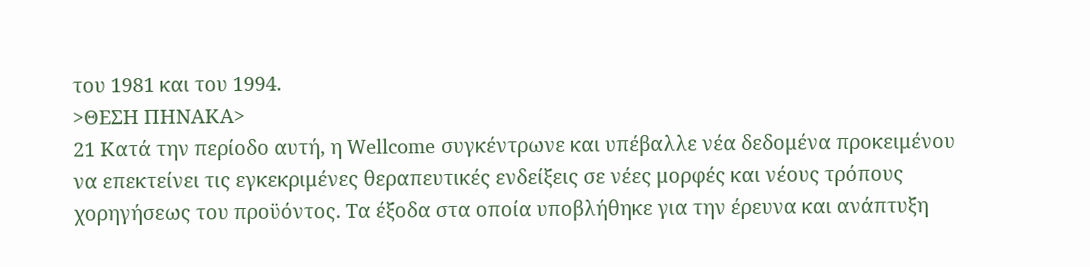του 1981 και του 1994.
>ΘΕΣΗ ΠΗΝΑΚΑ>
21 Κατά την περίοδο αυτή, η Wellcome συγκέντρωνε και υπέβαλλε νέα δεδομένα προκειμένου να επεκτείνει τις εγκεκριμένες θεραπευτικές ενδείξεις σε νέες μορφές και νέους τρόπους χορηγήσεως του προϋόντος. Τα έξοδα στα οποία υποβλήθηκε για την έρευνα και ανάπτυξη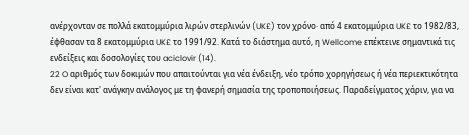ανέρχονταν σε πολλά εκατομμύρια λιρών στερλινών (UK£) τον χρόνο· από 4 εκατομμύρια UK£ το 1982/83, έφθασαν τα 8 εκατομμύρια UK£ το 1991/92. Κατά το διάστημα αυτό, η Wellcome επέκτεινε σημαντικά τις ενδείξεις και δοσολογίες του aciclovir (14).
22 O αριθμός των δοκιμών που απαιτούνται για νέα ένδειξη, νέο τρόπο χορηγήσεως ή νέα περιεκτικότητα δεν είναι κατ' ανάγκην ανάλογος με τη φανερή σημασία της τροποποιήσεως. Παραδείγματος χάριν, για να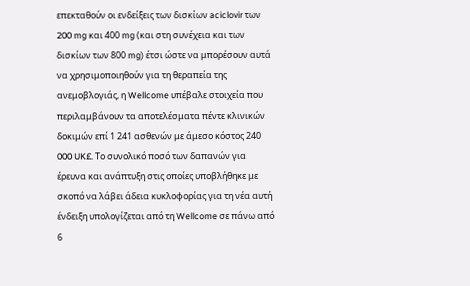επεκταθούν οι ενδείξεις των δισκίων aciclovir των 200 mg και 400 mg (και στη συνέχεια και των δισκίων των 800 mg) έτσι ώστε να μπορέσουν αυτά να χρησιμοποιηθούν για τη θεραπεία της ανεμοβλογιάς, η Wellcome υπέβαλε στοιχεία που περιλαμβάνουν τα αποτελέσματα πέντε κλινικών δοκιμών επί 1 241 ασθενών με άμεσο κόστος 240 000 UK£. Το συνολικό ποσό των δαπανών για έρευνα και ανάπτυξη στις οποίες υποβλήθηκε με σκοπό να λάβει άδεια κυκλοφορίας για τη νέα αυτή ένδειξη υπολογίζεται από τη Wellcome σε πάνω από 6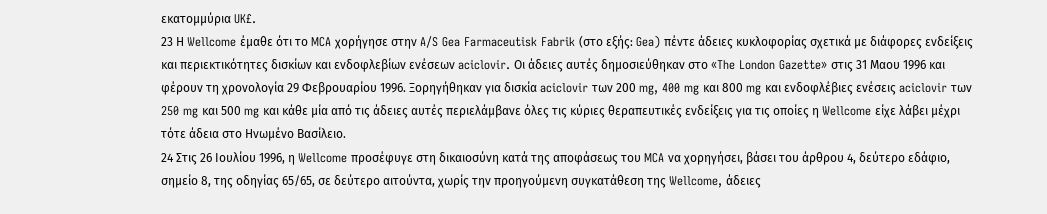εκατομμύρια UK£.
23 Η Wellcome έμαθε ότι το MCA χορήγησε στην A/S Gea Farmaceutisk Fabrik (στο εξής: Gea) πέντε άδειες κυκλοφορίας σχετικά με διάφορες ενδείξεις και περιεκτικότητες δισκίων και ενδοφλεβίων ενέσεων aciclovir. Οι άδειες αυτές δημοσιεύθηκαν στο «The London Gazette» στις 31 Μαου 1996 και φέρουν τη χρονολογία 29 Φεβρουαρίου 1996. Ξορηγήθηκαν για δισκία aciclovir των 200 mg, 400 mg και 800 mg και ενδοφλέβιες ενέσεις aciclovir των 250 mg και 500 mg και κάθε μία από τις άδειες αυτές περιελάμβανε όλες τις κύριες θεραπευτικές ενδείξεις για τις οποίες η Wellcome είχε λάβει μέχρι τότε άδεια στο Ηνωμένο Βασίλειο.
24 Στις 26 Ιουλίου 1996, η Wellcome προσέφυγε στη δικαιοσύνη κατά της αποφάσεως του MCA να χορηγήσει, βάσει του άρθρου 4, δεύτερο εδάφιο, σημείο 8, της οδηγίας 65/65, σε δεύτερο αιτούντα, χωρίς την προηγούμενη συγκατάθεση της Wellcome, άδειες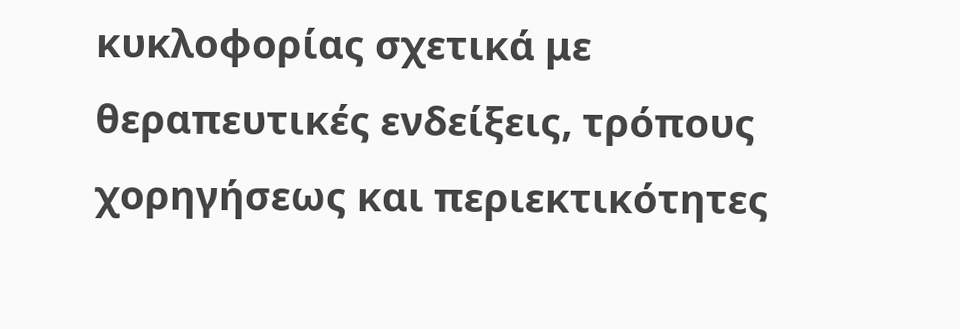κυκλοφορίας σχετικά με θεραπευτικές ενδείξεις, τρόπους χορηγήσεως και περιεκτικότητες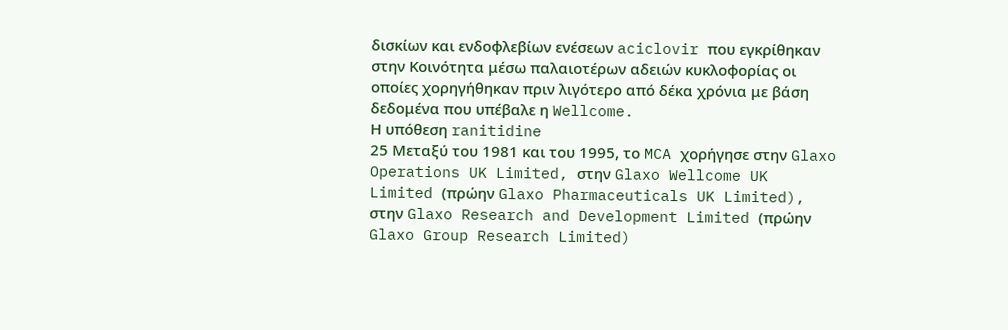δισκίων και ενδοφλεβίων ενέσεων aciclovir που εγκρίθηκαν στην Κοινότητα μέσω παλαιοτέρων αδειών κυκλοφορίας οι οποίες χορηγήθηκαν πριν λιγότερο από δέκα χρόνια με βάση δεδομένα που υπέβαλε η Wellcome.
Η υπόθεση ranitidine
25 Μεταξύ του 1981 και του 1995, το MCA χορήγησε στην Glaxo Operations UK Limited, στην Glaxo Wellcome UK Limited (πρώην Glaxo Pharmaceuticals UK Limited), στην Glaxo Research and Development Limited (πρώην Glaxo Group Research Limited)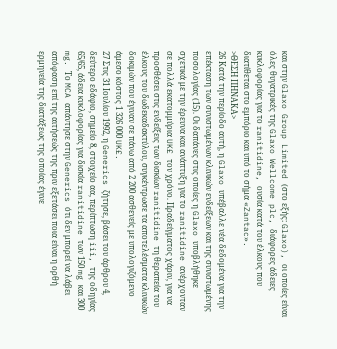και στην Glaxo Group Limited (στο εξής: Glaxo), οι οποίες είναι όλες θυγατρικές της Glaxo Wellcome plc, διάφορες άδειες κυκλοφορίας για το ranitidine, ουσία κατά του έλκους που διατίθεται στο εμπόριο και υπό το σήμα «Zantac».
>ΘΕΣΗ ΠΗΝΑΚΑ>
26 Κατά την περίοδο αυτή, η Glaxo υπέβαλλε νέα δεδομένα για την επέκταση των συνιστωμένων κλινικών ενδείξεων και της συνιστωμένης ποσολογίας (15). Oι δαπάνες στις οποίες η Glaxo υποβλήθηκε σχετικά με την έρευνα και ανάπτυξη για το ranitidine ανέρχονταν σε πολλά εκατομμύρια UK£ τον χρόνο. Πραδείγματος χάριν, για να προσθέσει στις ενδείξεις των δισκίων ranitidine τη θεραπεία του έλκους του δωδεκαδακτύλου, συγκέντρωσε τα αποτελέσματα κλινικών δοκιμών που έγιναν σε πάνω από 2 200 ασθενείς με υπολογιζόμενο άμεσο κόστος 1 326 000 UK£.
27 Στις 31 Ιουλίου 1992, η Generics ζήτησε, βάσει του άρθρου 4, δεύτερο εδάφιο, σημείο 8, στοιχείο αα, περίπτωση iii, της οδηγίας 65/65, άδεια κυκλοφορίας για δισκία ranitidine των 150 mg και 300 mg. Το MCA απάντησε στην Generics ότι δεν μπορεί να λάβει απόφαση επί της αιτήσεώς της πριν εξετάσει ποια είναι η ορθή ερμηνεία της διατάξεως της οποίας έγινε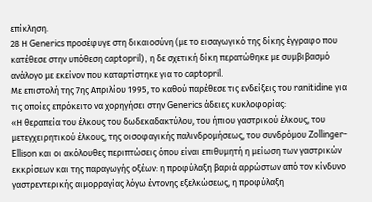επίκληση.
28 Η Generics προσέφυγε στη δικαιοσύνη (με το εισαγωγικό της δίκης έγγραφο που κατέθεσε στην υπόθεση captopril), η δε σχετική δίκη περατώθηκε με συμβιβασμό ανάλογο με εκείνον που καταρτίστηκε για το captopril.
Με επιστολή της 7ης Απριλίου 1995, το καθού παρέθεσε τις ενδείξεις του ranitidine για τις οποίες επρόκειτο να χορηγήσει στην Generics άδειες κυκλοφορίας:
«Η θεραπεία του έλκους του δωδεκαδακτύλου, του ήπιου γαστρικού έλκους, του μετεγχειρητικού έλκους, της οισοφαγικής παλινδρομήσεως, του συνδρόμου Zollinger-Ellison και οι ακόλουθες περιπτώσεις όπου είναι επιθυμητή η μείωση των γαστρικών εκκρίσεων και της παραγωγής οξέων: η προφύλαξη βαριά αρρώστων από τον κίνδυνο γαστρεντερικής αιμορραγίας λόγω έντονης εξελκώσεως, η προφύλαξη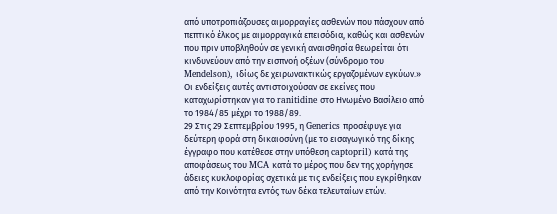από υποτροπιάζουσες αιμορραγίες ασθενών που πάσχουν από πεπτικό έλκος με αιμορραγικά επεισόδια, καθώς και ασθενών που πριν υποβληθούν σε γενική αναισθησία θεωρείται ότι κινδυνεύουν από την εισπνοή οξέων (σύνδρομο του Mendelson), ιδίως δε χειρωνακτικώς εργαζομένων εγκύων.»
Οι ενδείξεις αυτές αντιστοιχούσαν σε εκείνες που καταχωρίστηκαν για το ranitidine στο Ηνωμένο Βασίλειο από το 1984/85 μέχρι το 1988/89.
29 Στις 29 Σεπτεμβρίου 1995, η Generics προσέφυγε για δεύτερη φορά στη δικαιοσύνη (με το εισαγωγικό της δίκης έγγραφο που κατέθεσε στην υπόθεση captopril) κατά της αποφάσεως του MCA κατά το μέρος που δεν της χορήγησε άδειες κυκλοφορίας σχετικά με τις ενδείξεις που εγκρίθηκαν από την Κοινότητα εντός των δέκα τελευταίων ετών.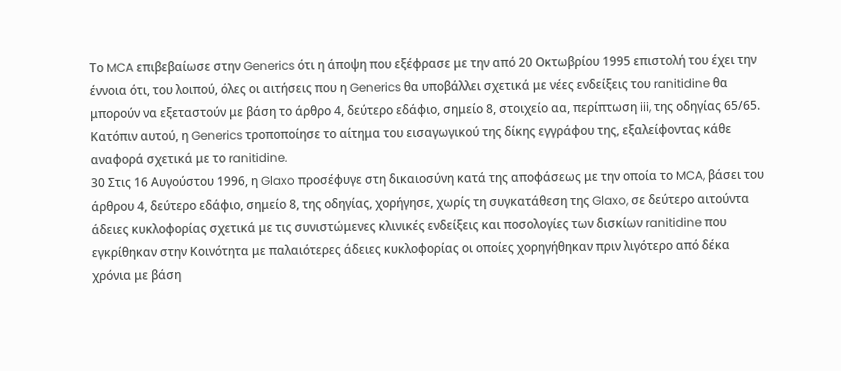Το MCA επιβεβαίωσε στην Generics ότι η άποψη που εξέφρασε με την από 20 Οκτωβρίου 1995 επιστολή του έχει την έννοια ότι, του λοιπού, όλες οι αιτήσεις που η Generics θα υποβάλλει σχετικά με νέες ενδείξεις του ranitidine θα μπορούν να εξεταστούν με βάση το άρθρο 4, δεύτερο εδάφιο, σημείο 8, στοιχείο αα, περίπτωση iii, της οδηγίας 65/65. Κατόπιν αυτού, η Generics τροποποίησε το αίτημα του εισαγωγικού της δίκης εγγράφου της, εξαλείφοντας κάθε αναφορά σχετικά με το ranitidine.
30 Στις 16 Αυγούστου 1996, η Glaxo προσέφυγε στη δικαιοσύνη κατά της αποφάσεως με την οποία το MCA, βάσει του άρθρου 4, δεύτερο εδάφιο, σημείο 8, της οδηγίας, χορήγησε, χωρίς τη συγκατάθεση της Glaxo, σε δεύτερο αιτούντα άδειες κυκλοφορίας σχετικά με τις συνιστώμενες κλινικές ενδείξεις και ποσολογίες των δισκίων ranitidine που εγκρίθηκαν στην Κοινότητα με παλαιότερες άδειες κυκλοφορίας οι οποίες χορηγήθηκαν πριν λιγότερο από δέκα χρόνια με βάση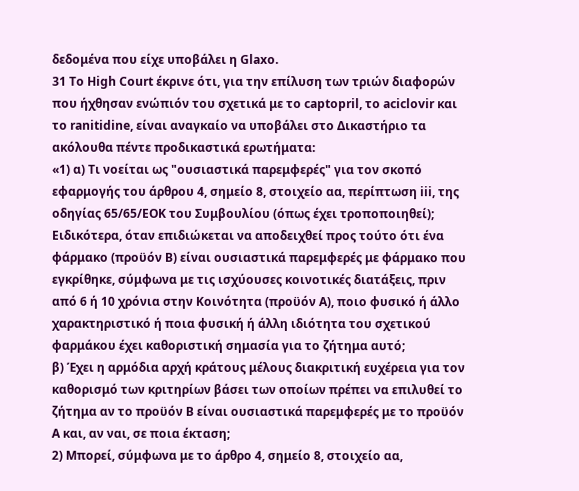δεδομένα που είχε υποβάλει η Glaxo.
31 To High Court έκρινε ότι, για την επίλυση των τριών διαφορών που ήχθησαν ενώπιόν του σχετικά με το captopril, το aciclovir και το ranitidine, είναι αναγκαίο να υποβάλει στο Δικαστήριο τα ακόλουθα πέντε προδικαστικά ερωτήματα:
«1) α) Τι νοείται ως "ουσιαστικά παρεμφερές" για τον σκοπό εφαρμογής του άρθρου 4, σημείο 8, στοιχείο αα, περίπτωση iii, της οδηγίας 65/65/ΕΟΚ του Συμβουλίου (όπως έχει τροποποιηθεί); Ειδικότερα, όταν επιδιώκεται να αποδειχθεί προς τούτο ότι ένα φάρμακο (προϋόν Β) είναι ουσιαστικά παρεμφερές με φάρμακο που εγκρίθηκε, σύμφωνα με τις ισχύουσες κοινοτικές διατάξεις, πριν από 6 ή 10 χρόνια στην Κοινότητα (προϋόν Α), ποιο φυσικό ή άλλο χαρακτηριστικό ή ποια φυσική ή άλλη ιδιότητα του σχετικού φαρμάκου έχει καθοριστική σημασία για το ζήτημα αυτό;
β) Έχει η αρμόδια αρχή κράτους μέλους διακριτική ευχέρεια για τον καθορισμό των κριτηρίων βάσει των οποίων πρέπει να επιλυθεί το ζήτημα αν το προϋόν Β είναι ουσιαστικά παρεμφερές με το προϋόν Α και, αν ναι, σε ποια έκταση;
2) Μπορεί, σύμφωνα με το άρθρο 4, σημείο 8, στοιχείο αα,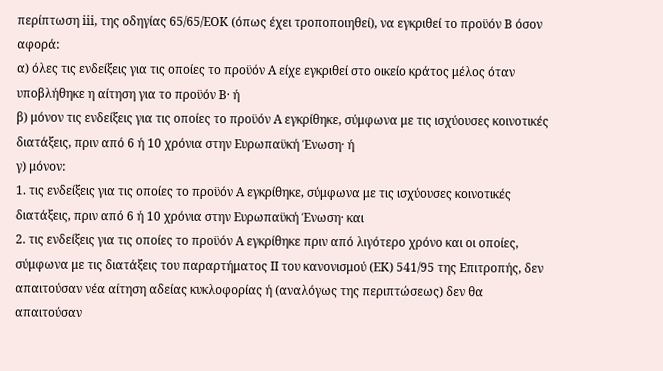περίπτωση iii, της οδηγίας 65/65/ΕΟΚ (όπως έχει τροποποιηθεί), να εγκριθεί το προϋόν Β όσον αφορά:
α) όλες τις ενδείξεις για τις οποίες το προϋόν Α είχε εγκριθεί στο οικείο κράτος μέλος όταν υποβλήθηκε η αίτηση για το προϋόν Β· ή
β) μόνον τις ενδείξεις για τις οποίες το προϋόν Α εγκρίθηκε, σύμφωνα με τις ισχύουσες κοινοτικές διατάξεις, πριν από 6 ή 10 χρόνια στην Ευρωπαϋκή Ένωση· ή
γ) μόνον:
1. τις ενδείξεις για τις οποίες το προϋόν Α εγκρίθηκε, σύμφωνα με τις ισχύουσες κοινοτικές διατάξεις, πριν από 6 ή 10 χρόνια στην Ευρωπαϋκή Ένωση· και
2. τις ενδείξεις για τις οποίες το προϋόν Α εγκρίθηκε πριν από λιγότερο χρόνο και οι οποίες, σύμφωνα με τις διατάξεις του παραρτήματος ΙΙ του κανονισμού (ΕΚ) 541/95 της Επιτροπής, δεν απαιτούσαν νέα αίτηση αδείας κυκλοφορίας ή (αναλόγως της περιπτώσεως) δεν θα απαιτούσαν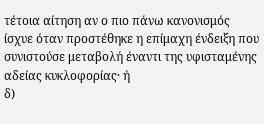τέτοια αίτηση αν ο πιο πάνω κανονισμός ίσχυε όταν προστέθηκε η επίμαχη ένδειξη που συνιστούσε μεταβολή έναντι της υφισταμένης αδείας κυκλοφορίας· ή
δ)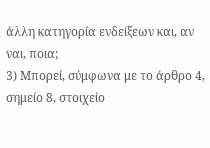άλλη κατηγορία ενδείξεων και, αν ναι, ποια;
3) Μπορεί, σύμφωνα με το άρθρο 4, σημείο 8, στοιχείο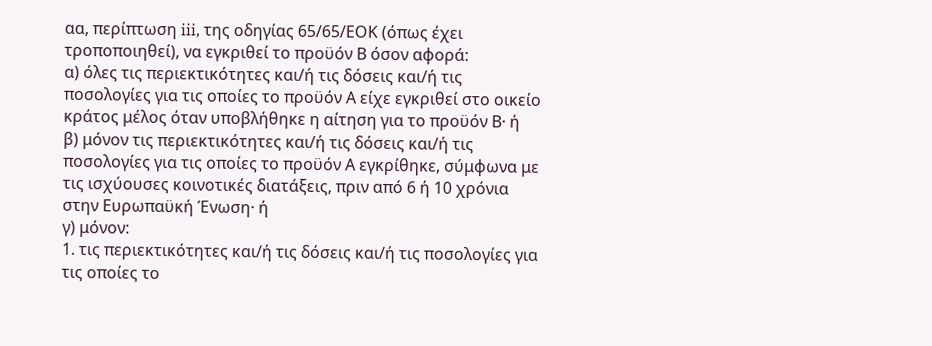αα, περίπτωση iii, της οδηγίας 65/65/ΕΟΚ (όπως έχει τροποποιηθεί), να εγκριθεί το προϋόν Β όσον αφορά:
α) όλες τις περιεκτικότητες και/ή τις δόσεις και/ή τις ποσολογίες για τις οποίες το προϋόν Α είχε εγκριθεί στο οικείο κράτος μέλος όταν υποβλήθηκε η αίτηση για το προϋόν Β· ή
β) μόνον τις περιεκτικότητες και/ή τις δόσεις και/ή τις ποσολογίες για τις οποίες το προϋόν Α εγκρίθηκε, σύμφωνα με τις ισχύουσες κοινοτικές διατάξεις, πριν από 6 ή 10 χρόνια στην Ευρωπαϋκή Ένωση· ή
γ) μόνον:
1. τις περιεκτικότητες και/ή τις δόσεις και/ή τις ποσολογίες για τις οποίες το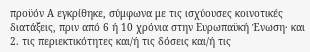προϋόν Α εγκρίθηκε, σύμφωνα με τις ισχύουσες κοινοτικές διατάξεις, πριν από 6 ή 10 χρόνια στην Ευρωπαϋκή Ένωση· και
2. τις περιεκτικότητες και/ή τις δόσεις και/ή τις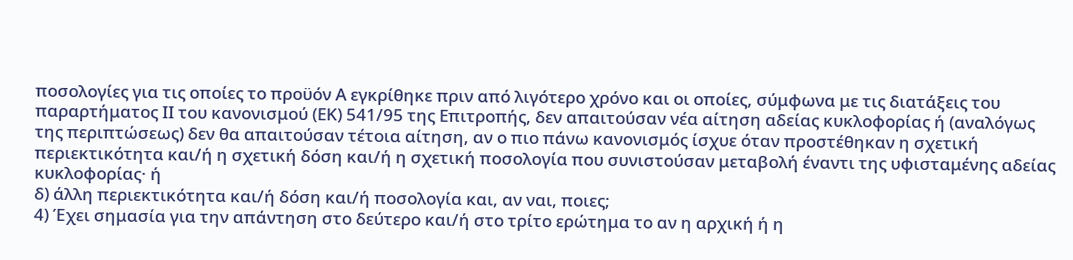ποσολογίες για τις οποίες το προϋόν Α εγκρίθηκε πριν από λιγότερο χρόνο και οι οποίες, σύμφωνα με τις διατάξεις του παραρτήματος ΙΙ του κανονισμού (ΕΚ) 541/95 της Επιτροπής, δεν απαιτούσαν νέα αίτηση αδείας κυκλοφορίας ή (αναλόγως της περιπτώσεως) δεν θα απαιτούσαν τέτοια αίτηση, αν ο πιο πάνω κανονισμός ίσχυε όταν προστέθηκαν η σχετική περιεκτικότητα και/ή η σχετική δόση και/ή η σχετική ποσολογία που συνιστούσαν μεταβολή έναντι της υφισταμένης αδείας κυκλοφορίας· ή
δ) άλλη περιεκτικότητα και/ή δόση και/ή ποσολογία και, αν ναι, ποιες;
4) Έχει σημασία για την απάντηση στο δεύτερο και/ή στο τρίτο ερώτημα το αν η αρχική ή η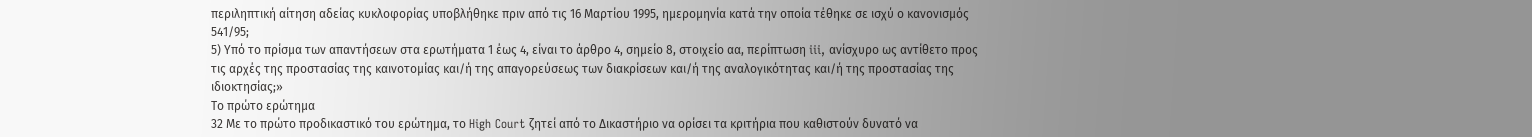περιληπτική αίτηση αδείας κυκλοφορίας υποβλήθηκε πριν από τις 16 Μαρτίου 1995, ημερομηνία κατά την οποία τέθηκε σε ισχύ ο κανονισμός 541/95;
5) Υπό το πρίσμα των απαντήσεων στα ερωτήματα 1 έως 4, είναι το άρθρο 4, σημείο 8, στοιχείο αα, περίπτωση iii, ανίσχυρο ως αντίθετο προς τις αρχές της προστασίας της καινοτομίας και/ή της απαγορεύσεως των διακρίσεων και/ή της αναλογικότητας και/ή της προστασίας της ιδιοκτησίας;»
Το πρώτο ερώτημα
32 Με το πρώτο προδικαστικό του ερώτημα, το High Court ζητεί από το Δικαστήριο να ορίσει τα κριτήρια που καθιστούν δυνατό να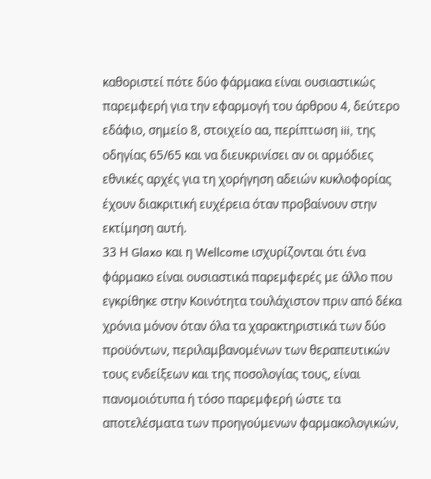καθοριστεί πότε δύο φάρμακα είναι ουσιαστικώς παρεμφερή για την εφαρμογή του άρθρου 4, δεύτερο εδάφιο, σημείο 8, στοιχείο αα, περίπτωση iii, της οδηγίας 65/65 και να διευκρινίσει αν οι αρμόδιες εθνικές αρχές για τη χορήγηση αδειών κυκλοφορίας έχουν διακριτική ευχέρεια όταν προβαίνουν στην εκτίμηση αυτή.
33 Η Glaxo και η Wellcome ισχυρίζονται ότι ένα φάρμακο είναι ουσιαστικά παρεμφερές με άλλο που εγκρίθηκε στην Κοινότητα τουλάχιστον πριν από δέκα χρόνια μόνον όταν όλα τα χαρακτηριστικά των δύο προϋόντων, περιλαμβανομένων των θεραπευτικών τους ενδείξεων και της ποσολογίας τους, είναι πανομοιότυπα ή τόσο παρεμφερή ώστε τα αποτελέσματα των προηγούμενων φαρμακολογικών,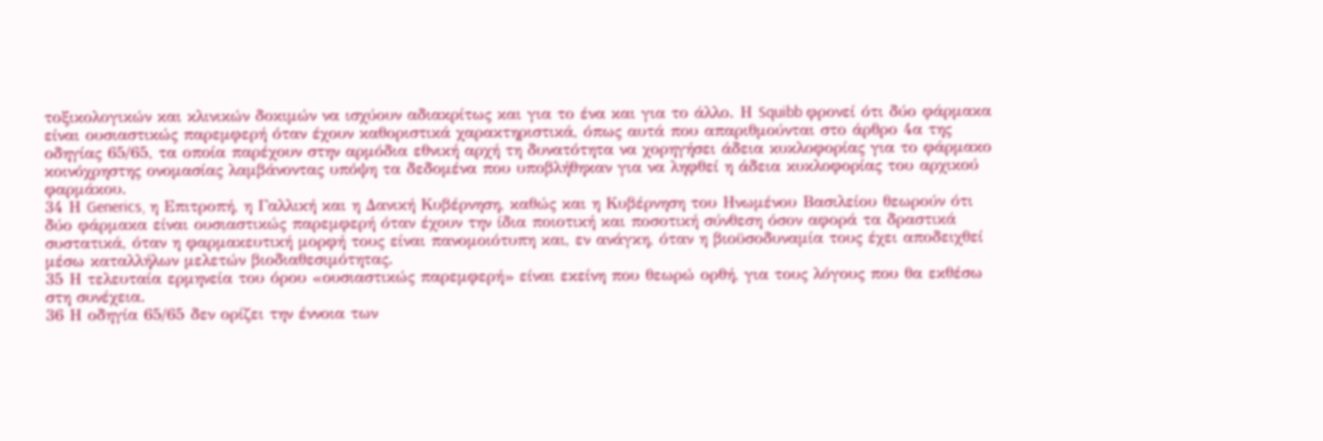τοξικολογικών και κλινικών δοκιμών να ισχύουν αδιακρίτως και για το ένα και για το άλλο. Η Squibb φρονεί ότι δύο φάρμακα είναι ουσιαστικώς παρεμφερή όταν έχουν καθοριστικά χαρακτηριστικά, όπως αυτά που απαριθμούνται στο άρθρο 4α της οδηγίας 65/65, τα οποία παρέχουν στην αρμόδια εθνική αρχή τη δυνατότητα να χορηγήσει άδεια κυκλοφορίας για το φάρμακο κοινόχρηστης ονομασίας λαμβάνοντας υπόψη τα δεδομένα που υποβλήθηκαν για να ληφθεί η άδεια κυκλοφορίας του αρχικού φαρμάκου.
34 Η Generics, η Επιτροπή, η Γαλλική και η Δανική Κυβέρνηση, καθώς και η Κυβέρνηση του Ηνωμένου Βασιλείου θεωρούν ότι δύο φάρμακα είναι ουσιαστικώς παρεμφερή όταν έχουν την ίδια ποιοτική και ποσοτική σύνθεση όσον αφορά τα δραστικά συστατικά, όταν η φαρμακευτική μορφή τους είναι πανομοιότυπη και, εν ανάγκη, όταν η βιοϋσοδυναμία τους έχει αποδειχθεί μέσω καταλλήλων μελετών βιοδιαθεσιμότητας.
35 Η τελευταία ερμηνεία του όρου «ουσιαστικώς παρεμφερή» είναι εκείνη που θεωρώ ορθή, για τους λόγους που θα εκθέσω στη συνέχεια.
36 Η οδηγία 65/65 δεν ορίζει την έννοια των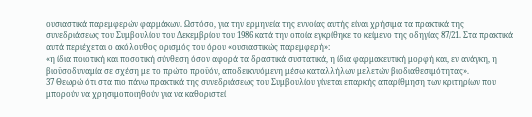ουσιαστικά παρεμφερών φαρμάκων. Ωστόσο, για την ερμηνεία της εννοίας αυτής είναι χρήσιμα τα πρακτικά της συνεδριάσεως του Συμβουλίου του Δεκεμβρίου του 1986 κατά την οποία εγκρίθηκε το κείμενο της οδηγίας 87/21. Στα πρακτικά αυτά περιέχεται ο ακόλουθος ορισμός του όρου «ουσιαστικώς παρεμφερή»:
«η ίδια ποιοτική και ποσοτική σύνθεση όσον αφορά τα δραστικά συστατικά, η ίδια φαρμακευτική μορφή και, εν ανάγκη, η βιοϋσοδυναμία σε σχέση με το πρώτο προϋόν, αποδεικνυόμενη μέσω καταλλήλων μελετών βιοδιαθεσιμότητας».
37 Θεωρώ ότι στα πιο πάνω πρακτικά της συνεδριάσεως του Συμβουλίου γίνεται επαρκής απαρίθμηση των κριτηρίων που μπορούν να χρησιμοποιηθούν για να καθοριστεί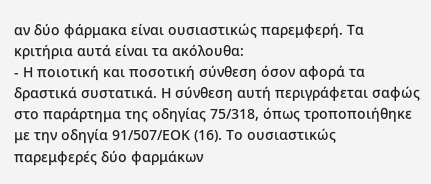αν δύο φάρμακα είναι ουσιαστικώς παρεμφερή. Τα κριτήρια αυτά είναι τα ακόλουθα:
- Η ποιοτική και ποσοτική σύνθεση όσον αφορά τα δραστικά συστατικά. Η σύνθεση αυτή περιγράφεται σαφώς στο παράρτημα της οδηγίας 75/318, όπως τροποποιήθηκε με την οδηγία 91/507/ΕΟΚ (16). Το ουσιαστικώς παρεμφερές δύο φαρμάκων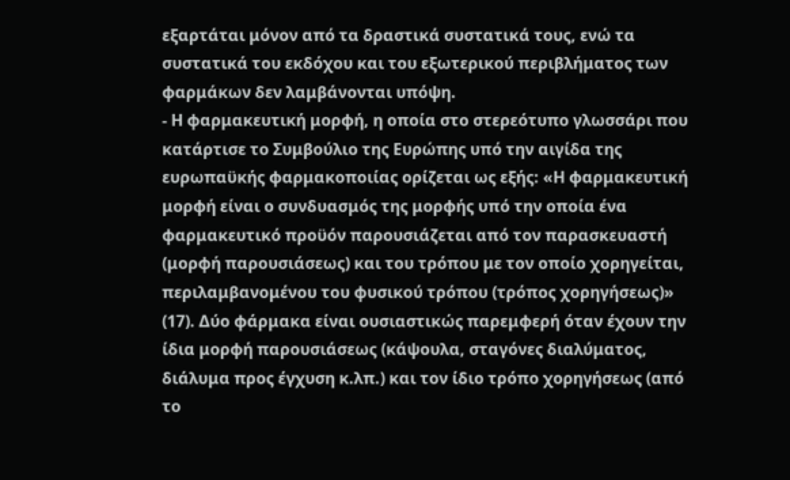εξαρτάται μόνον από τα δραστικά συστατικά τους, ενώ τα συστατικά του εκδόχου και του εξωτερικού περιβλήματος των φαρμάκων δεν λαμβάνονται υπόψη.
- Η φαρμακευτική μορφή, η οποία στο στερεότυπο γλωσσάρι που κατάρτισε το Συμβούλιο της Ευρώπης υπό την αιγίδα της ευρωπαϋκής φαρμακοποιίας ορίζεται ως εξής: «Η φαρμακευτική μορφή είναι ο συνδυασμός της μορφής υπό την οποία ένα φαρμακευτικό προϋόν παρουσιάζεται από τον παρασκευαστή (μορφή παρουσιάσεως) και του τρόπου με τον οποίο χορηγείται, περιλαμβανομένου του φυσικού τρόπου (τρόπος χορηγήσεως)» (17). Δύο φάρμακα είναι ουσιαστικώς παρεμφερή όταν έχουν την ίδια μορφή παρουσιάσεως (κάψουλα, σταγόνες διαλύματος, διάλυμα προς έγχυση κ.λπ.) και τον ίδιο τρόπο χορηγήσεως (από το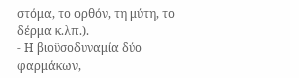στόμα, το ορθόν, τη μύτη, το δέρμα κ.λπ.).
- Η βιοϋσοδυναμία δύο φαρμάκων,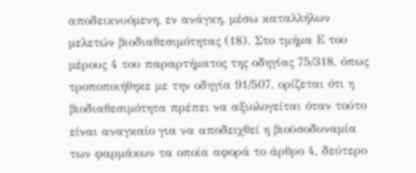αποδεικνυόμενη, εν ανάγκη, μέσω καταλλήλων μελετών βιοδιαθεσιμότητας (18). Στο τμήμα Ε του μέρους 4 του παραρτήματος της οδηγίας 75/318, όπως τροποποιήθηκε με την οδηγία 91/507, ορίζεται ότι η βιοδιαθεσιμότητα πρέπει να αξιολογείται όταν τούτο είναι αναγκαίο για να αποδειχθεί η βιοϋσοδυναμία των φαρμάκων τα οποία αφορά το άρθρο 4, δεύτερο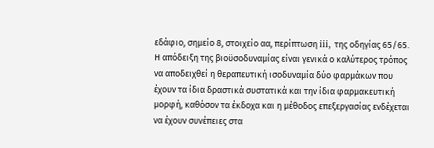εδάφιο, σημείο 8, στοιχείο αα, περίπτωση iii, της οδηγίας 65/65. Η απόδειξη της βιοϋσοδυναμίας είναι γενικά ο καλύτερος τρόπος να αποδειχθεί η θεραπευτική ισοδυναμία δύο φαρμάκων που έχουν τα ίδια δραστικά συστατικά και την ίδια φαρμακευτική μορφή, καθόσον τα έκδοχα και η μέθοδος επεξεργασίας ενδέχεται να έχουν συνέπειες στα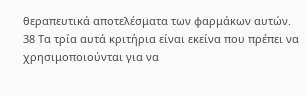θεραπευτικά αποτελέσματα των φαρμάκων αυτών.
38 Τα τρία αυτά κριτήρια είναι εκείνα που πρέπει να χρησιμοποιούνται για να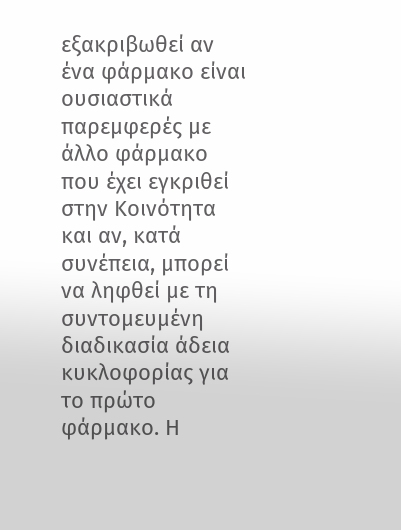εξακριβωθεί αν ένα φάρμακο είναι ουσιαστικά παρεμφερές με άλλο φάρμακο που έχει εγκριθεί στην Κοινότητα και αν, κατά συνέπεια, μπορεί να ληφθεί με τη συντομευμένη διαδικασία άδεια κυκλοφορίας για το πρώτο φάρμακο. Η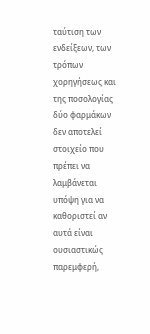ταύτιση των ενδείξεων, των τρόπων χορηγήσεως και της ποσολογίας δύο φαρμάκων δεν αποτελεί στοιχείο που πρέπει να λαμβάνεται υπόψη για να καθοριστεί αν αυτά είναι ουσιαστικώς παρεμφερή,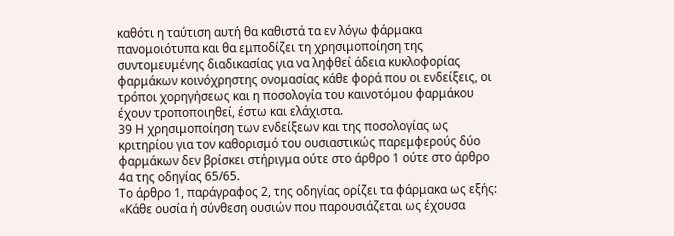καθότι η ταύτιση αυτή θα καθιστά τα εν λόγω φάρμακα πανομοιότυπα και θα εμποδίζει τη χρησιμοποίηση της συντομευμένης διαδικασίας για να ληφθεί άδεια κυκλοφορίας φαρμάκων κοινόχρηστης ονομασίας κάθε φορά που οι ενδείξεις, οι τρόποι χορηγήσεως και η ποσολογία του καινοτόμου φαρμάκου έχουν τροποποιηθεί, έστω και ελάχιστα.
39 Η χρησιμοποίηση των ενδείξεων και της ποσολογίας ως κριτηρίου για τον καθορισμό του ουσιαστικώς παρεμφερούς δύο φαρμάκων δεν βρίσκει στήριγμα ούτε στο άρθρο 1 ούτε στο άρθρο 4α της οδηγίας 65/65.
Το άρθρο 1, παράγραφος 2, της οδηγίας ορίζει τα φάρμακα ως εξής:
«Κάθε ουσία ή σύνθεση ουσιών που παρουσιάζεται ως έχουσα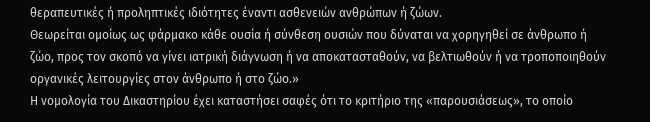θεραπευτικές ή προληπτικές ιδιότητες έναντι ασθενειών ανθρώπων ή ζώων.
Θεωρείται ομοίως ως φάρμακο κάθε ουσία ή σύνθεση ουσιών που δύναται να χορηγηθεί σε άνθρωπο ή ζώο, προς τον σκοπό να γίνει ιατρική διάγνωση ή να αποκατασταθούν, να βελτιωθούν ή να τροποποιηθούν οργανικές λειτουργίες στον άνθρωπο ή στο ζώο.»
Η νομολογία του Δικαστηρίου έχει καταστήσει σαφές ότι το κριτήριο της «παρουσιάσεως», το οποίο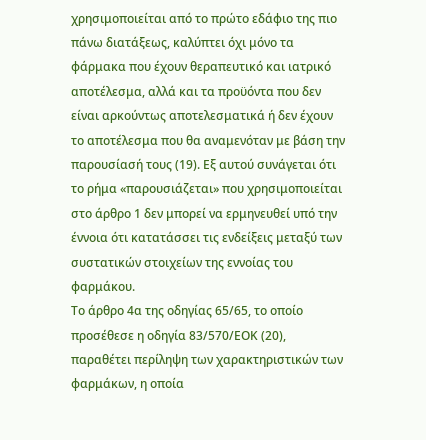χρησιμοποιείται από το πρώτο εδάφιο της πιο πάνω διατάξεως, καλύπτει όχι μόνο τα φάρμακα που έχουν θεραπευτικό και ιατρικό αποτέλεσμα, αλλά και τα προϋόντα που δεν είναι αρκούντως αποτελεσματικά ή δεν έχουν το αποτέλεσμα που θα αναμενόταν με βάση την παρουσίασή τους (19). Εξ αυτού συνάγεται ότι το ρήμα «παρουσιάζεται» που χρησιμοποιείται στο άρθρο 1 δεν μπορεί να ερμηνευθεί υπό την έννοια ότι κατατάσσει τις ενδείξεις μεταξύ των συστατικών στοιχείων της εννοίας του φαρμάκου.
Το άρθρο 4α της οδηγίας 65/65, το οποίο προσέθεσε η οδηγία 83/570/ΕΟΚ (20), παραθέτει περίληψη των χαρακτηριστικών των φαρμάκων, η οποία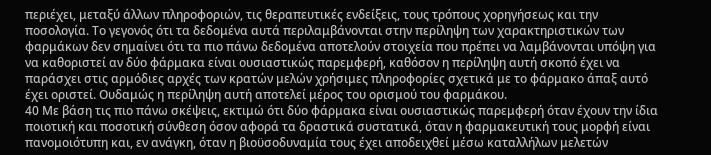περιέχει, μεταξύ άλλων πληροφοριών, τις θεραπευτικές ενδείξεις, τους τρόπους χορηγήσεως και την ποσολογία. Το γεγονός ότι τα δεδομένα αυτά περιλαμβάνονται στην περίληψη των χαρακτηριστικών των φαρμάκων δεν σημαίνει ότι τα πιο πάνω δεδομένα αποτελούν στοιχεία που πρέπει να λαμβάνονται υπόψη για να καθοριστεί αν δύο φάρμακα είναι ουσιαστικώς παρεμφερή, καθόσον η περίληψη αυτή σκοπό έχει να παράσχει στις αρμόδιες αρχές των κρατών μελών χρήσιμες πληροφορίες σχετικά με το φάρμακο άπαξ αυτό έχει οριστεί. Ουδαμώς η περίληψη αυτή αποτελεί μέρος του ορισμού του φαρμάκου.
40 Με βάση τις πιο πάνω σκέψεις, εκτιμώ ότι δύο φάρμακα είναι ουσιαστικώς παρεμφερή όταν έχουν την ίδια ποιοτική και ποσοτική σύνθεση όσον αφορά τα δραστικά συστατικά, όταν η φαρμακευτική τους μορφή είναι πανομοιότυπη και, εν ανάγκη, όταν η βιοϋσοδυναμία τους έχει αποδειχθεί μέσω καταλλήλων μελετών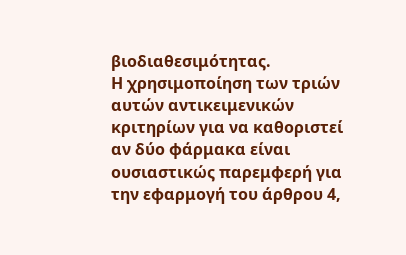βιοδιαθεσιμότητας.
Η χρησιμοποίηση των τριών αυτών αντικειμενικών κριτηρίων για να καθοριστεί αν δύο φάρμακα είναι ουσιαστικώς παρεμφερή για την εφαρμογή του άρθρου 4,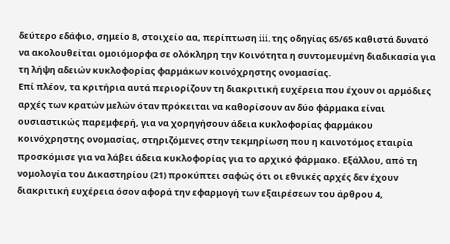δεύτερο εδάφιο, σημείο 8, στοιχείο αα, περίπτωση iii, της οδηγίας 65/65 καθιστά δυνατό να ακολουθείται ομοιόμορφα σε ολόκληρη την Κοινότητα η συντομευμένη διαδικασία για τη λήψη αδειών κυκλοφορίας φαρμάκων κοινόχρηστης ονομασίας.
Επί πλέον, τα κριτήρια αυτά περιορίζουν τη διακριτική ευχέρεια που έχουν οι αρμόδιες αρχές των κρατών μελών όταν πρόκειται να καθορίσουν αν δύο φάρμακα είναι ουσιαστικώς παρεμφερή, για να χορηγήσουν άδεια κυκλοφορίας φαρμάκου κοινόχρηστης ονομασίας, στηριζόμενες στην τεκμηρίωση που η καινοτόμος εταιρία προσκόμισε για να λάβει άδεια κυκλοφορίας για το αρχικό φάρμακο. Εξάλλου, από τη νομολογία του Δικαστηρίου (21) προκύπτει σαφώς ότι οι εθνικές αρχές δεν έχουν διακριτική ευχέρεια όσον αφορά την εφαρμογή των εξαιρέσεων του άρθρου 4,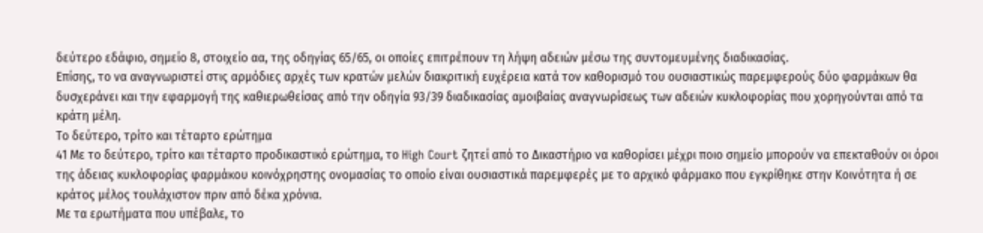δεύτερο εδάφιο, σημείο 8, στοιχείο αα, της οδηγίας 65/65, οι οποίες επιτρέπουν τη λήψη αδειών μέσω της συντομευμένης διαδικασίας.
Επίσης, το να αναγνωριστεί στις αρμόδιες αρχές των κρατών μελών διακριτική ευχέρεια κατά τον καθορισμό του ουσιαστικώς παρεμφερούς δύο φαρμάκων θα δυσχεράνει και την εφαρμογή της καθιερωθείσας από την οδηγία 93/39 διαδικασίας αμοιβαίας αναγνωρίσεως των αδειών κυκλοφορίας που χορηγούνται από τα κράτη μέλη.
Το δεύτερο, τρίτο και τέταρτο ερώτημα
41 Με το δεύτερο, τρίτο και τέταρτο προδικαστικό ερώτημα, το High Court ζητεί από το Δικαστήριο να καθορίσει μέχρι ποιο σημείο μπορούν να επεκταθούν οι όροι της άδειας κυκλοφορίας φαρμάκου κοινόχρηστης ονομασίας το οποίο είναι ουσιαστικά παρεμφερές με το αρχικό φάρμακο που εγκρίθηκε στην Κοινότητα ή σε κράτος μέλος τουλάχιστον πριν από δέκα χρόνια.
Με τα ερωτήματα που υπέβαλε, το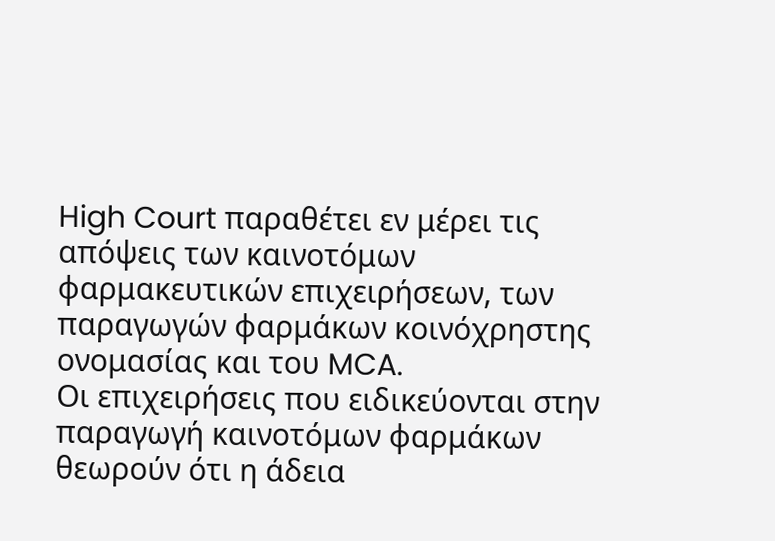High Court παραθέτει εν μέρει τις απόψεις των καινοτόμων φαρμακευτικών επιχειρήσεων, των παραγωγών φαρμάκων κοινόχρηστης ονομασίας και του MCA.
Οι επιχειρήσεις που ειδικεύονται στην παραγωγή καινοτόμων φαρμάκων θεωρούν ότι η άδεια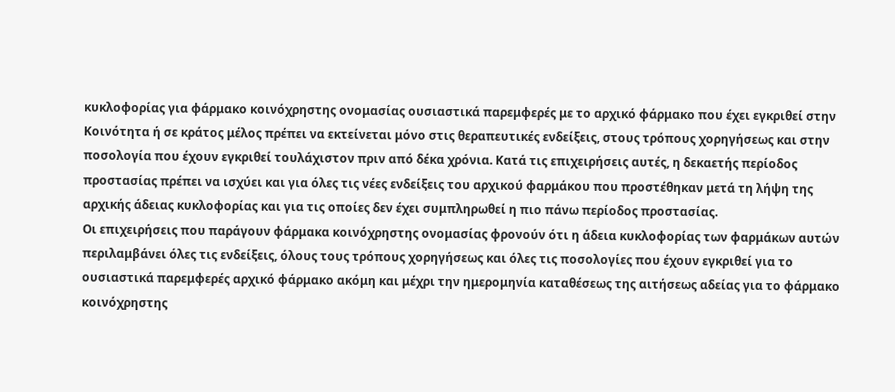κυκλοφορίας για φάρμακο κοινόχρηστης ονομασίας ουσιαστικά παρεμφερές με το αρχικό φάρμακο που έχει εγκριθεί στην Κοινότητα ή σε κράτος μέλος πρέπει να εκτείνεται μόνο στις θεραπευτικές ενδείξεις, στους τρόπους χορηγήσεως και στην ποσολογία που έχουν εγκριθεί τουλάχιστον πριν από δέκα χρόνια. Κατά τις επιχειρήσεις αυτές, η δεκαετής περίοδος προστασίας πρέπει να ισχύει και για όλες τις νέες ενδείξεις του αρχικού φαρμάκου που προστέθηκαν μετά τη λήψη της αρχικής άδειας κυκλοφορίας και για τις οποίες δεν έχει συμπληρωθεί η πιο πάνω περίοδος προστασίας.
Οι επιχειρήσεις που παράγουν φάρμακα κοινόχρηστης ονομασίας φρονούν ότι η άδεια κυκλοφορίας των φαρμάκων αυτών περιλαμβάνει όλες τις ενδείξεις, όλους τους τρόπους χορηγήσεως και όλες τις ποσολογίες που έχουν εγκριθεί για το ουσιαστικά παρεμφερές αρχικό φάρμακο ακόμη και μέχρι την ημερομηνία καταθέσεως της αιτήσεως αδείας για το φάρμακο κοινόχρηστης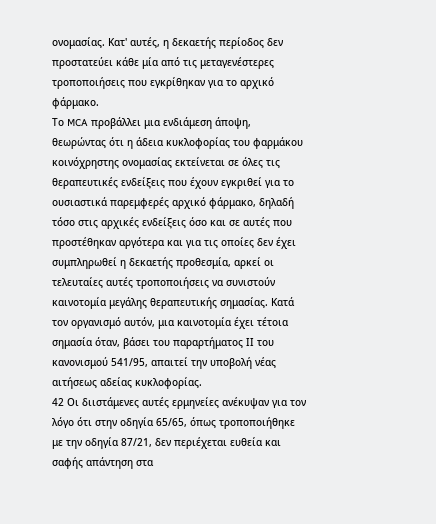ονομασίας. Κατ' αυτές, η δεκαετής περίοδος δεν προστατεύει κάθε μία από τις μεταγενέστερες τροποποιήσεις που εγκρίθηκαν για το αρχικό φάρμακο.
Το MCA προβάλλει μια ενδιάμεση άποψη, θεωρώντας ότι η άδεια κυκλοφορίας του φαρμάκου κοινόχρηστης ονομασίας εκτείνεται σε όλες τις θεραπευτικές ενδείξεις που έχουν εγκριθεί για το ουσιαστικά παρεμφερές αρχικό φάρμακο, δηλαδή τόσο στις αρχικές ενδείξεις όσο και σε αυτές που προστέθηκαν αργότερα και για τις οποίες δεν έχει συμπληρωθεί η δεκαετής προθεσμία, αρκεί οι τελευταίες αυτές τροποποιήσεις να συνιστούν καινοτομία μεγάλης θεραπευτικής σημασίας. Κατά τον οργανισμό αυτόν, μια καινοτομία έχει τέτοια σημασία όταν, βάσει του παραρτήματος ΙΙ του κανονισμού 541/95, απαιτεί την υποβολή νέας αιτήσεως αδείας κυκλοφορίας.
42 Οι διιστάμενες αυτές ερμηνείες ανέκυψαν για τον λόγο ότι στην οδηγία 65/65, όπως τροποποιήθηκε με την οδηγία 87/21, δεν περιέχεται ευθεία και σαφής απάντηση στα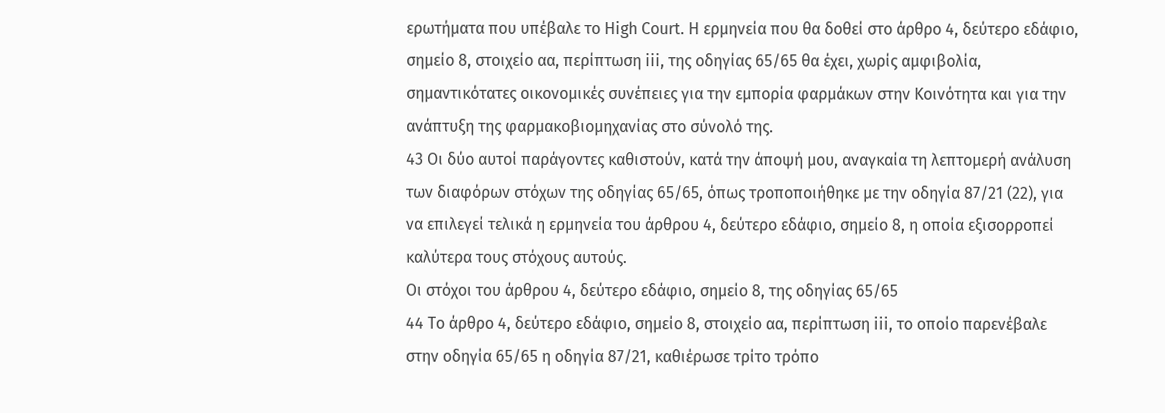ερωτήματα που υπέβαλε το High Court. Η ερμηνεία που θα δοθεί στο άρθρο 4, δεύτερο εδάφιο, σημείο 8, στοιχείο αα, περίπτωση iii, της οδηγίας 65/65 θα έχει, χωρίς αμφιβολία, σημαντικότατες οικονομικές συνέπειες για την εμπορία φαρμάκων στην Κοινότητα και για την ανάπτυξη της φαρμακοβιομηχανίας στο σύνολό της.
43 Οι δύο αυτοί παράγοντες καθιστούν, κατά την άποψή μου, αναγκαία τη λεπτομερή ανάλυση των διαφόρων στόχων της οδηγίας 65/65, όπως τροποποιήθηκε με την οδηγία 87/21 (22), για να επιλεγεί τελικά η ερμηνεία του άρθρου 4, δεύτερο εδάφιο, σημείο 8, η οποία εξισορροπεί καλύτερα τους στόχους αυτούς.
Οι στόχοι του άρθρου 4, δεύτερο εδάφιο, σημείο 8, της οδηγίας 65/65
44 Το άρθρο 4, δεύτερο εδάφιο, σημείο 8, στοιχείο αα, περίπτωση iii, το οποίο παρενέβαλε στην οδηγία 65/65 η οδηγία 87/21, καθιέρωσε τρίτο τρόπο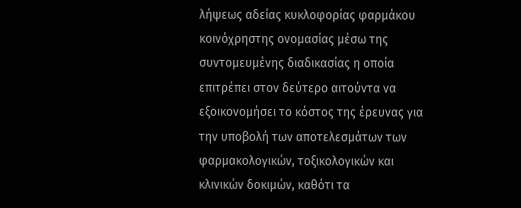λήψεως αδείας κυκλοφορίας φαρμάκου κοινόχρηστης ονομασίας μέσω της συντομευμένης διαδικασίας η οποία επιτρέπει στον δεύτερο αιτούντα να εξοικονομήσει το κόστος της έρευνας για την υποβολή των αποτελεσμάτων των φαρμακολογικών, τοξικολογικών και κλινικών δοκιμών, καθότι τα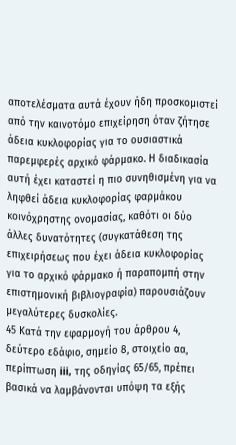αποτελέσματα αυτά έχουν ήδη προσκομιστεί από την καινοτόμο επιχείρηση όταν ζήτησε άδεια κυκλοφορίας για το ουσιαστικά παρεμφερές αρχικό φάρμακο. Η διαδικασία αυτή έχει καταστεί η πιο συνηθισμένη για να ληφθεί άδεια κυκλοφορίας φαρμάκου κοινόχρηστης ονομασίας, καθότι οι δύο άλλες δυνατότητες (συγκατάθεση της επιχειρήσεως που έχει άδεια κυκλοφορίας για το αρχικό φάρμακο ή παραπομπή στην επιστημονική βιβλιογραφία) παρουσιάζουν μεγαλύτερες δυσκολίες.
45 Κατά την εφαρμογή του άρθρου 4, δεύτερο εδάφιο, σημείο 8, στοιχείο αα, περίπτωση iii, της οδηγίας 65/65, πρέπει βασικά να λαμβάνονται υπόψη τα εξής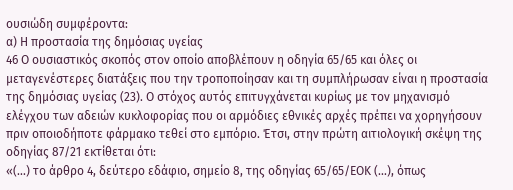ουσιώδη συμφέροντα:
α) Η προστασία της δημόσιας υγείας
46 Ο ουσιαστικός σκοπός στον οποίο αποβλέπουν η οδηγία 65/65 και όλες οι μεταγενέστερες διατάξεις που την τροποποίησαν και τη συμπλήρωσαν είναι η προστασία της δημόσιας υγείας (23). Ο στόχος αυτός επιτυγχάνεται κυρίως με τον μηχανισμό ελέγχου των αδειών κυκλοφορίας που οι αρμόδιες εθνικές αρχές πρέπει να χορηγήσουν πριν οποιοδήποτε φάρμακο τεθεί στο εμπόριο. Έτσι, στην πρώτη αιτιολογική σκέψη της οδηγίας 87/21 εκτίθεται ότι:
«(...) το άρθρο 4, δεύτερο εδάφιο, σημείο 8, της οδηγίας 65/65/ΕΟΚ (...), όπως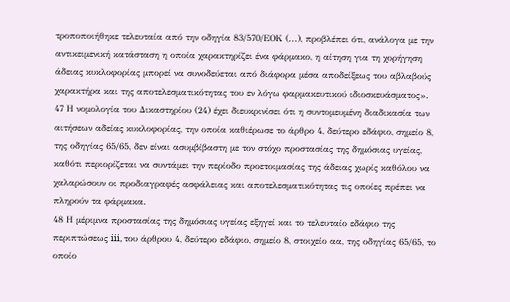τροποποιήθηκε τελευταία από την οδηγία 83/570/ΕΟΚ (...), προβλέπει ότι, ανάλογα με την αντικειμενική κατάσταση η οποία χαρακτηρίζει ένα φάρμακο, η αίτηση για τη χορήγηση άδειας κυκλοφορίας μπορεί να συνοδεύεται από διάφορα μέσα αποδείξεως του αβλαβούς χαρακτήρα και της αποτελεσματικότητας του εν λόγω φαρμακευτικού ιδιοσκευάσματος».
47 Η νομολογία του Δικαστηρίου (24) έχει διευκρινίσει ότι η συντομευμένη διαδικασία των αιτήσεων αδείας κυκλοφορίας, την οποία καθιέρωσε το άρθρο 4, δεύτερο εδάφιο, σημείο 8, της οδηγίας 65/65, δεν είναι ασυμβίβαστη με τον στόχο προστασίας της δημόσιας υγείας, καθότι περιορίζεται να συντάμει την περίοδο προετοιμασίας της άδειας χωρίς καθόλου να χαλαρώσουν οι προδιαγραφές ασφάλειας και αποτελεσματικότητας τις οποίες πρέπει να πληρούν τα φάρμακα.
48 Η μέριμνα προστασίας της δημόσιας υγείας εξηγεί και το τελευταίο εδάφιο της περιπτώσεως iii, του άρθρου 4, δεύτερο εδάφιο, σημείο 8, στοιχείο αα, της οδηγίας 65/65, το οποίο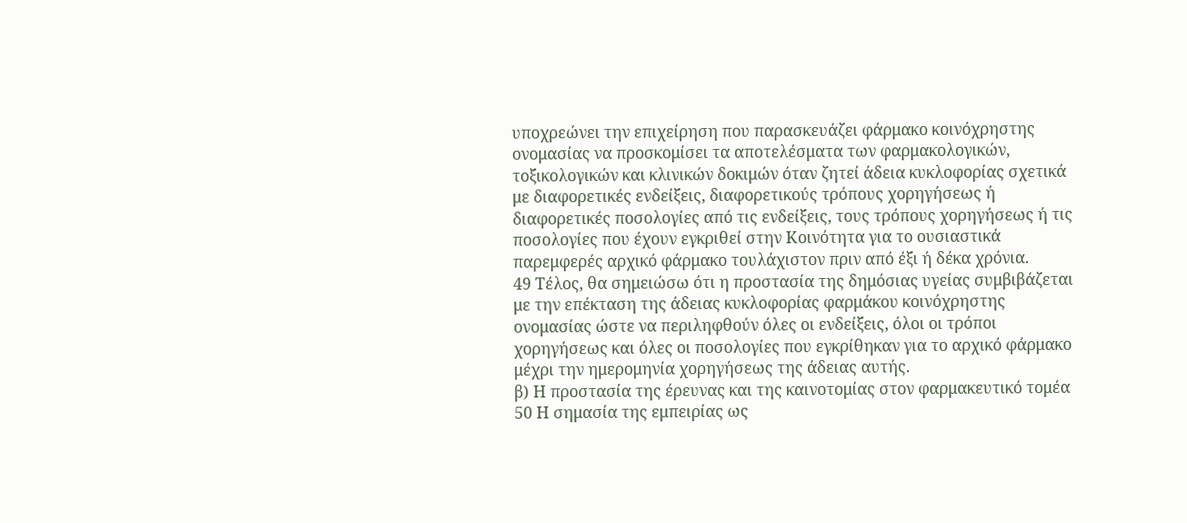υποχρεώνει την επιχείρηση που παρασκευάζει φάρμακο κοινόχρηστης ονομασίας να προσκομίσει τα αποτελέσματα των φαρμακολογικών, τοξικολογικών και κλινικών δοκιμών όταν ζητεί άδεια κυκλοφορίας σχετικά με διαφορετικές ενδείξεις, διαφορετικούς τρόπους χορηγήσεως ή διαφορετικές ποσολογίες από τις ενδείξεις, τους τρόπους χορηγήσεως ή τις ποσολογίες που έχουν εγκριθεί στην Κοινότητα για το ουσιαστικά παρεμφερές αρχικό φάρμακο τουλάχιστον πριν από έξι ή δέκα χρόνια.
49 Τέλος, θα σημειώσω ότι η προστασία της δημόσιας υγείας συμβιβάζεται με την επέκταση της άδειας κυκλοφορίας φαρμάκου κοινόχρηστης ονομασίας ώστε να περιληφθούν όλες οι ενδείξεις, όλοι οι τρόποι χορηγήσεως και όλες οι ποσολογίες που εγκρίθηκαν για το αρχικό φάρμακο μέχρι την ημερομηνία χορηγήσεως της άδειας αυτής.
β) Η προστασία της έρευνας και της καινοτομίας στον φαρμακευτικό τομέα
50 Η σημασία της εμπειρίας ως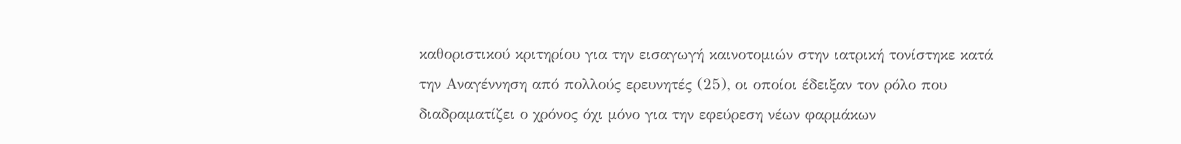καθοριστικού κριτηρίου για την εισαγωγή καινοτομιών στην ιατρική τονίστηκε κατά την Αναγέννηση από πολλούς ερευνητές (25), οι οποίοι έδειξαν τον ρόλο που διαδραματίζει ο χρόνος όχι μόνο για την εφεύρεση νέων φαρμάκων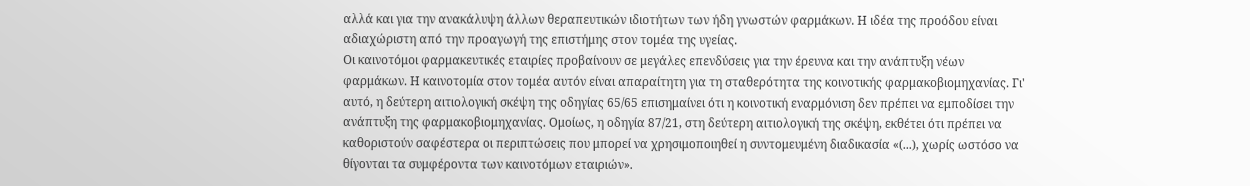αλλά και για την ανακάλυψη άλλων θεραπευτικών ιδιοτήτων των ήδη γνωστών φαρμάκων. Η ιδέα της προόδου είναι αδιαχώριστη από την προαγωγή της επιστήμης στον τομέα της υγείας.
Οι καινοτόμοι φαρμακευτικές εταιρίες προβαίνουν σε μεγάλες επενδύσεις για την έρευνα και την ανάπτυξη νέων φαρμάκων. Η καινοτομία στον τομέα αυτόν είναι απαραίτητη για τη σταθερότητα της κοινοτικής φαρμακοβιομηχανίας. Γι' αυτό, η δεύτερη αιτιολογική σκέψη της οδηγίας 65/65 επισημαίνει ότι η κοινοτική εναρμόνιση δεν πρέπει να εμποδίσει την ανάπτυξη της φαρμακοβιομηχανίας. Ομοίως, η οδηγία 87/21, στη δεύτερη αιτιολογική της σκέψη, εκθέτει ότι πρέπει να καθοριστούν σαφέστερα οι περιπτώσεις που μπορεί να χρησιμοποιηθεί η συντομευμένη διαδικασία «(...), χωρίς ωστόσο να θίγονται τα συμφέροντα των καινοτόμων εταιριών».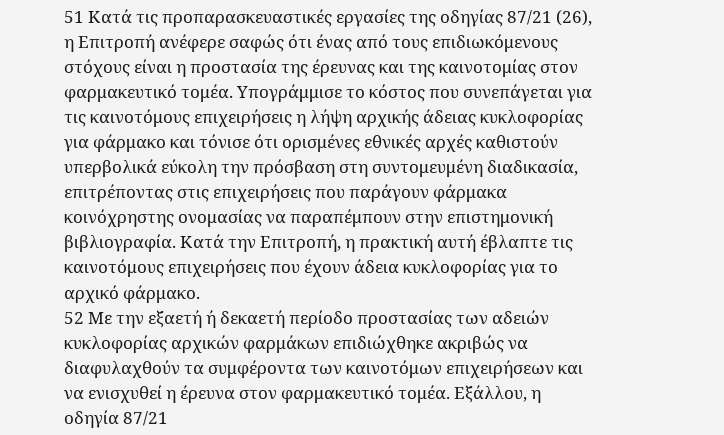51 Κατά τις προπαρασκευαστικές εργασίες της οδηγίας 87/21 (26), η Επιτροπή ανέφερε σαφώς ότι ένας από τους επιδιωκόμενους στόχους είναι η προστασία της έρευνας και της καινοτομίας στον φαρμακευτικό τομέα. Υπογράμμισε το κόστος που συνεπάγεται για τις καινοτόμους επιχειρήσεις η λήψη αρχικής άδειας κυκλοφορίας για φάρμακο και τόνισε ότι ορισμένες εθνικές αρχές καθιστούν υπερβολικά εύκολη την πρόσβαση στη συντομευμένη διαδικασία, επιτρέποντας στις επιχειρήσεις που παράγουν φάρμακα κοινόχρηστης ονομασίας να παραπέμπουν στην επιστημονική βιβλιογραφία. Κατά την Επιτροπή, η πρακτική αυτή έβλαπτε τις καινοτόμους επιχειρήσεις που έχουν άδεια κυκλοφορίας για το αρχικό φάρμακο.
52 Με την εξαετή ή δεκαετή περίοδο προστασίας των αδειών κυκλοφορίας αρχικών φαρμάκων επιδιώχθηκε ακριβώς να διαφυλαχθούν τα συμφέροντα των καινοτόμων επιχειρήσεων και να ενισχυθεί η έρευνα στον φαρμακευτικό τομέα. Εξάλλου, η οδηγία 87/21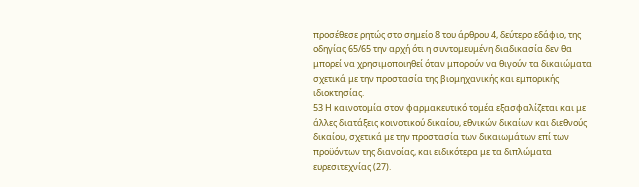προσέθεσε ρητώς στο σημείο 8 του άρθρου 4, δεύτερο εδάφιο, της οδηγίας 65/65 την αρχή ότι η συντομευμένη διαδικασία δεν θα μπορεί να χρησιμοποιηθεί όταν μπορούν να θιγούν τα δικαιώματα σχετικά με την προστασία της βιομηχανικής και εμπορικής ιδιοκτησίας.
53 Η καινοτομία στον φαρμακευτικό τομέα εξασφαλίζεται και με άλλες διατάξεις κοινοτικού δικαίου, εθνικών δικαίων και διεθνούς δικαίου, σχετικά με την προστασία των δικαιωμάτων επί των προϋόντων της διανοίας, και ειδικότερα με τα διπλώματα ευρεσιτεχνίας (27).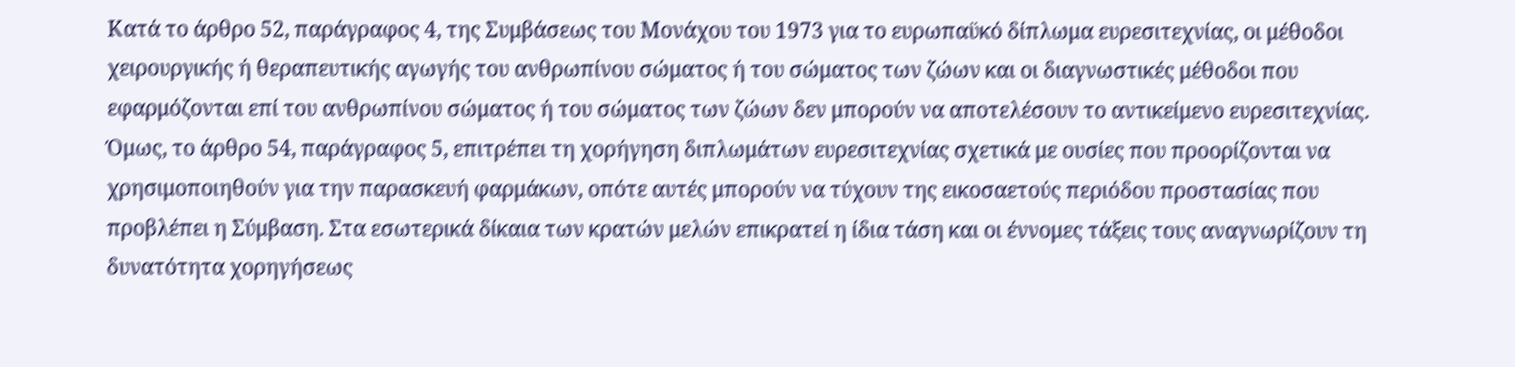Κατά το άρθρο 52, παράγραφος 4, της Συμβάσεως του Μονάχου του 1973 για το ευρωπαϋκό δίπλωμα ευρεσιτεχνίας, οι μέθοδοι χειρουργικής ή θεραπευτικής αγωγής του ανθρωπίνου σώματος ή του σώματος των ζώων και οι διαγνωστικές μέθοδοι που εφαρμόζονται επί του ανθρωπίνου σώματος ή του σώματος των ζώων δεν μπορούν να αποτελέσουν το αντικείμενο ευρεσιτεχνίας. Όμως, το άρθρο 54, παράγραφος 5, επιτρέπει τη χορήγηση διπλωμάτων ευρεσιτεχνίας σχετικά με ουσίες που προορίζονται να χρησιμοποιηθούν για την παρασκευή φαρμάκων, οπότε αυτές μπορούν να τύχουν της εικοσαετούς περιόδου προστασίας που προβλέπει η Σύμβαση. Στα εσωτερικά δίκαια των κρατών μελών επικρατεί η ίδια τάση και οι έννομες τάξεις τους αναγνωρίζουν τη δυνατότητα χορηγήσεως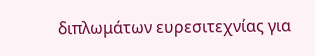διπλωμάτων ευρεσιτεχνίας για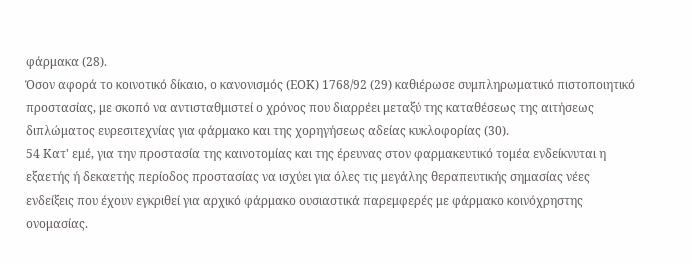φάρμακα (28).
Όσον αφορά το κοινοτικό δίκαιο, ο κανονισμός (ΕΟΚ) 1768/92 (29) καθιέρωσε συμπληρωματικό πιστοποιητικό προστασίας, με σκοπό να αντισταθμιστεί ο χρόνος που διαρρέει μεταξύ της καταθέσεως της αιτήσεως διπλώματος ευρεσιτεχνίας για φάρμακο και της χορηγήσεως αδείας κυκλοφορίας (30).
54 Κατ' εμέ, για την προστασία της καινοτομίας και της έρευνας στον φαρμακευτικό τομέα ενδείκνυται η εξαετής ή δεκαετής περίοδος προστασίας να ισχύει για όλες τις μεγάλης θεραπευτικής σημασίας νέες ενδείξεις που έχουν εγκριθεί για αρχικό φάρμακο ουσιαστικά παρεμφερές με φάρμακο κοινόχρηστης ονομασίας.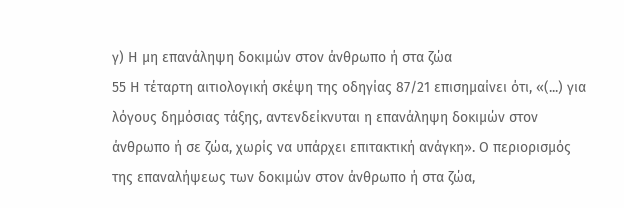γ) Η μη επανάληψη δοκιμών στον άνθρωπο ή στα ζώα
55 Η τέταρτη αιτιολογική σκέψη της οδηγίας 87/21 επισημαίνει ότι, «(...) για λόγους δημόσιας τάξης, αντενδείκνυται η επανάληψη δοκιμών στον άνθρωπο ή σε ζώα, χωρίς να υπάρχει επιτακτική ανάγκη». Ο περιορισμός της επαναλήψεως των δοκιμών στον άνθρωπο ή στα ζώα,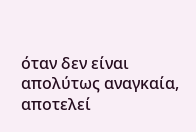όταν δεν είναι απολύτως αναγκαία, αποτελεί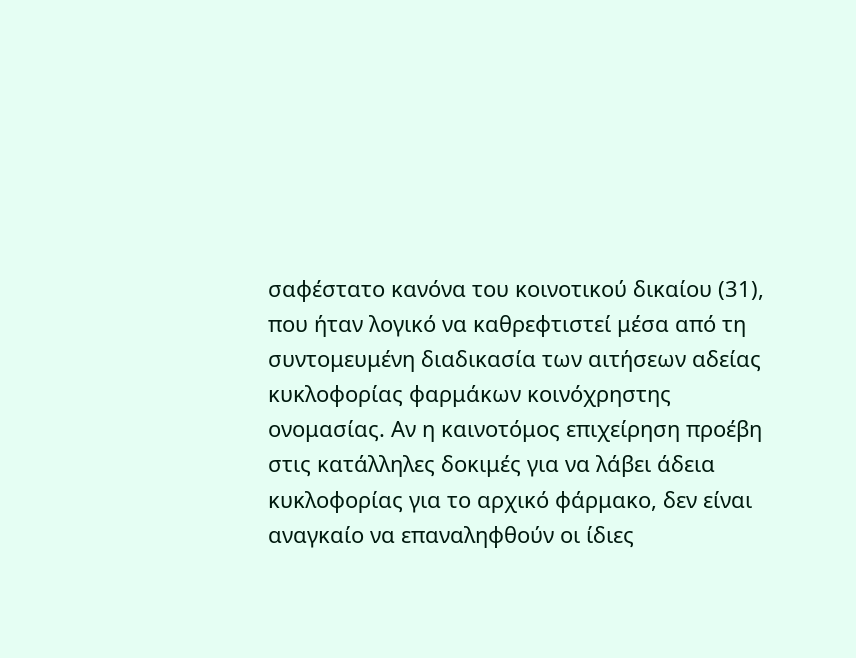σαφέστατο κανόνα του κοινοτικού δικαίου (31), που ήταν λογικό να καθρεφτιστεί μέσα από τη συντομευμένη διαδικασία των αιτήσεων αδείας κυκλοφορίας φαρμάκων κοινόχρηστης ονομασίας. Αν η καινοτόμος επιχείρηση προέβη στις κατάλληλες δοκιμές για να λάβει άδεια κυκλοφορίας για το αρχικό φάρμακο, δεν είναι αναγκαίο να επαναληφθούν οι ίδιες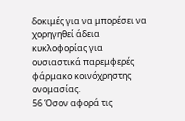δοκιμές για να μπορέσει να χορηγηθεί άδεια κυκλοφορίας για ουσιαστικά παρεμφερές φάρμακο κοινόχρηστης ονομασίας.
56 Όσον αφορά τις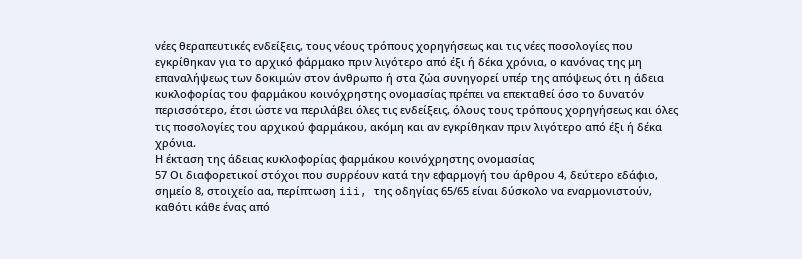νέες θεραπευτικές ενδείξεις, τους νέους τρόπους χορηγήσεως και τις νέες ποσολογίες που εγκρίθηκαν για το αρχικό φάρμακο πριν λιγότερο από έξι ή δέκα χρόνια, ο κανόνας της μη επαναλήψεως των δοκιμών στον άνθρωπο ή στα ζώα συνηγορεί υπέρ της απόψεως ότι η άδεια κυκλοφορίας του φαρμάκου κοινόχρηστης ονομασίας πρέπει να επεκταθεί όσο το δυνατόν περισσότερο, έτσι ώστε να περιλάβει όλες τις ενδείξεις, όλους τους τρόπους χορηγήσεως και όλες τις ποσολογίες του αρχικού φαρμάκου, ακόμη και αν εγκρίθηκαν πριν λιγότερο από έξι ή δέκα χρόνια.
Η έκταση της άδειας κυκλοφορίας φαρμάκου κοινόχρηστης ονομασίας
57 Οι διαφορετικοί στόχοι που συρρέουν κατά την εφαρμογή του άρθρου 4, δεύτερο εδάφιο, σημείο 8, στοιχείο αα, περίπτωση iii, της οδηγίας 65/65 είναι δύσκολο να εναρμονιστούν, καθότι κάθε ένας από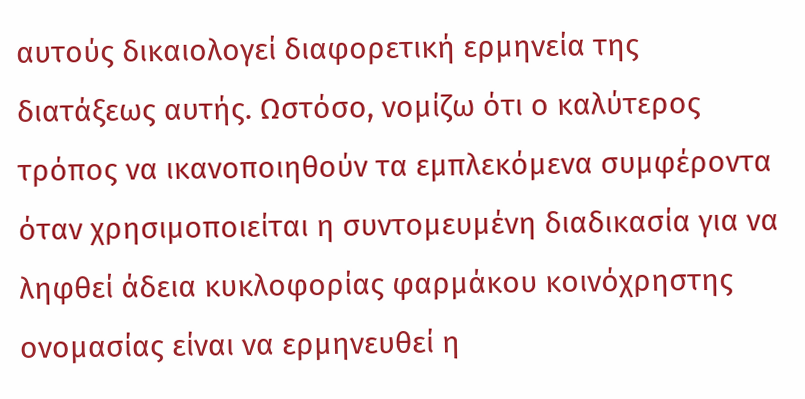αυτούς δικαιολογεί διαφορετική ερμηνεία της διατάξεως αυτής. Ωστόσο, νομίζω ότι ο καλύτερος τρόπος να ικανοποιηθούν τα εμπλεκόμενα συμφέροντα όταν χρησιμοποιείται η συντομευμένη διαδικασία για να ληφθεί άδεια κυκλοφορίας φαρμάκου κοινόχρηστης ονομασίας είναι να ερμηνευθεί η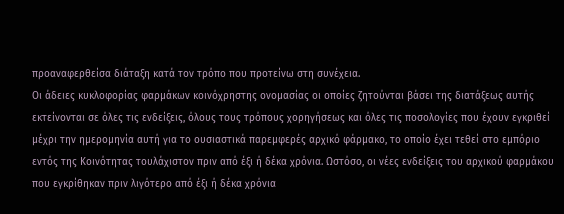προαναφερθείσα διάταξη κατά τον τρόπο που προτείνω στη συνέχεια.
Οι άδειες κυκλοφορίας φαρμάκων κοινόχρηστης ονομασίας οι οποίες ζητούνται βάσει της διατάξεως αυτής εκτείνονται σε όλες τις ενδείξεις, όλους τους τρόπους χορηγήσεως και όλες τις ποσολογίες που έχουν εγκριθεί μέχρι την ημερομηνία αυτή για το ουσιαστικά παρεμφερές αρχικό φάρμακο, το οποίο έχει τεθεί στο εμπόριο εντός της Κοινότητας τουλάχιστον πριν από έξι ή δέκα χρόνια. Ωστόσο, οι νέες ενδείξεις του αρχικού φαρμάκου που εγκρίθηκαν πριν λιγότερο από έξι ή δέκα χρόνια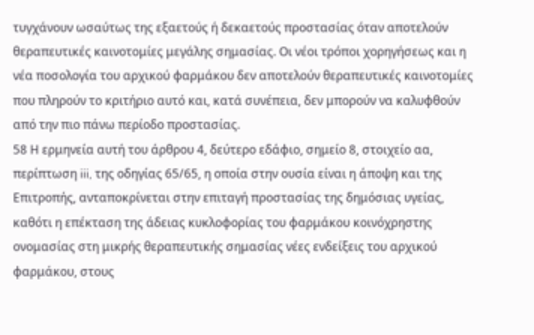τυγχάνουν ωσαύτως της εξαετούς ή δεκαετούς προστασίας όταν αποτελούν θεραπευτικές καινοτομίες μεγάλης σημασίας. Οι νέοι τρόποι χορηγήσεως και η νέα ποσολογία του αρχικού φαρμάκου δεν αποτελούν θεραπευτικές καινοτομίες που πληρούν το κριτήριο αυτό και, κατά συνέπεια, δεν μπορούν να καλυφθούν από την πιο πάνω περίοδο προστασίας.
58 Η ερμηνεία αυτή του άρθρου 4, δεύτερο εδάφιο, σημείο 8, στοιχείο αα, περίπτωση iii, της οδηγίας 65/65, η οποία στην ουσία είναι η άποψη και της Επιτροπής, ανταποκρίνεται στην επιταγή προστασίας της δημόσιας υγείας, καθότι η επέκταση της άδειας κυκλοφορίας του φαρμάκου κοινόχρηστης ονομασίας στη μικρής θεραπευτικής σημασίας νέες ενδείξεις του αρχικού φαρμάκου, στους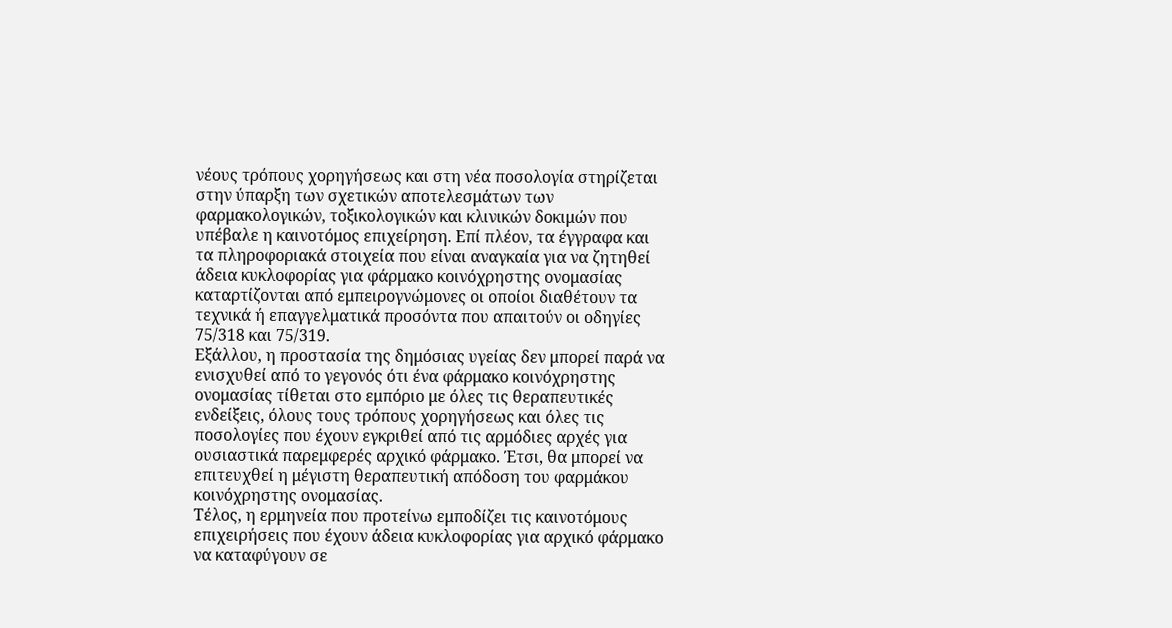νέους τρόπους χορηγήσεως και στη νέα ποσολογία στηρίζεται στην ύπαρξη των σχετικών αποτελεσμάτων των φαρμακολογικών, τοξικολογικών και κλινικών δοκιμών που υπέβαλε η καινοτόμος επιχείρηση. Επί πλέον, τα έγγραφα και τα πληροφοριακά στοιχεία που είναι αναγκαία για να ζητηθεί άδεια κυκλοφορίας για φάρμακο κοινόχρηστης ονομασίας καταρτίζονται από εμπειρογνώμονες οι οποίοι διαθέτουν τα τεχνικά ή επαγγελματικά προσόντα που απαιτούν οι οδηγίες 75/318 και 75/319.
Εξάλλου, η προστασία της δημόσιας υγείας δεν μπορεί παρά να ενισχυθεί από το γεγονός ότι ένα φάρμακο κοινόχρηστης ονομασίας τίθεται στο εμπόριο με όλες τις θεραπευτικές ενδείξεις, όλους τους τρόπους χορηγήσεως και όλες τις ποσολογίες που έχουν εγκριθεί από τις αρμόδιες αρχές για ουσιαστικά παρεμφερές αρχικό φάρμακο. Έτσι, θα μπορεί να επιτευχθεί η μέγιστη θεραπευτική απόδοση του φαρμάκου κοινόχρηστης ονομασίας.
Τέλος, η ερμηνεία που προτείνω εμποδίζει τις καινοτόμους επιχειρήσεις που έχουν άδεια κυκλοφορίας για αρχικό φάρμακο να καταφύγουν σε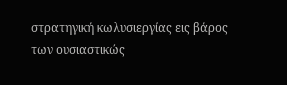στρατηγική κωλυσιεργίας εις βάρος των ουσιαστικώς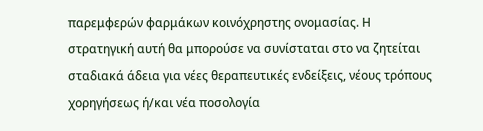παρεμφερών φαρμάκων κοινόχρηστης ονομασίας. Η στρατηγική αυτή θα μπορούσε να συνίσταται στο να ζητείται σταδιακά άδεια για νέες θεραπευτικές ενδείξεις, νέους τρόπους χορηγήσεως ή/και νέα ποσολογία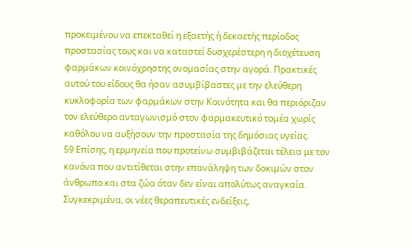προκειμένου να επεκταθεί η εξαετής ή δεκαετής περίοδος προστασίας τους και να καταστεί δυσχερέστερη η διοχέτευση φαρμάκων κοινόχρηστης ονομασίας στην αγορά. Πρακτικές αυτού του είδους θα ήσαν ασυμβίβαστες με την ελεύθερη κυκλοφορία των φαρμάκων στην Κοινότητα και θα περιόριζαν τον ελεύθερο ανταγωνισμό στον φαρμακευτικό τομέα χωρίς καθόλου να αυξήσουν την προστασία της δημόσιας υγείας.
59 Επίσης, η ερμηνεία που προτείνω συμβιβάζεται τέλεια με τον κανόνα που αντιτίθεται στην επανάληψη των δοκιμών στον άνθρωπο και στα ζώα όταν δεν είναι απολύτως αναγκαία. Συγκεκριμένα, οι νέες θεραπευτικές ενδείξεις,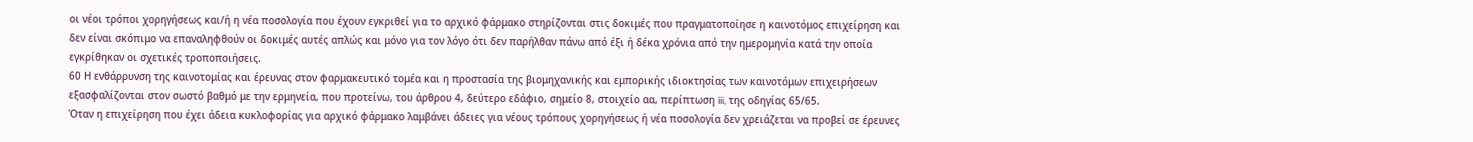οι νέοι τρόποι χορηγήσεως και/ή η νέα ποσολογία που έχουν εγκριθεί για το αρχικό φάρμακο στηρίζονται στις δοκιμές που πραγματοποίησε η καινοτόμος επιχείρηση και δεν είναι σκόπιμο να επαναληφθούν οι δοκιμές αυτές απλώς και μόνο για τον λόγο ότι δεν παρήλθαν πάνω από έξι ή δέκα χρόνια από την ημερομηνία κατά την οποία εγκρίθηκαν οι σχετικές τροποποιήσεις.
60 Η ενθάρρυνση της καινοτομίας και έρευνας στον φαρμακευτικό τομέα και η προστασία της βιομηχανικής και εμπορικής ιδιοκτησίας των καινοτόμων επιχειρήσεων εξασφαλίζονται στον σωστό βαθμό με την ερμηνεία, που προτείνω, του άρθρου 4, δεύτερο εδάφιο, σημείο 8, στοιχείο αα, περίπτωση iii, της οδηγίας 65/65.
Όταν η επιχείρηση που έχει άδεια κυκλοφορίας για αρχικό φάρμακο λαμβάνει άδειες για νέους τρόπους χορηγήσεως ή νέα ποσολογία δεν χρειάζεται να προβεί σε έρευνες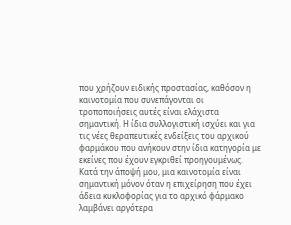που χρήζουν ειδικής προστασίας, καθόσον η καινοτομία που συνεπάγονται οι τροποποιήσεις αυτές είναι ελάχιστα σημαντική. Η ίδια συλλογιστική ισχύει και για τις νέες θεραπευτικές ενδείξεις του αρχικού φαρμάκου που ανήκουν στην ίδια κατηγορία με εκείνες που έχουν εγκριθεί προηγουμένως.
Κατά την άποψή μου, μια καινοτομία είναι σημαντική μόνον όταν η επιχείρηση που έχει άδεια κυκλοφορίας για το αρχικό φάρμακο λαμβάνει αργότερα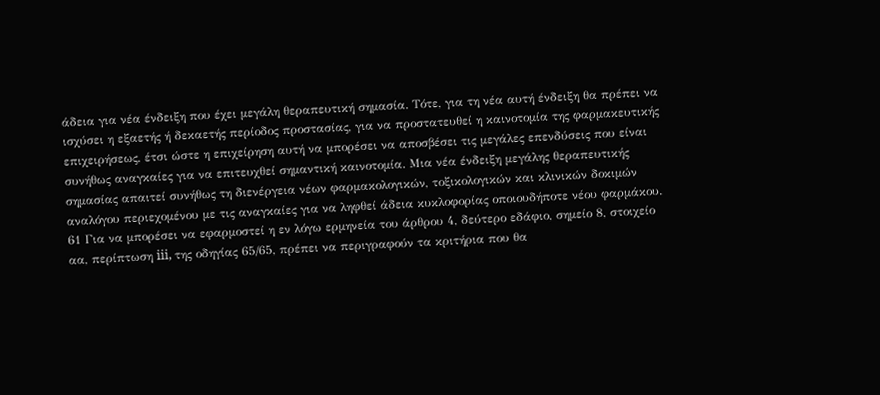άδεια για νέα ένδειξη που έχει μεγάλη θεραπευτική σημασία. Τότε, για τη νέα αυτή ένδειξη θα πρέπει να ισχύσει η εξαετής ή δεκαετής περίοδος προστασίας, για να προστατευθεί η καινοτομία της φαρμακευτικής επιχειρήσεως, έτσι ώστε η επιχείρηση αυτή να μπορέσει να αποσβέσει τις μεγάλες επενδύσεις που είναι συνήθως αναγκαίες για να επιτευχθεί σημαντική καινοτομία. Μια νέα ένδειξη μεγάλης θεραπευτικής σημασίας απαιτεί συνήθως τη διενέργεια νέων φαρμακολογικών, τοξικολογικών και κλινικών δοκιμών αναλόγου περιεχομένου με τις αναγκαίες για να ληφθεί άδεια κυκλοφορίας οποιουδήποτε νέου φαρμάκου.
61 Για να μπορέσει να εφαρμοστεί η εν λόγω ερμηνεία του άρθρου 4, δεύτερο εδάφιο, σημείο 8, στοιχείο αα, περίπτωση iii, της οδηγίας 65/65, πρέπει να περιγραφούν τα κριτήρια που θα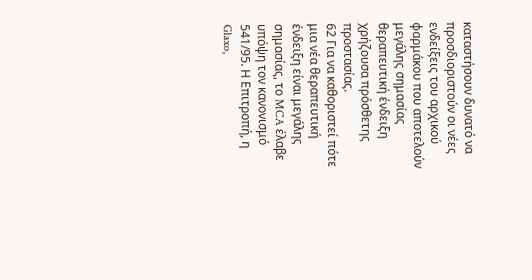καταστήσουν δυνατό να προσδιοριστούν οι νέες ενδείξεις του αρχικού φαρμάκου που αποτελούν μεγάλης σημασίας θεραπευτική ένδειξη χρήζουσα πρόσθετης προστασίας.
62 Για να καθοριστεί πότε μια νέα θεραπευτική ένδειξη είναι μεγάλης σημασίας, το MCA έλαβε υπόψη τον κανονισμό 541/95. Η Επιτροπή, η Glaxo,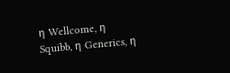η Wellcome, η Squibb, η Generics, η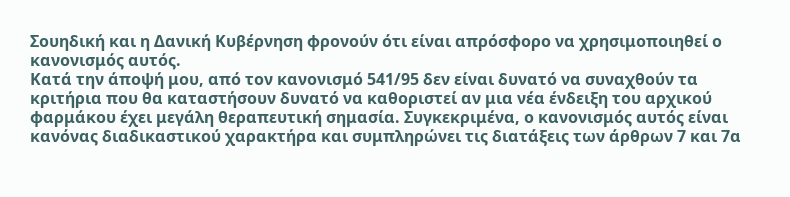Σουηδική και η Δανική Κυβέρνηση φρονούν ότι είναι απρόσφορο να χρησιμοποιηθεί ο κανονισμός αυτός.
Κατά την άποψή μου, από τον κανονισμό 541/95 δεν είναι δυνατό να συναχθούν τα κριτήρια που θα καταστήσουν δυνατό να καθοριστεί αν μια νέα ένδειξη του αρχικού φαρμάκου έχει μεγάλη θεραπευτική σημασία. Συγκεκριμένα, ο κανονισμός αυτός είναι κανόνας διαδικαστικού χαρακτήρα και συμπληρώνει τις διατάξεις των άρθρων 7 και 7α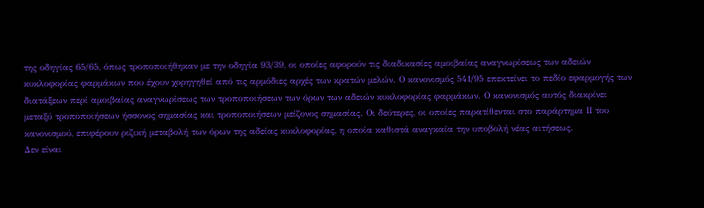της οδηγίας 65/65, όπως τροποποιήθηκαν με την οδηγία 93/39, οι οποίες αφορούν τις διαδικασίες αμοιβαίας αναγνωρίσεως των αδειών κυκλοφορίας φαρμάκων που έχουν χορηγηθεί από τις αρμόδιες αρχές των κρατών μελών. Ο κανονισμός 541/95 επεκτείνει το πεδίο εφαρμογής των διατάξεων περί αμοιβαίας αναγνωρίσεως των τροποποιήσεων των όρων των αδειών κυκλοφορίας φαρμάκων. Ο κανονισμός αυτός διακρίνει μεταξύ τροποποιήσεων ήσσονος σημασίας και τροποποιήσεων μείζονος σημασίας. Οι δεύτερες, οι οποίες παρατίθενται στο παράρτημα ΙΙ του κανονισμού, επιφέρουν ριζική μεταβολή των όρων της αδείας κυκλοφορίας, η οποία καθιστά αναγκαία την υποβολή νέας αιτήσεως.
Δεν είναι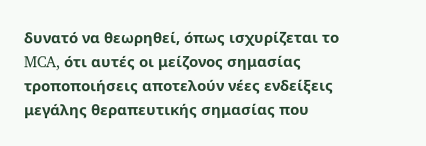δυνατό να θεωρηθεί, όπως ισχυρίζεται το MCA, ότι αυτές οι μείζονος σημασίας τροποποιήσεις αποτελούν νέες ενδείξεις μεγάλης θεραπευτικής σημασίας που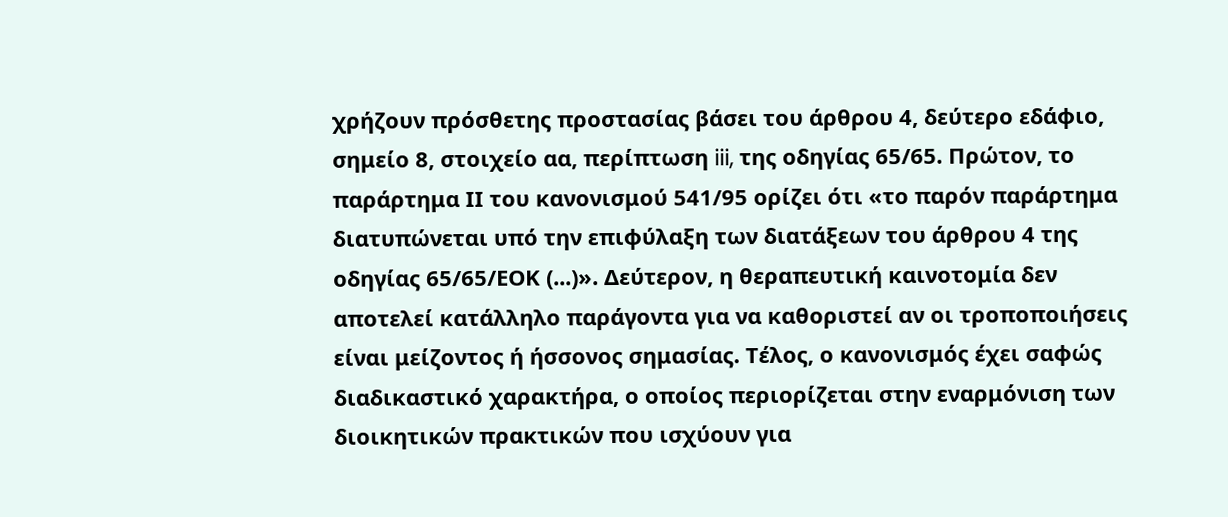χρήζουν πρόσθετης προστασίας βάσει του άρθρου 4, δεύτερο εδάφιο, σημείο 8, στοιχείο αα, περίπτωση iii, της οδηγίας 65/65. Πρώτον, το παράρτημα ΙΙ του κανονισμού 541/95 ορίζει ότι «το παρόν παράρτημα διατυπώνεται υπό την επιφύλαξη των διατάξεων του άρθρου 4 της οδηγίας 65/65/ΕΟΚ (...)». Δεύτερον, η θεραπευτική καινοτομία δεν αποτελεί κατάλληλο παράγοντα για να καθοριστεί αν οι τροποποιήσεις είναι μείζοντος ή ήσσονος σημασίας. Τέλος, ο κανονισμός έχει σαφώς διαδικαστικό χαρακτήρα, ο οποίος περιορίζεται στην εναρμόνιση των διοικητικών πρακτικών που ισχύουν για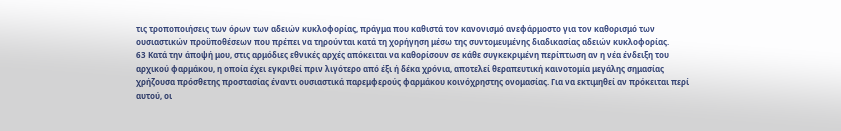τις τροποποιήσεις των όρων των αδειών κυκλοφορίας, πράγμα που καθιστά τον κανονισμό ανεφάρμοστο για τον καθορισμό των ουσιαστικών προϋποθέσεων που πρέπει να τηρούνται κατά τη χορήγηση μέσω της συντομευμένης διαδικασίας αδειών κυκλοφορίας.
63 Κατά την άποψή μου, στις αρμόδιες εθνικές αρχές απόκειται να καθορίσουν σε κάθε συγκεκριμένη περίπτωση αν η νέα ένδειξη του αρχικού φαρμάκου, η οποία έχει εγκριθεί πριν λιγότερο από έξι ή δέκα χρόνια, αποτελεί θεραπευτική καινοτομία μεγάλης σημασίας χρήζουσα πρόσθετης προστασίας έναντι ουσιαστικά παρεμφερούς φαρμάκου κοινόχρηστης ονομασίας. Για να εκτιμηθεί αν πρόκειται περί αυτού, οι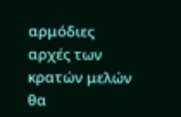αρμόδιες αρχές των κρατών μελών θα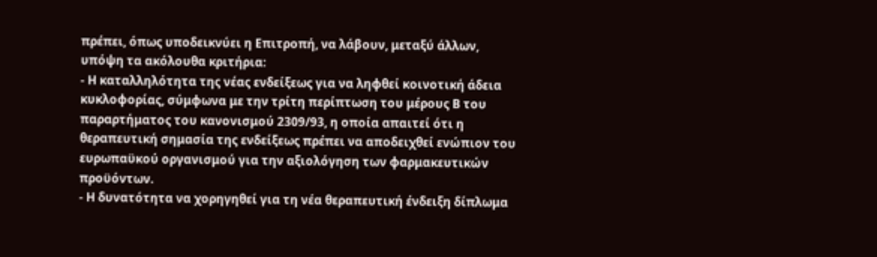πρέπει, όπως υποδεικνύει η Επιτροπή, να λάβουν, μεταξύ άλλων, υπόψη τα ακόλουθα κριτήρια:
- Η καταλληλότητα της νέας ενδείξεως για να ληφθεί κοινοτική άδεια κυκλοφορίας, σύμφωνα με την τρίτη περίπτωση του μέρους Β του παραρτήματος του κανονισμού 2309/93, η οποία απαιτεί ότι η θεραπευτική σημασία της ενδείξεως πρέπει να αποδειχθεί ενώπιον του ευρωπαϋκού οργανισμού για την αξιολόγηση των φαρμακευτικών προϋόντων.
- Η δυνατότητα να χορηγηθεί για τη νέα θεραπευτική ένδειξη δίπλωμα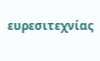ευρεσιτεχνίας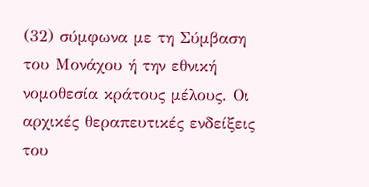(32) σύμφωνα με τη Σύμβαση του Μονάχου ή την εθνική νομοθεσία κράτους μέλους. Οι αρχικές θεραπευτικές ενδείξεις του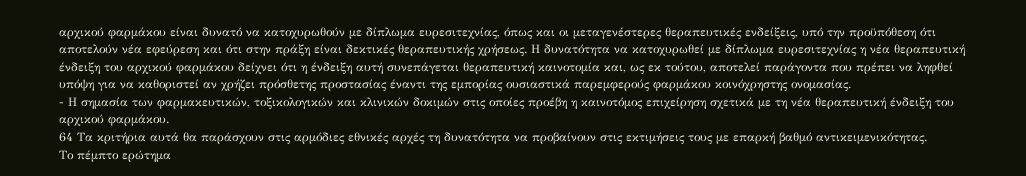αρχικού φαρμάκου είναι δυνατό να κατοχυρωθούν με δίπλωμα ευρεσιτεχνίας, όπως και οι μεταγενέστερες θεραπευτικές ενδείξεις, υπό την προϋπόθεση ότι αποτελούν νέα εφεύρεση και ότι στην πράξη είναι δεκτικές θεραπευτικής χρήσεως. Η δυνατότητα να κατοχυρωθεί με δίπλωμα ευρεσιτεχνίας η νέα θεραπευτική ένδειξη του αρχικού φαρμάκου δείχνει ότι η ένδειξη αυτή συνεπάγεται θεραπευτική καινοτομία και, ως εκ τούτου, αποτελεί παράγοντα που πρέπει να ληφθεί υπόψη για να καθοριστεί αν χρήζει πρόσθετης προστασίας έναντι της εμπορίας ουσιαστικά παρεμφερούς φαρμάκου κοινόχρηστης ονομασίας.
- Η σημασία των φαρμακευτικών, τοξικολογικών και κλινικών δοκιμών στις οποίες προέβη η καινοτόμος επιχείρηση σχετικά με τη νέα θεραπευτική ένδειξη του αρχικού φαρμάκου.
64 Τα κριτήρια αυτά θα παράσχουν στις αρμόδιες εθνικές αρχές τη δυνατότητα να προβαίνουν στις εκτιμήσεις τους με επαρκή βαθμό αντικειμενικότητας.
Το πέμπτο ερώτημα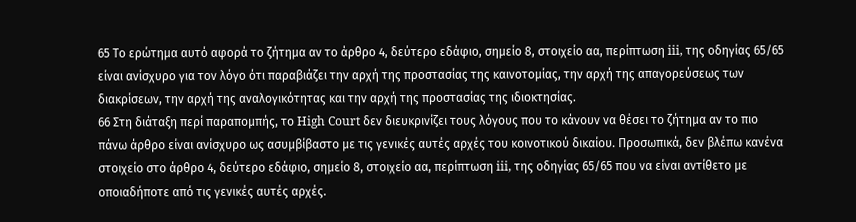65 Το ερώτημα αυτό αφορά το ζήτημα αν το άρθρο 4, δεύτερο εδάφιο, σημείο 8, στοιχείο αα, περίπτωση iii, της οδηγίας 65/65 είναι ανίσχυρο για τον λόγο ότι παραβιάζει την αρχή της προστασίας της καινοτομίας, την αρχή της απαγορεύσεως των διακρίσεων, την αρχή της αναλογικότητας και την αρχή της προστασίας της ιδιοκτησίας.
66 Στη διάταξη περί παραπομπής, το High Court δεν διευκρινίζει τους λόγους που το κάνουν να θέσει το ζήτημα αν το πιο πάνω άρθρο είναι ανίσχυρο ως ασυμβίβαστο με τις γενικές αυτές αρχές του κοινοτικού δικαίου. Προσωπικά, δεν βλέπω κανένα στοιχείο στο άρθρο 4, δεύτερο εδάφιο, σημείο 8, στοιχείο αα, περίπτωση iii, της οδηγίας 65/65 που να είναι αντίθετο με οποιαδήποτε από τις γενικές αυτές αρχές.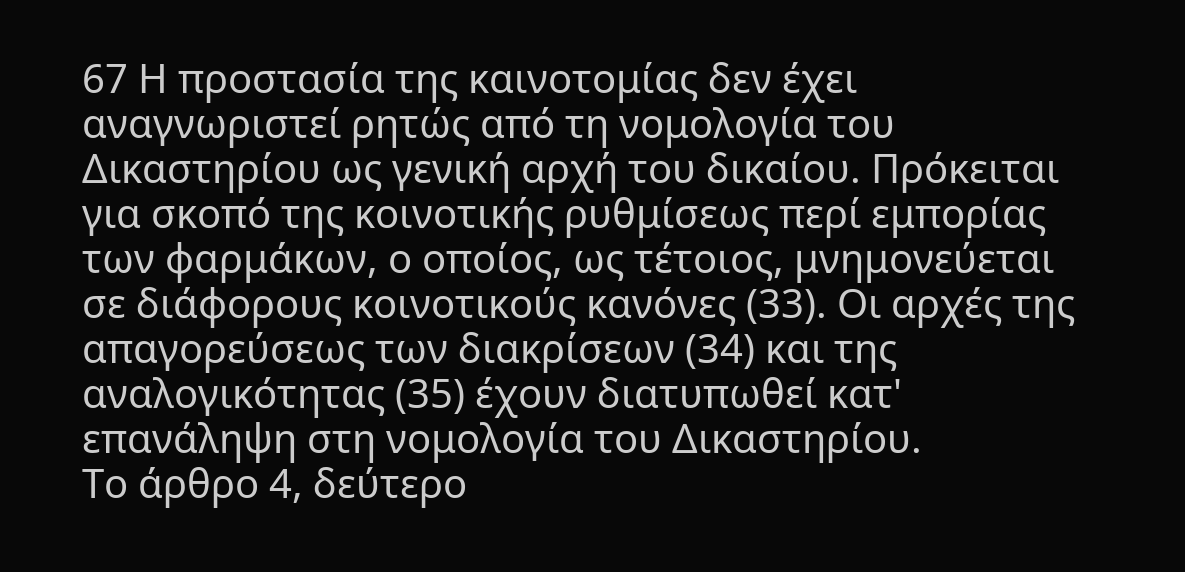67 Η προστασία της καινοτομίας δεν έχει αναγνωριστεί ρητώς από τη νομολογία του Δικαστηρίου ως γενική αρχή του δικαίου. Πρόκειται για σκοπό της κοινοτικής ρυθμίσεως περί εμπορίας των φαρμάκων, ο οποίος, ως τέτοιος, μνημονεύεται σε διάφορους κοινοτικούς κανόνες (33). Οι αρχές της απαγορεύσεως των διακρίσεων (34) και της αναλογικότητας (35) έχουν διατυπωθεί κατ' επανάληψη στη νομολογία του Δικαστηρίου.
Το άρθρο 4, δεύτερο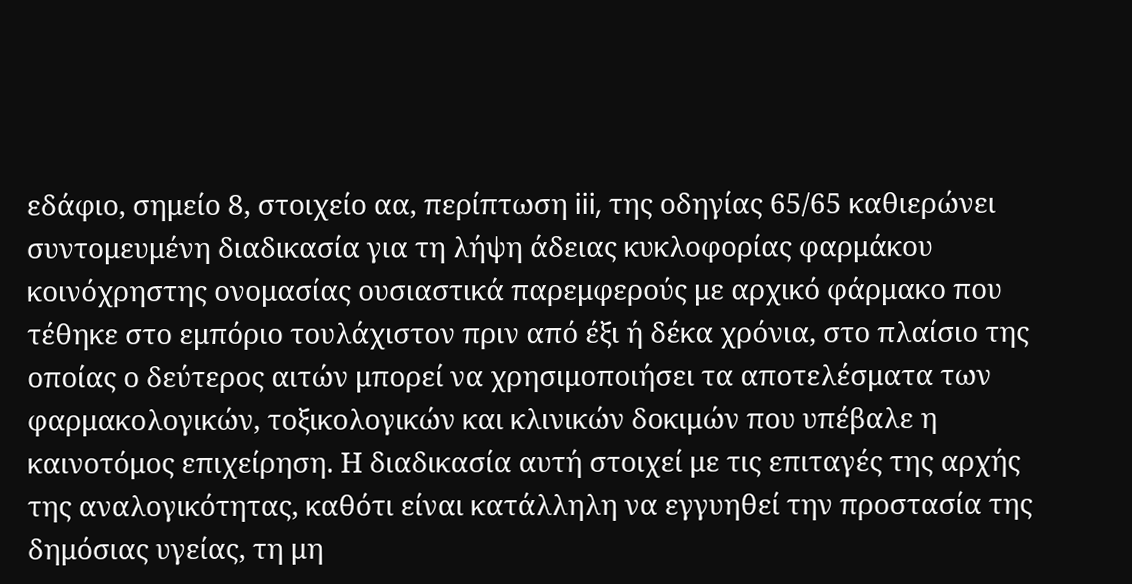εδάφιο, σημείο 8, στοιχείο αα, περίπτωση iii, της οδηγίας 65/65 καθιερώνει συντομευμένη διαδικασία για τη λήψη άδειας κυκλοφορίας φαρμάκου κοινόχρηστης ονομασίας ουσιαστικά παρεμφερούς με αρχικό φάρμακο που τέθηκε στο εμπόριο τουλάχιστον πριν από έξι ή δέκα χρόνια, στο πλαίσιο της οποίας ο δεύτερος αιτών μπορεί να χρησιμοποιήσει τα αποτελέσματα των φαρμακολογικών, τοξικολογικών και κλινικών δοκιμών που υπέβαλε η καινοτόμος επιχείρηση. Η διαδικασία αυτή στοιχεί με τις επιταγές της αρχής της αναλογικότητας, καθότι είναι κατάλληλη να εγγυηθεί την προστασία της δημόσιας υγείας, τη μη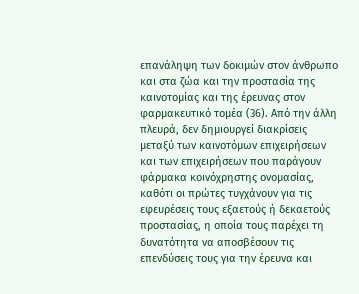επανάληψη των δοκιμών στον άνθρωπο και στα ζώα και την προστασία της καινοτομίας και της έρευνας στον φαρμακευτικό τομέα (36). Από την άλλη πλευρά, δεν δημιουργεί διακρίσεις μεταξύ των καινοτόμων επιχειρήσεων και των επιχειρήσεων που παράγουν φάρμακα κοινόχρηστης ονομασίας, καθότι οι πρώτες τυγχάνουν για τις εφευρέσεις τους εξαετούς ή δεκαετούς προστασίας, η οποία τους παρέχει τη δυνατότητα να αποσβέσουν τις επενδύσεις τους για την έρευνα και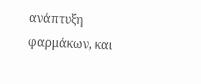ανάπτυξη φαρμάκων, και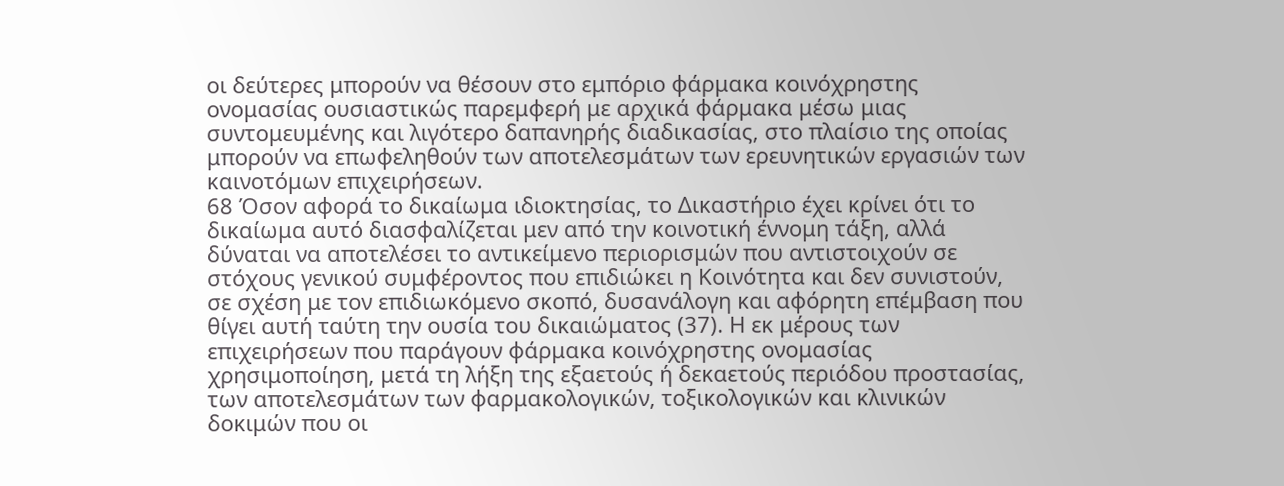οι δεύτερες μπορούν να θέσουν στο εμπόριο φάρμακα κοινόχρηστης ονομασίας ουσιαστικώς παρεμφερή με αρχικά φάρμακα μέσω μιας συντομευμένης και λιγότερο δαπανηρής διαδικασίας, στο πλαίσιο της οποίας μπορούν να επωφεληθούν των αποτελεσμάτων των ερευνητικών εργασιών των καινοτόμων επιχειρήσεων.
68 Όσον αφορά το δικαίωμα ιδιοκτησίας, το Δικαστήριο έχει κρίνει ότι το δικαίωμα αυτό διασφαλίζεται μεν από την κοινοτική έννομη τάξη, αλλά δύναται να αποτελέσει το αντικείμενο περιορισμών που αντιστοιχούν σε στόχους γενικού συμφέροντος που επιδιώκει η Κοινότητα και δεν συνιστούν, σε σχέση με τον επιδιωκόμενο σκοπό, δυσανάλογη και αφόρητη επέμβαση που θίγει αυτή ταύτη την ουσία του δικαιώματος (37). Η εκ μέρους των επιχειρήσεων που παράγουν φάρμακα κοινόχρηστης ονομασίας χρησιμοποίηση, μετά τη λήξη της εξαετούς ή δεκαετούς περιόδου προστασίας, των αποτελεσμάτων των φαρμακολογικών, τοξικολογικών και κλινικών δοκιμών που οι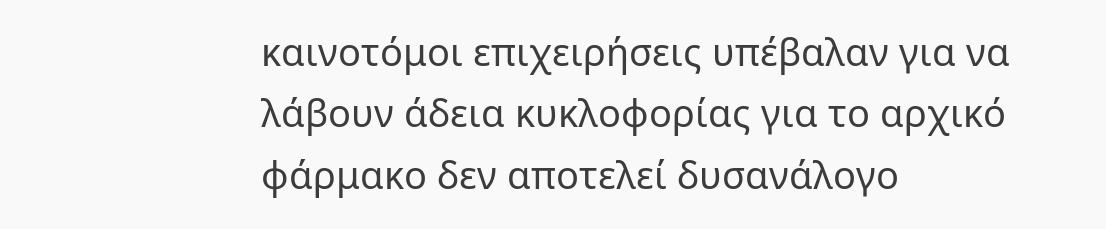καινοτόμοι επιχειρήσεις υπέβαλαν για να λάβουν άδεια κυκλοφορίας για το αρχικό φάρμακο δεν αποτελεί δυσανάλογο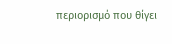περιορισμό που θίγει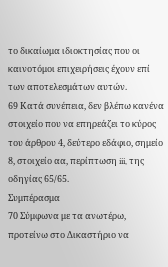το δικαίωμα ιδιοκτησίας που οι καινοτόμοι επιχειρήσεις έχουν επί των αποτελεσμάτων αυτών.
69 Κατά συνέπεια, δεν βλέπω κανένα στοιχείο που να επηρεάζει το κύρος του άρθρου 4, δεύτερο εδάφιο, σημείο 8, στοιχείο αα, περίπτωση iii, της οδηγίας 65/65.
Συμπέρασμα
70 Σύμφωνα με τα ανωτέρω, προτείνω στο Δικαστήριο να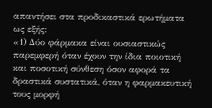απαντήσει στα προδικαστικά ερωτήματα ως εξής:
«1) Δύο φάρμακα είναι ουσιαστικώς παρεμφερή όταν έχουν την ίδια ποιοτική και ποσοτική σύνθεση όσον αφορά τα δραστικά συστατικά, όταν η φαρμακευτική τους μορφή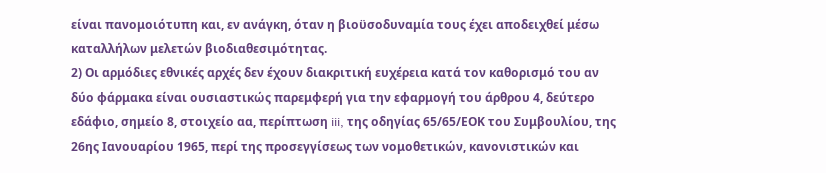είναι πανομοιότυπη και, εν ανάγκη, όταν η βιοϋσοδυναμία τους έχει αποδειχθεί μέσω καταλλήλων μελετών βιοδιαθεσιμότητας.
2) Οι αρμόδιες εθνικές αρχές δεν έχουν διακριτική ευχέρεια κατά τον καθορισμό του αν δύο φάρμακα είναι ουσιαστικώς παρεμφερή για την εφαρμογή του άρθρου 4, δεύτερο εδάφιο, σημείο 8, στοιχείο αα, περίπτωση iii, της οδηγίας 65/65/ΕΟΚ του Συμβουλίου, της 26ης Ιανουαρίου 1965, περί της προσεγγίσεως των νομοθετικών, κανονιστικών και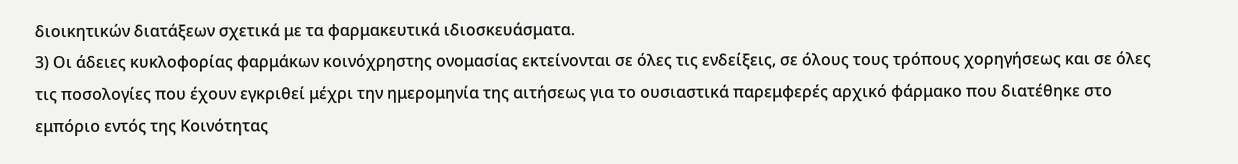διοικητικών διατάξεων σχετικά με τα φαρμακευτικά ιδιοσκευάσματα.
3) Οι άδειες κυκλοφορίας φαρμάκων κοινόχρηστης ονομασίας εκτείνονται σε όλες τις ενδείξεις, σε όλους τους τρόπους χορηγήσεως και σε όλες τις ποσολογίες που έχουν εγκριθεί μέχρι την ημερομηνία της αιτήσεως για το ουσιαστικά παρεμφερές αρχικό φάρμακο που διατέθηκε στο εμπόριο εντός της Κοινότητας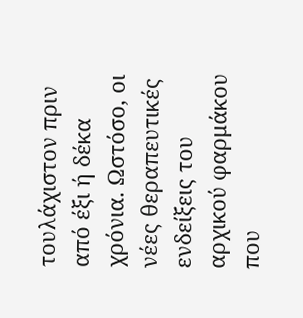τουλάχιστον πριν από έξι ή δέκα χρόνια. Ωστόσο, οι νέες θεραπευτικές ενδείξεις του αρχικού φαρμάκου που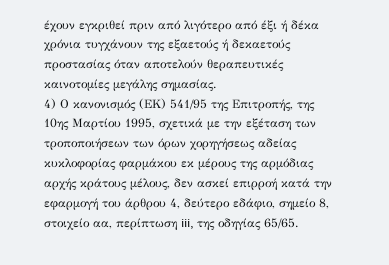έχουν εγκριθεί πριν από λιγότερο από έξι ή δέκα χρόνια τυγχάνουν της εξαετούς ή δεκαετούς προστασίας όταν αποτελούν θεραπευτικές καινοτομίες μεγάλης σημασίας.
4) Ο κανονισμός (ΕΚ) 541/95 της Επιτροπής, της 10ης Μαρτίου 1995, σχετικά με την εξέταση των τροποποιήσεων των όρων χορηγήσεως αδείας κυκλοφορίας φαρμάκου εκ μέρους της αρμόδιας αρχής κράτους μέλους, δεν ασκεί επιρροή κατά την εφαρμογή του άρθρου 4, δεύτερο εδάφιο, σημείο 8, στοιχείο αα, περίπτωση iii, της οδηγίας 65/65.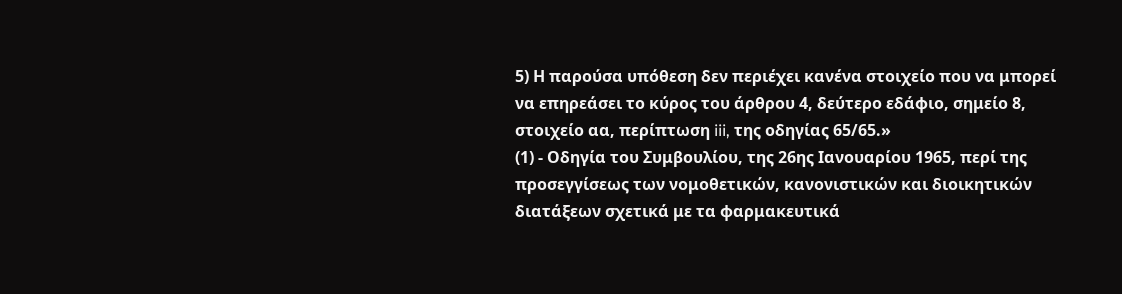5) Η παρούσα υπόθεση δεν περιέχει κανένα στοιχείο που να μπορεί να επηρεάσει το κύρος του άρθρου 4, δεύτερο εδάφιο, σημείο 8, στοιχείο αα, περίπτωση iii, της οδηγίας 65/65.»
(1) - Οδηγία του Συμβουλίου, της 26ης Ιανουαρίου 1965, περί της προσεγγίσεως των νομοθετικών, κανονιστικών και διοικητικών διατάξεων σχετικά με τα φαρμακευτικά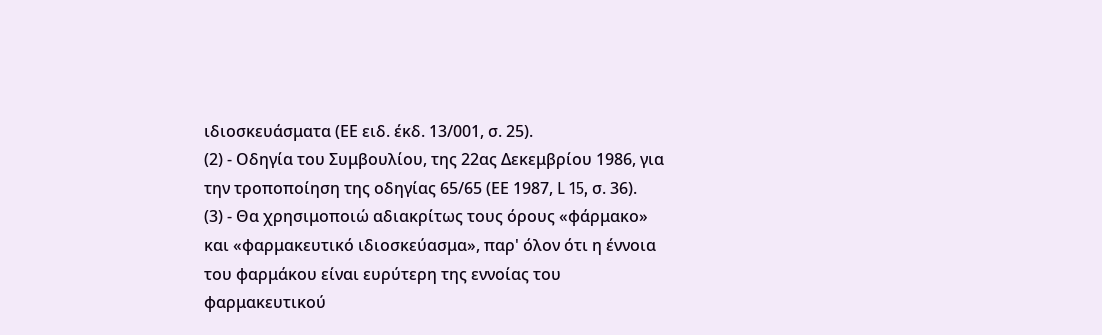ιδιοσκευάσματα (ΕΕ ειδ. έκδ. 13/001, σ. 25).
(2) - Οδηγία του Συμβουλίου, της 22ας Δεκεμβρίου 1986, για την τροποποίηση της οδηγίας 65/65 (ΕΕ 1987, L 15, σ. 36).
(3) - Θα χρησιμοποιώ αδιακρίτως τους όρους «φάρμακο» και «φαρμακευτικό ιδιοσκεύασμα», παρ' όλον ότι η έννοια του φαρμάκου είναι ευρύτερη της εννοίας του φαρμακευτικού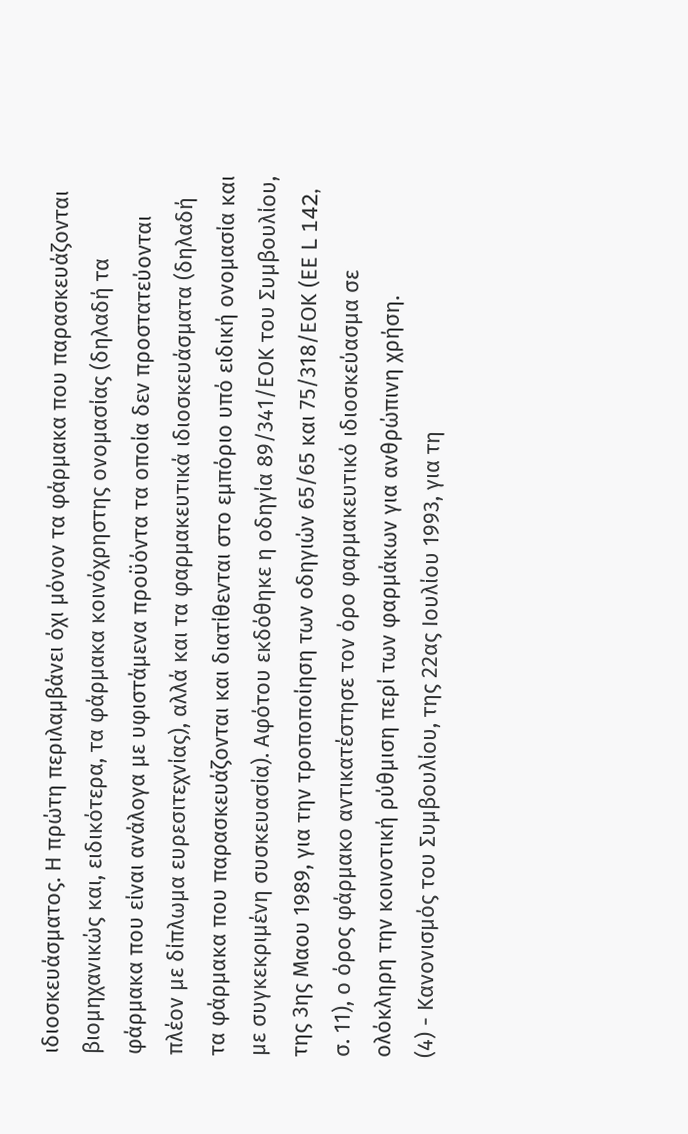ιδιοσκευάσματος. Η πρώτη περιλαμβάνει όχι μόνον τα φάρμακα που παρασκευάζονται βιομηχανικώς και, ειδικότερα, τα φάρμακα κοινόχρηστης ονομασίας (δηλαδή τα φάρμακα που είναι ανάλογα με υφιστάμενα προϋόντα τα οποία δεν προστατεύονται πλέον με δίπλωμα ευρεσιτεχνίας), αλλά και τα φαρμακευτικά ιδιοσκευάσματα (δηλαδή τα φάρμακα που παρασκευάζονται και διατίθενται στο εμπόριο υπό ειδική ονομασία και με συγκεκριμένη συσκευασία). Αφότου εκδόθηκε η οδηγία 89/341/ΕΟΚ του Συμβουλίου, της 3ης Μαου 1989, για την τροποποίηση των οδηγιών 65/65 και 75/318/ΕΟΚ (ΕΕ L 142, σ. 11), ο όρος φάρμακο αντικατέστησε τον όρο φαρμακευτικό ιδιοσκεύασμα σε ολόκληρη την κοινοτική ρύθμιση περί των φαρμάκων για ανθρώπινη χρήση.
(4) - Κανονισμός του Συμβουλίου, της 22ας Ιουλίου 1993, για τη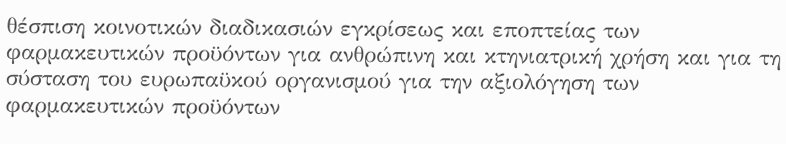θέσπιση κοινοτικών διαδικασιών εγκρίσεως και εποπτείας των φαρμακευτικών προϋόντων για ανθρώπινη και κτηνιατρική χρήση και για τη σύσταση του ευρωπαϋκού οργανισμού για την αξιολόγηση των φαρμακευτικών προϋόντων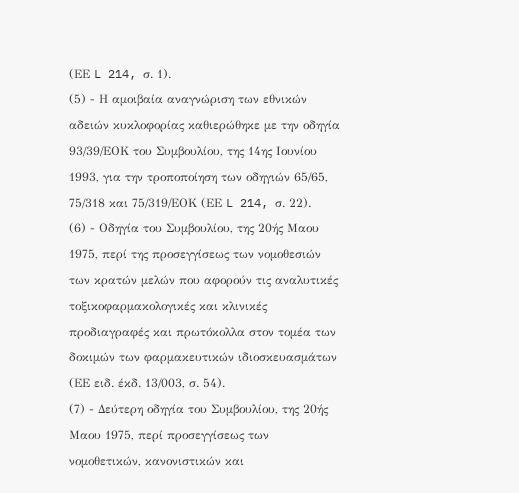(ΕΕ L 214, σ. 1).
(5) - Η αμοιβαία αναγνώριση των εθνικών αδειών κυκλοφορίας καθιερώθηκε με την οδηγία 93/39/ΕΟΚ του Συμβουλίου, της 14ης Ιουνίου 1993, για την τροποποίηση των οδηγιών 65/65, 75/318 και 75/319/ΕΟΚ (ΕΕ L 214, σ. 22).
(6) - Οδηγία του Συμβουλίου, της 20ής Μαου 1975, περί της προσεγγίσεως των νομοθεσιών των κρατών μελών που αφορούν τις αναλυτικές τοξικοφαρμακολογικές και κλινικές προδιαγραφές και πρωτόκολλα στον τομέα των δοκιμών των φαρμακευτικών ιδιοσκευασμάτων (ΕΕ ειδ. έκδ. 13/003, σ. 54).
(7) - Δεύτερη οδηγία του Συμβουλίου, της 20ής Μαου 1975, περί προσεγγίσεως των νομοθετικών, κανονιστικών και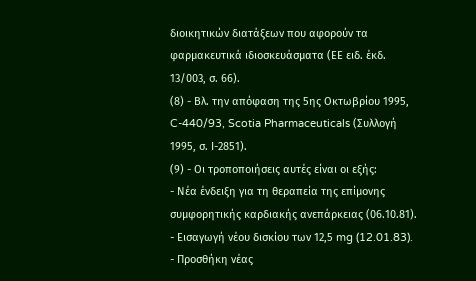διοικητικών διατάξεων που αφορούν τα φαρμακευτικά ιδιοσκευάσματα (ΕΕ ειδ. έκδ. 13/003, σ. 66).
(8) - Βλ. την απόφαση της 5ης Οκτωβρίου 1995, C-440/93, Scotia Pharmaceuticals (Συλλογή 1995, σ. Ι-2851).
(9) - Οι τροποποιήσεις αυτές είναι οι εξής:
- Νέα ένδειξη για τη θεραπεία της επίμονης συμφορητικής καρδιακής ανεπάρκειας (06.10.81).
- Εισαγωγή νέου δισκίου των 12,5 mg (12.01.83).
- Προσθήκη νέας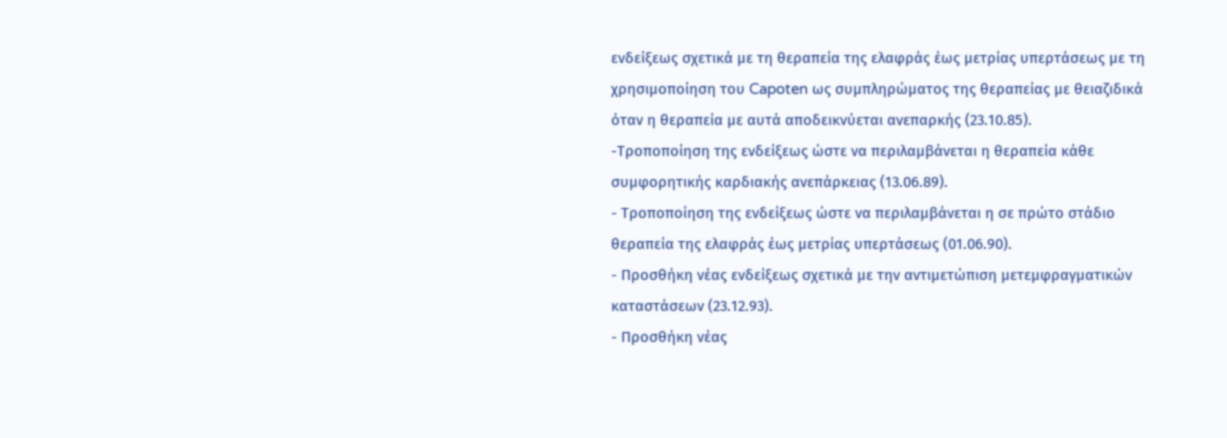ενδείξεως σχετικά με τη θεραπεία της ελαφράς έως μετρίας υπερτάσεως με τη χρησιμοποίηση του Capoten ως συμπληρώματος της θεραπείας με θειαζιδικά όταν η θεραπεία με αυτά αποδεικνύεται ανεπαρκής (23.10.85).
-Τροποποίηση της ενδείξεως ώστε να περιλαμβάνεται η θεραπεία κάθε συμφορητικής καρδιακής ανεπάρκειας (13.06.89).
- Τροποποίηση της ενδείξεως ώστε να περιλαμβάνεται η σε πρώτο στάδιο θεραπεία της ελαφράς έως μετρίας υπερτάσεως (01.06.90).
- Προσθήκη νέας ενδείξεως σχετικά με την αντιμετώπιση μετεμφραγματικών καταστάσεων (23.12.93).
- Προσθήκη νέας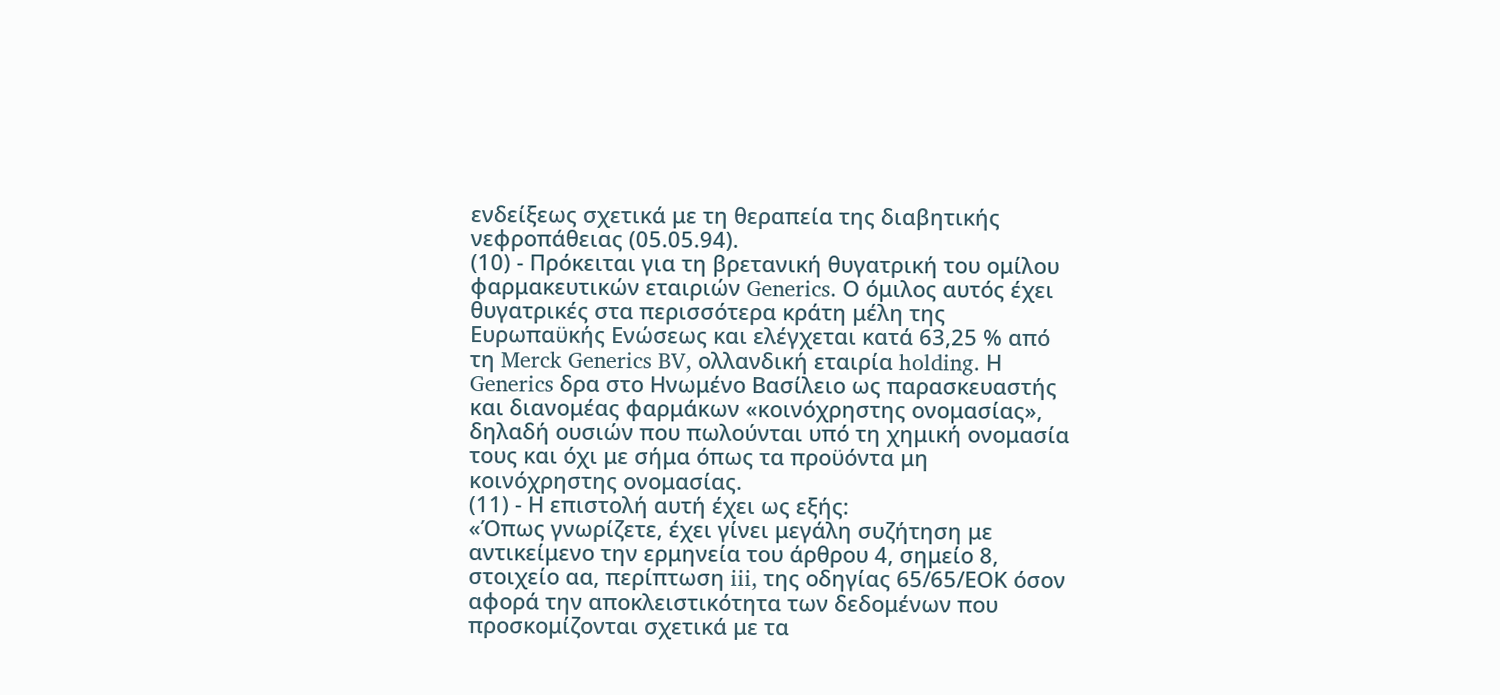ενδείξεως σχετικά με τη θεραπεία της διαβητικής νεφροπάθειας (05.05.94).
(10) - Πρόκειται για τη βρετανική θυγατρική του ομίλου φαρμακευτικών εταιριών Generics. Ο όμιλος αυτός έχει θυγατρικές στα περισσότερα κράτη μέλη της Ευρωπαϋκής Ενώσεως και ελέγχεται κατά 63,25 % από τη Merck Generics BV, ολλανδική εταιρία holding. Η Generics δρα στο Ηνωμένο Βασίλειο ως παρασκευαστής και διανομέας φαρμάκων «κοινόχρηστης ονομασίας», δηλαδή ουσιών που πωλούνται υπό τη χημική ονομασία τους και όχι με σήμα όπως τα προϋόντα μη κοινόχρηστης ονομασίας.
(11) - Η επιστολή αυτή έχει ως εξής:
«Όπως γνωρίζετε, έχει γίνει μεγάλη συζήτηση με αντικείμενο την ερμηνεία του άρθρου 4, σημείο 8, στοιχείο αα, περίπτωση iii, της οδηγίας 65/65/ΕΟΚ όσον αφορά την αποκλειστικότητα των δεδομένων που προσκομίζονται σχετικά με τα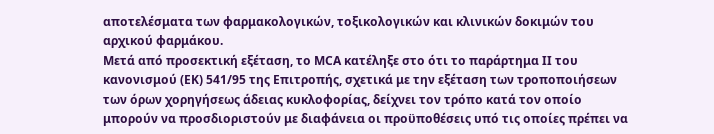αποτελέσματα των φαρμακολογικών, τοξικολογικών και κλινικών δοκιμών του αρχικού φαρμάκου.
Μετά από προσεκτική εξέταση, το MCA κατέληξε στο ότι το παράρτημα ΙΙ του κανονισμού (ΕΚ) 541/95 της Επιτροπής, σχετικά με την εξέταση των τροποποιήσεων των όρων χορηγήσεως άδειας κυκλοφορίας, δείχνει τον τρόπο κατά τον οποίο μπορούν να προσδιοριστούν με διαφάνεια οι προϋποθέσεις υπό τις οποίες πρέπει να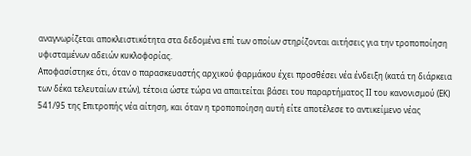αναγνωρίζεται αποκλειστικότητα στα δεδομένα επί των οποίων στηρίζονται αιτήσεις για την τροποποίηση υφισταμένων αδειών κυκλοφορίας.
Αποφασίστηκε ότι, όταν ο παρασκευαστής αρχικού φαρμάκου έχει προσθέσει νέα ένδειξη (κατά τη διάρκεια των δέκα τελευταίων ετών), τέτοια ώστε τώρα να απαιτείται βάσει του παραρτήματος ΙΙ του κανονισμού (ΕΚ) 541/95 της Επιτροπής νέα αίτηση, και όταν η τροποποίηση αυτή είτε αποτέλεσε το αντικείμενο νέας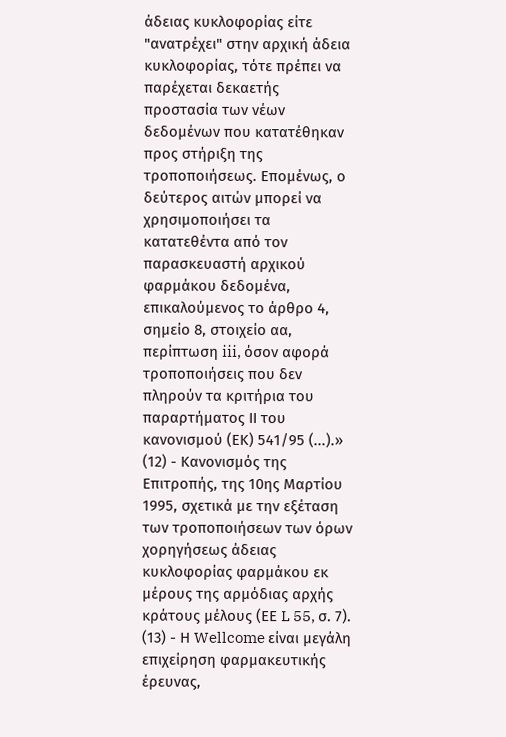άδειας κυκλοφορίας είτε "ανατρέχει" στην αρχική άδεια κυκλοφορίας, τότε πρέπει να παρέχεται δεκαετής προστασία των νέων δεδομένων που κατατέθηκαν προς στήριξη της τροποποιήσεως. Επομένως, ο δεύτερος αιτών μπορεί να χρησιμοποιήσει τα κατατεθέντα από τον παρασκευαστή αρχικού φαρμάκου δεδομένα, επικαλούμενος το άρθρο 4, σημείο 8, στοιχείο αα, περίπτωση iii, όσον αφορά τροποποιήσεις που δεν πληρούν τα κριτήρια του παραρτήματος ΙΙ του κανονισμού (ΕΚ) 541/95 (...).»
(12) - Κανονισμός της Επιτροπής, της 10ης Μαρτίου 1995, σχετικά με την εξέταση των τροποποιήσεων των όρων χορηγήσεως άδειας κυκλοφορίας φαρμάκου εκ μέρους της αρμόδιας αρχής κράτους μέλους (ΕΕ L 55, σ. 7).
(13) - Η Wellcome είναι μεγάλη επιχείρηση φαρμακευτικής έρευνας,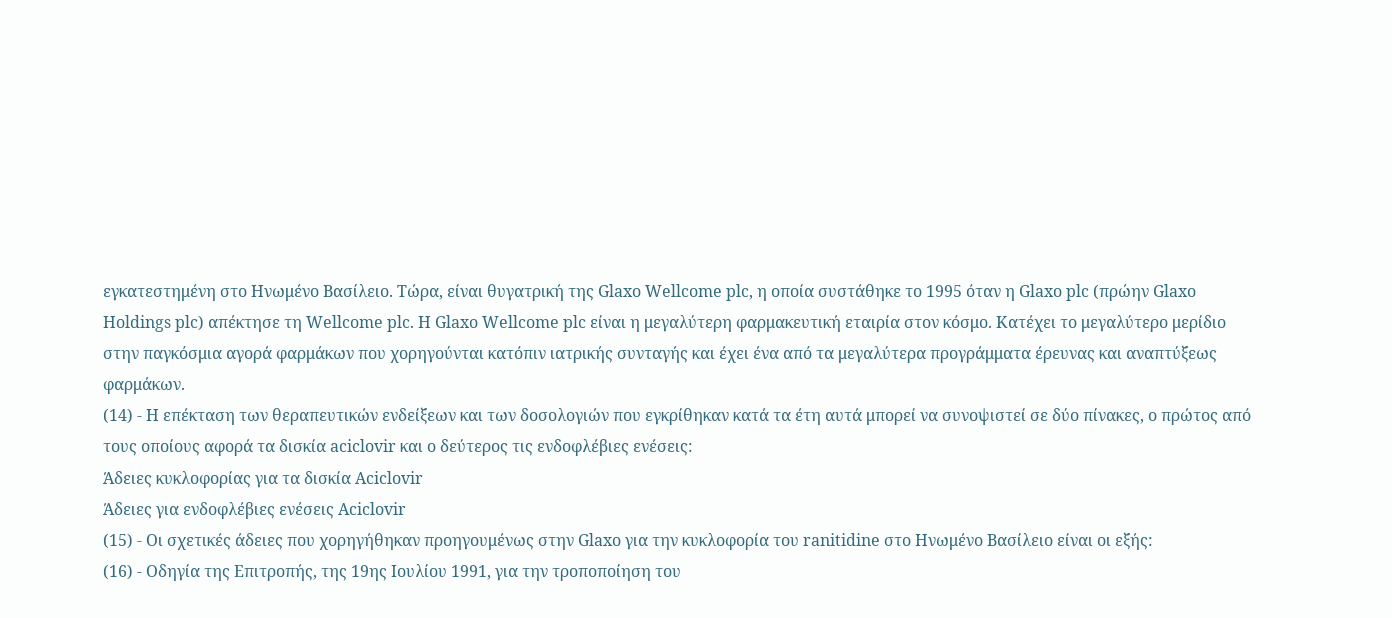εγκατεστημένη στο Ηνωμένο Βασίλειο. Τώρα, είναι θυγατρική της Glaxo Wellcome plc, η οποία συστάθηκε το 1995 όταν η Glaxo plc (πρώην Glaxo Holdings plc) απέκτησε τη Wellcome plc. Η Glaxo Wellcome plc είναι η μεγαλύτερη φαρμακευτική εταιρία στον κόσμο. Κατέχει το μεγαλύτερο μερίδιο στην παγκόσμια αγορά φαρμάκων που χορηγούνται κατόπιν ιατρικής συνταγής και έχει ένα από τα μεγαλύτερα προγράμματα έρευνας και αναπτύξεως φαρμάκων.
(14) - Η επέκταση των θεραπευτικών ενδείξεων και των δοσολογιών που εγκρίθηκαν κατά τα έτη αυτά μπορεί να συνοψιστεί σε δύο πίνακες, ο πρώτος από τους οποίους αφορά τα δισκία aciclovir και ο δεύτερος τις ενδοφλέβιες ενέσεις:
Άδειες κυκλοφορίας για τα δισκία Aciclovir
Άδειες για ενδοφλέβιες ενέσεις Aciclovir
(15) - Οι σχετικές άδειες που χορηγήθηκαν προηγουμένως στην Glaxo για την κυκλοφορία του ranitidine στο Ηνωμένο Βασίλειο είναι οι εξής:
(16) - Οδηγία της Επιτροπής, της 19ης Ιουλίου 1991, για την τροποποίηση του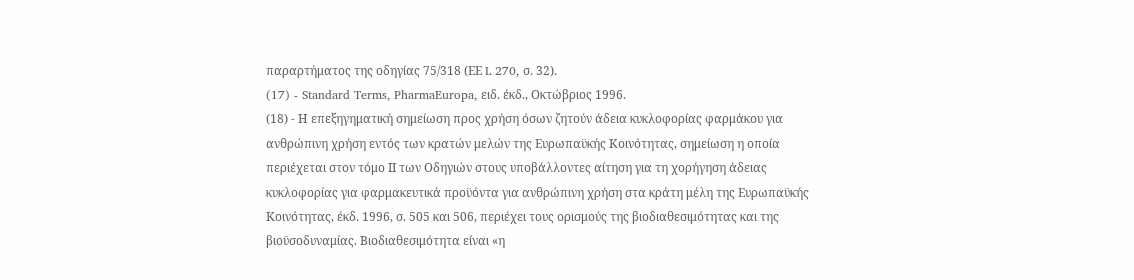παραρτήματος της οδηγίας 75/318 (ΕΕ L 270, σ. 32).
(17) - Standard Terms, PharmaEuropa, ειδ. έκδ., Οκτώβριος 1996.
(18) - Η επεξηγηματική σημείωση προς χρήση όσων ζητούν άδεια κυκλοφορίας φαρμάκου για ανθρώπινη χρήση εντός των κρατών μελών της Ευρωπαϋκής Κοινότητας, σημείωση η οποία περιέχεται στον τόμο ΙΙ των Οδηγιών στους υποβάλλοντες αίτηση για τη χορήγηση άδειας κυκλοφορίας για φαρμακευτικά προϋόντα για ανθρώπινη χρήση στα κράτη μέλη της Ευρωπαϋκής Κοινότητας, έκδ. 1996, σ. 505 και 506, περιέχει τους ορισμούς της βιοδιαθεσιμότητας και της βιοϋσοδυναμίας. Βιοδιαθεσιμότητα είναι «η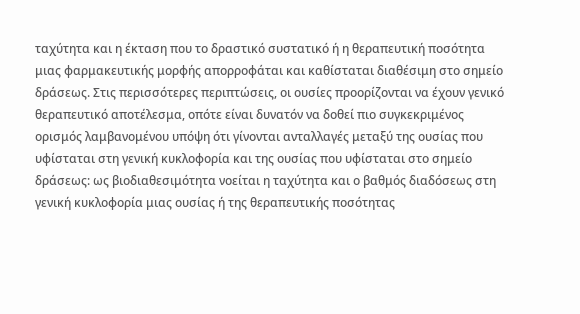ταχύτητα και η έκταση που το δραστικό συστατικό ή η θεραπευτική ποσότητα μιας φαρμακευτικής μορφής απορροφάται και καθίσταται διαθέσιμη στο σημείο δράσεως. Στις περισσότερες περιπτώσεις, οι ουσίες προορίζονται να έχουν γενικό θεραπευτικό αποτέλεσμα, οπότε είναι δυνατόν να δοθεί πιο συγκεκριμένος ορισμός λαμβανομένου υπόψη ότι γίνονται ανταλλαγές μεταξύ της ουσίας που υφίσταται στη γενική κυκλοφορία και της ουσίας που υφίσταται στο σημείο δράσεως: ως βιοδιαθεσιμότητα νοείται η ταχύτητα και ο βαθμός διαδόσεως στη γενική κυκλοφορία μιας ουσίας ή της θεραπευτικής ποσότητας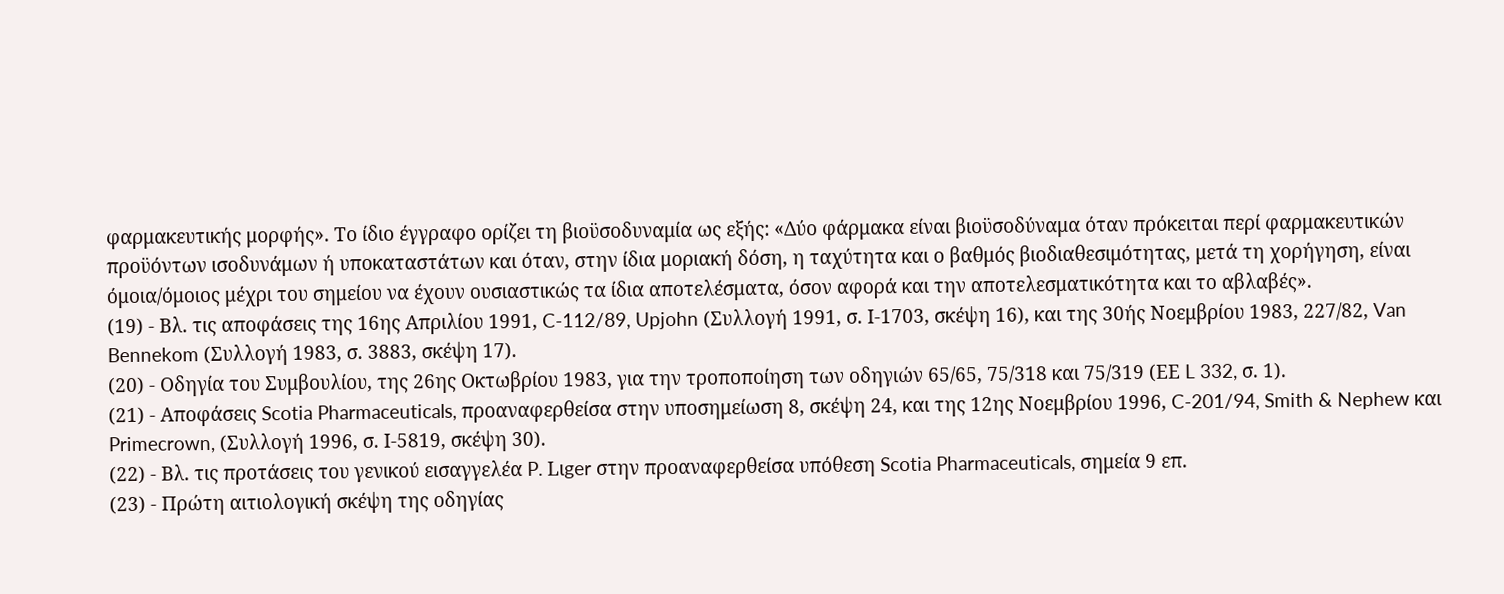φαρμακευτικής μορφής». Το ίδιο έγγραφο ορίζει τη βιοϋσοδυναμία ως εξής: «Δύο φάρμακα είναι βιοϋσοδύναμα όταν πρόκειται περί φαρμακευτικών προϋόντων ισοδυνάμων ή υποκαταστάτων και όταν, στην ίδια μοριακή δόση, η ταχύτητα και ο βαθμός βιοδιαθεσιμότητας, μετά τη χορήγηση, είναι όμοια/όμοιος μέχρι του σημείου να έχουν ουσιαστικώς τα ίδια αποτελέσματα, όσον αφορά και την αποτελεσματικότητα και το αβλαβές».
(19) - Βλ. τις αποφάσεις της 16ης Απριλίου 1991, C-112/89, Upjohn (Συλλογή 1991, σ. Ι-1703, σκέψη 16), και της 30ής Νοεμβρίου 1983, 227/82, Van Bennekom (Συλλογή 1983, σ. 3883, σκέψη 17).
(20) - Οδηγία του Συμβουλίου, της 26ης Οκτωβρίου 1983, για την τροποποίηση των οδηγιών 65/65, 75/318 και 75/319 (ΕΕ L 332, σ. 1).
(21) - Αποφάσεις Scotia Pharmaceuticals, προαναφερθείσα στην υποσημείωση 8, σκέψη 24, και της 12ης Νοεμβρίου 1996, C-201/94, Smith & Nephew και Primecrown, (Συλλογή 1996, σ. Ι-5819, σκέψη 30).
(22) - Βλ. τις προτάσεις του γενικού εισαγγελέα P. Lιger στην προαναφερθείσα υπόθεση Scotia Pharmaceuticals, σημεία 9 επ.
(23) - Πρώτη αιτιολογική σκέψη της οδηγίας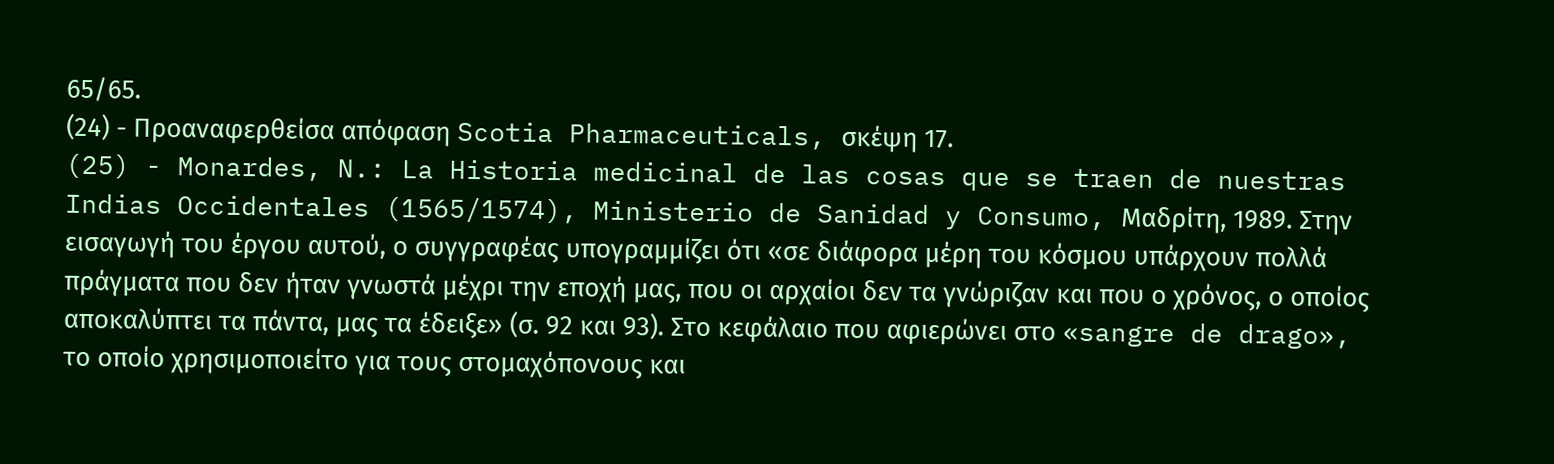65/65.
(24) - Προαναφερθείσα απόφαση Scotia Pharmaceuticals, σκέψη 17.
(25) - Monardes, N.: La Historia medicinal de las cosas que se traen de nuestras Indias Occidentales (1565/1574), Ministerio de Sanidad y Consumo, Μαδρίτη, 1989. Στην εισαγωγή του έργου αυτού, ο συγγραφέας υπογραμμίζει ότι «σε διάφορα μέρη του κόσμου υπάρχουν πολλά πράγματα που δεν ήταν γνωστά μέχρι την εποχή μας, που οι αρχαίοι δεν τα γνώριζαν και που ο χρόνος, ο οποίος αποκαλύπτει τα πάντα, μας τα έδειξε» (σ. 92 και 93). Στο κεφάλαιο που αφιερώνει στο «sangre de drago», το οποίο χρησιμοποιείτο για τους στομαχόπονους και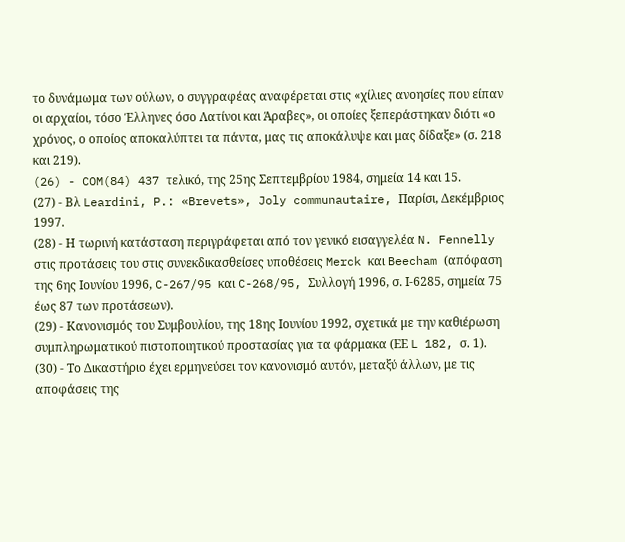το δυνάμωμα των ούλων, ο συγγραφέας αναφέρεται στις «χίλιες ανοησίες που είπαν οι αρχαίοι, τόσο Έλληνες όσο Λατίνοι και Άραβες», οι οποίες ξεπεράστηκαν διότι «ο χρόνος, ο οποίος αποκαλύπτει τα πάντα, μας τις αποκάλυψε και μας δίδαξε» (σ. 218 και 219).
(26) - COM(84) 437 τελικό, της 25ης Σεπτεμβρίου 1984, σημεία 14 και 15.
(27) - Βλ Leardini, P.: «Brevets», Joly communautaire, Παρίσι, Δεκέμβριος 1997.
(28) - Η τωρινή κατάσταση περιγράφεται από τον γενικό εισαγγελέα N. Fennelly στις προτάσεις του στις συνεκδικασθείσες υποθέσεις Merck και Beecham (απόφαση της 6ης Ιουνίου 1996, C-267/95 και C-268/95, Συλλογή 1996, σ. Ι-6285, σημεία 75 έως 87 των προτάσεων).
(29) - Κανονισμός του Συμβουλίου, της 18ης Ιουνίου 1992, σχετικά με την καθιέρωση συμπληρωματικού πιστοποιητικού προστασίας για τα φάρμακα (ΕΕ L 182, σ. 1).
(30) - Το Δικαστήριο έχει ερμηνεύσει τον κανονισμό αυτόν, μεταξύ άλλων, με τις αποφάσεις της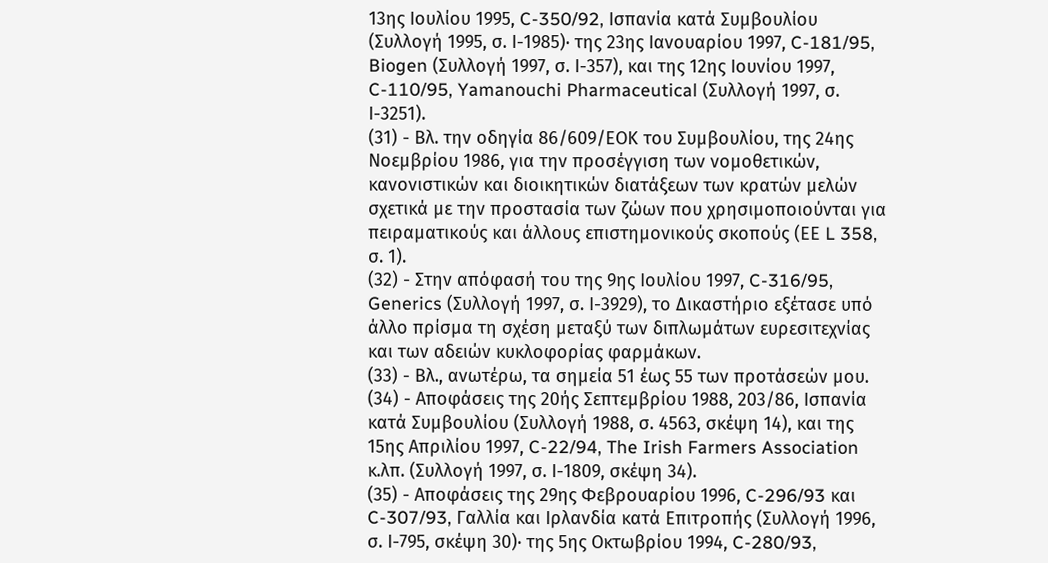13ης Ιουλίου 1995, C-350/92, Ισπανία κατά Συμβουλίου (Συλλογή 1995, σ. Ι-1985)· της 23ης Ιανουαρίου 1997, C-181/95, Biogen (Συλλογή 1997, σ. Ι-357), και της 12ης Ιουνίου 1997, C-110/95, Yamanouchi Pharmaceutical (Συλλογή 1997, σ. Ι-3251).
(31) - Βλ. την οδηγία 86/609/ΕΟΚ του Συμβουλίου, της 24ης Νοεμβρίου 1986, για την προσέγγιση των νομοθετικών, κανονιστικών και διοικητικών διατάξεων των κρατών μελών σχετικά με την προστασία των ζώων που χρησιμοποιούνται για πειραματικούς και άλλους επιστημονικούς σκοπούς (ΕΕ L 358, σ. 1).
(32) - Στην απόφασή του της 9ης Ιουλίου 1997, C-316/95, Generics (Συλλογή 1997, σ. Ι-3929), το Δικαστήριο εξέτασε υπό άλλο πρίσμα τη σχέση μεταξύ των διπλωμάτων ευρεσιτεχνίας και των αδειών κυκλοφορίας φαρμάκων.
(33) - Βλ., ανωτέρω, τα σημεία 51 έως 55 των προτάσεών μου.
(34) - Αποφάσεις της 20ής Σεπτεμβρίου 1988, 203/86, Ισπανία κατά Συμβουλίου (Συλλογή 1988, σ. 4563, σκέψη 14), και της 15ης Απριλίου 1997, C-22/94, The Irish Farmers Association κ.λπ. (Συλλογή 1997, σ. Ι-1809, σκέψη 34).
(35) - Αποφάσεις της 29ης Φεβρουαρίου 1996, C-296/93 και C-307/93, Γαλλία και Ιρλανδία κατά Επιτροπής (Συλλογή 1996, σ. Ι-795, σκέψη 30)· της 5ης Οκτωβρίου 1994, C-280/93,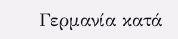Γερμανία κατά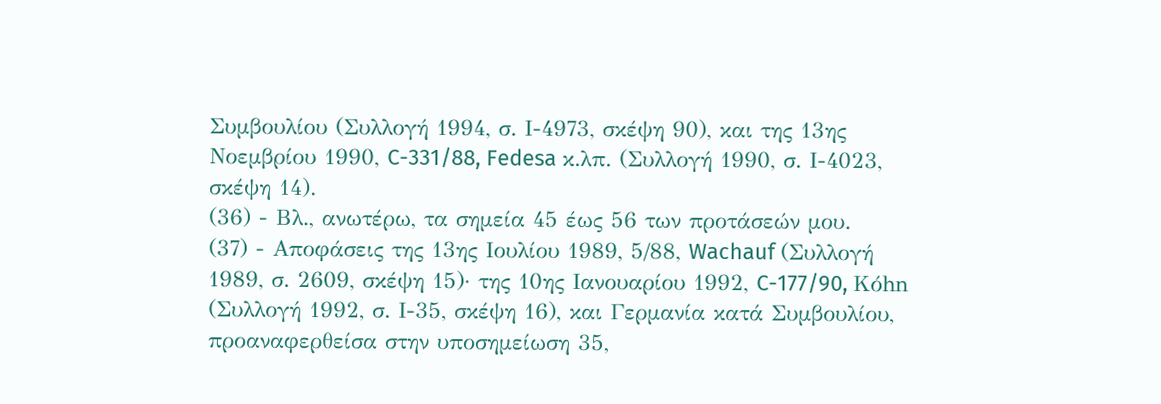Συμβουλίου (Συλλογή 1994, σ. Ι-4973, σκέψη 90), και της 13ης Νοεμβρίου 1990, C-331/88, Fedesa κ.λπ. (Συλλογή 1990, σ. Ι-4023, σκέψη 14).
(36) - Βλ., ανωτέρω, τα σημεία 45 έως 56 των προτάσεών μου.
(37) - Αποφάσεις της 13ης Ιουλίου 1989, 5/88, Wachauf (Συλλογή 1989, σ. 2609, σκέψη 15)· της 10ης Ιανουαρίου 1992, C-177/90, Kόhn (Συλλογή 1992, σ. Ι-35, σκέψη 16), και Γερμανία κατά Συμβουλίου, προαναφερθείσα στην υποσημείωση 35,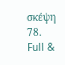σκέψη 78.
Full &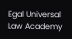Egal Universal Law Academy